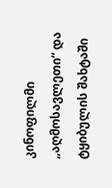კინოფილმი  „აღმოსავლეთი“ და ტყიბულის შახტაში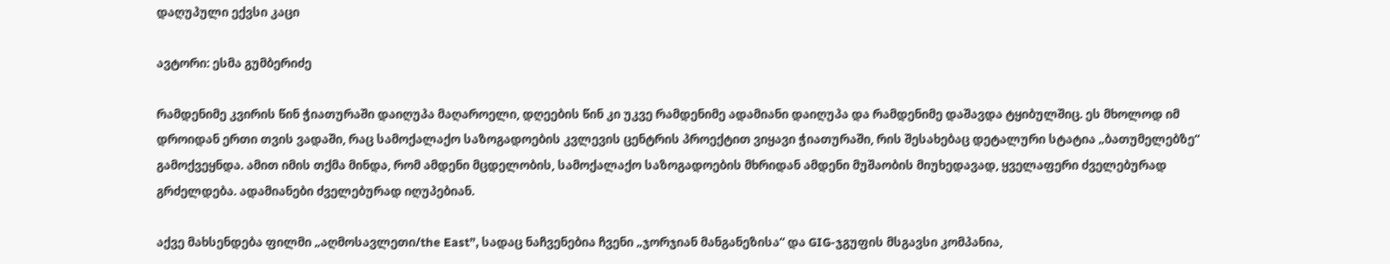დაღუპული ექვსი კაცი

ავტორი: ესმა გუმბერიძე

რამდენიმე კვირის წინ ჭიათურაში დაიღუპა მაღაროელი, დღეების წინ კი უკვე რამდენიმე ადამიანი დაიღუპა და რამდენიმე დაშავდა ტყიბულშიც. ეს მხოლოდ იმ დროიდან ერთი თვის ვადაში, რაც სამოქალაქო საზოგადოების კვლევის ცენტრის პროექტით ვიყავი ჭიათურაში, რის შესახებაც დეტალური სტატია „ბათუმელებზე“ გამოქვეყნდა. ამით იმის თქმა მინდა, რომ ამდენი მცდელობის, სამოქალაქო საზოგადოების მხრიდან ამდენი მუშაობის მიუხედავად, ყველაფერი ძველებურად გრძელდება. ადამიანები ძველებურად იღუპებიან.

აქვე მახსენდება ფილმი „აღმოსავლეთი/the East”, სადაც ნაჩვენებია ჩვენი „ჯორჯიან მანგანეზისა“ და GIG-ჯგუფის მსგავსი კომპანია,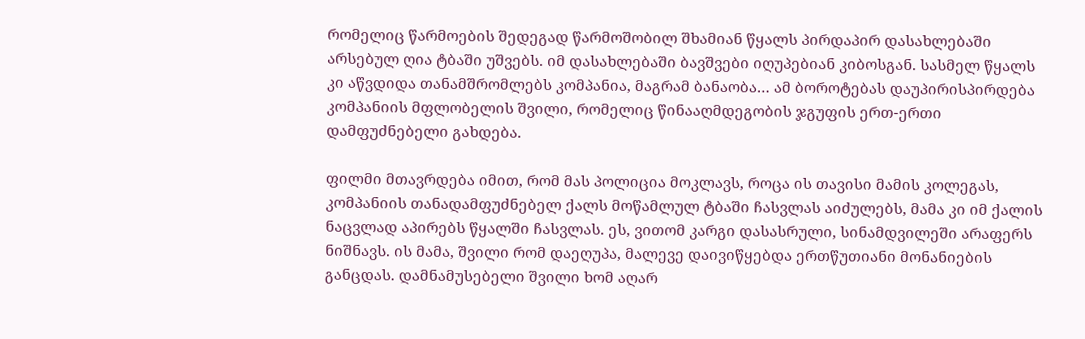რომელიც წარმოების შედეგად წარმოშობილ შხამიან წყალს პირდაპირ დასახლებაში არსებულ ღია ტბაში უშვებს. იმ დასახლებაში ბავშვები იღუპებიან კიბოსგან. სასმელ წყალს კი აწვდიდა თანამშრომლებს კომპანია, მაგრამ ბანაობა… ამ ბოროტებას დაუპირისპირდება კომპანიის მფლობელის შვილი, რომელიც წინააღმდეგობის ჯგუფის ერთ-ერთი დამფუძნებელი გახდება.

ფილმი მთავრდება იმით, რომ მას პოლიცია მოკლავს, როცა ის თავისი მამის კოლეგას, კომპანიის თანადამფუძნებელ ქალს მოწამლულ ტბაში ჩასვლას აიძულებს, მამა კი იმ ქალის ნაცვლად აპირებს წყალში ჩასვლას. ეს, ვითომ კარგი დასასრული, სინამდვილეში არაფერს ნიშნავს. ის მამა, შვილი რომ დაეღუპა, მალევე დაივიწყებდა ერთწუთიანი მონანიების განცდას. დამნამუსებელი შვილი ხომ აღარ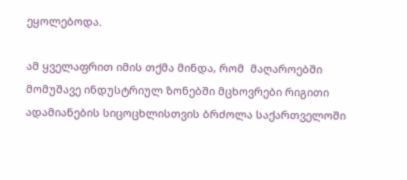ეყოლებოდა.

ამ ყველაფრით იმის თქმა მინდა, რომ  მაღაროებში მომუშავე ინდუსტრიულ ზონებში მცხოვრები რიგითი ადამიანების სიცოცხლისთვის ბრძოლა საქართველოში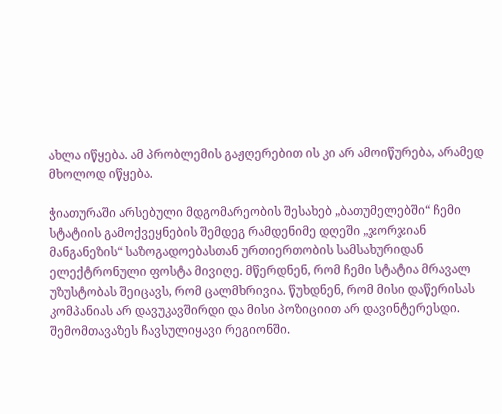ახლა იწყება. ამ პრობლემის გაჟღერებით ის კი არ ამოიწურება, არამედ მხოლოდ იწყება.

ჭიათურაში არსებული მდგომარეობის შესახებ „ბათუმელებში“ ჩემი სტატიის გამოქვეყნების შემდეგ რამდენიმე დღეში „ჯორჯიან მანგანეზის“ საზოგადოებასთან ურთიერთობის სამსახურიდან ელექტრონული ფოსტა მივიღე. მწერდნენ, რომ ჩემი სტატია მრავალ უზუსტობას შეიცავს, რომ ცალმხრივია. წუხდნენ, რომ მისი დაწერისას კომპანიას არ დავუკავშირდი და მისი პოზიციით არ დავინტერესდი. შემომთავაზეს ჩავსულიყავი რეგიონში.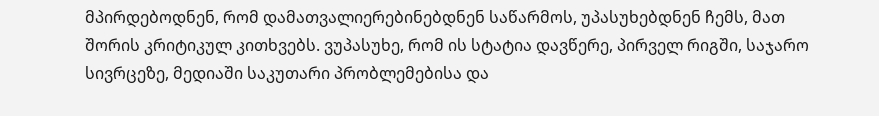მპირდებოდნენ, რომ დამათვალიერებინებდნენ საწარმოს, უპასუხებდნენ ჩემს, მათ შორის კრიტიკულ კითხვებს. ვუპასუხე, რომ ის სტატია დავწერე, პირველ რიგში, საჯარო სივრცეზე, მედიაში საკუთარი პრობლემებისა და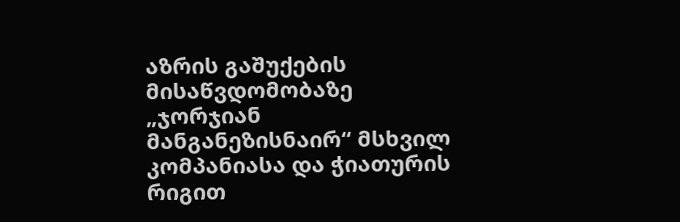აზრის გაშუქების მისაწვდომობაზე „ჯორჯიან მანგანეზისნაირ“ მსხვილ კომპანიასა და ჭიათურის რიგით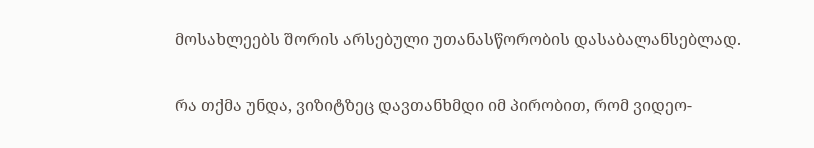მოსახლეებს შორის არსებული უთანასწორობის დასაბალანსებლად.

რა თქმა უნდა, ვიზიტზეც დავთანხმდი იმ პირობით, რომ ვიდეო-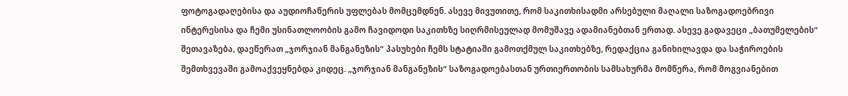ფოტოგადაღებისა და აუდიოჩაწერის უფლებას მომცემდნენ. ასევე მივუთითე, რომ საკითხისადმი არსებული მაღალი საზოგადოებრივი ინტერესისა და ჩემი უსინათლოობის გამო ჩავიდოდი საკითხზე სიღრმისეულად მომუშავე ადამიანებთან ერთად. ასევე გადავეცი „ბათუმელების“ შეთავაზება, დაეწერათ „ჯორჯიან მანგანეზის“ პასუხები ჩემს სტატიაში გამოთქმულ საკითხებზე, რედაქცია განიხილავდა და საჭიროების შემთხვევაში გამოაქვეყნებდა კიდეც. „ჯორჯიან მანგანეზის“ საზოგადოებასთან ურთიერთობის სამსახურმა მომწერა, რომ მოგვიანებით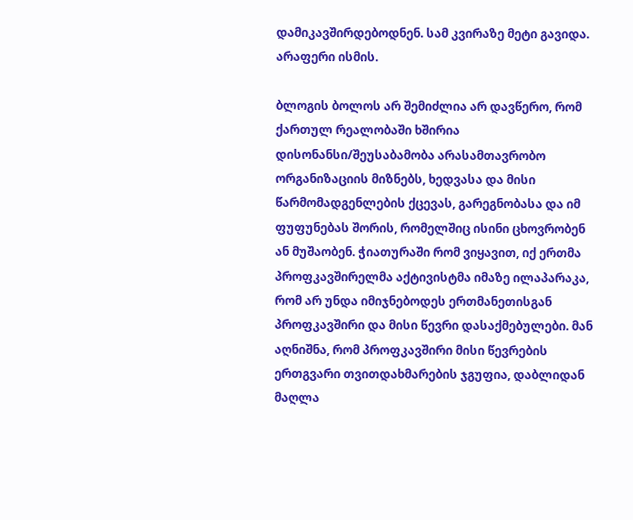დამიკავშირდებოდნენ. სამ კვირაზე მეტი გავიდა. არაფერი ისმის.

ბლოგის ბოლოს არ შემიძლია არ დავწერო, რომ ქართულ რეალობაში ხშირია დისონანსი/შეუსაბამობა არასამთავრობო ორგანიზაციის მიზნებს, ხედვასა და მისი წარმომადგენლების ქცევას, გარეგნობასა და იმ ფუფუნებას შორის, რომელშიც ისინი ცხოვრობენ ან მუშაობენ. ჭიათურაში რომ ვიყავით, იქ ერთმა პროფკავშირელმა აქტივისტმა იმაზე ილაპარაკა, რომ არ უნდა იმიჯნებოდეს ერთმანეთისგან პროფკავშირი და მისი წევრი დასაქმებულები. მან აღნიშნა, რომ პროფკავშირი მისი წევრების ერთგვარი თვითდახმარების ჯგუფია, დაბლიდან მაღლა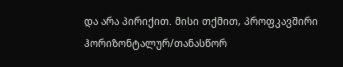და არა პირიქით. მისი თქმით, პროფკავშირი ჰორიზონტალურ/თანასწორ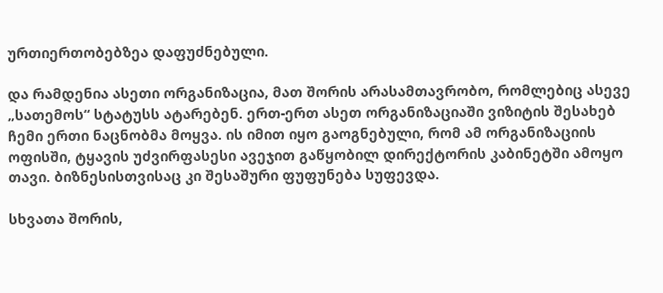ურთიერთობებზეა დაფუძნებული.

და რამდენია ასეთი ორგანიზაცია, მათ შორის არასამთავრობო, რომლებიც ასევე „სათემოს“ სტატუსს ატარებენ. ერთ-ერთ ასეთ ორგანიზაციაში ვიზიტის შესახებ ჩემი ერთი ნაცნობმა მოყვა. ის იმით იყო გაოგნებული, რომ ამ ორგანიზაციის ოფისში, ტყავის უძვირფასესი ავეჯით გაწყობილ დირექტორის კაბინეტში ამოყო თავი. ბიზნესისთვისაც კი შესაშური ფუფუნება სუფევდა.

სხვათა შორის,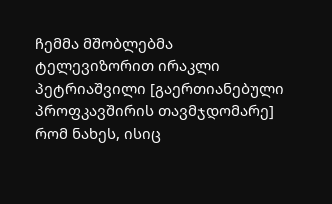ჩემმა მშობლებმა ტელევიზორით ირაკლი პეტრიაშვილი [გაერთიანებული პროფკავშირის თავმჯდომარე] რომ ნახეს, ისიც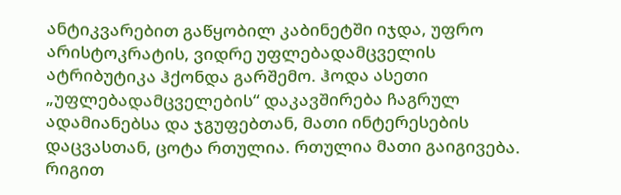ანტიკვარებით გაწყობილ კაბინეტში იჯდა, უფრო არისტოკრატის, ვიდრე უფლებადამცველის ატრიბუტიკა ჰქონდა გარშემო. ჰოდა ასეთი „უფლებადამცველების“ დაკავშირება ჩაგრულ ადამიანებსა და ჯგუფებთან, მათი ინტერესების დაცვასთან, ცოტა რთულია. რთულია მათი გაიგივება. რიგით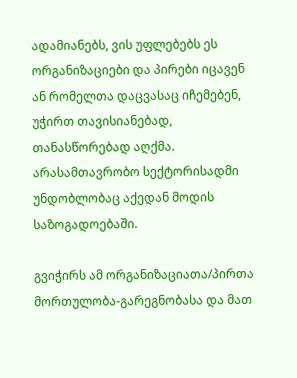ადამიანებს, ვის უფლებებს ეს ორგანიზაციები და პირები იცავენ ან რომელთა დაცვასაც იჩემებენ, უჭირთ თავისიანებად, თანასწორებად აღქმა. არასამთავრობო სექტორისადმი უნდობლობაც აქედან მოდის საზოგადოებაში.

გვიჭირს ამ ორგანიზაციათა/პირთა მორთულობა-გარეგნობასა და მათ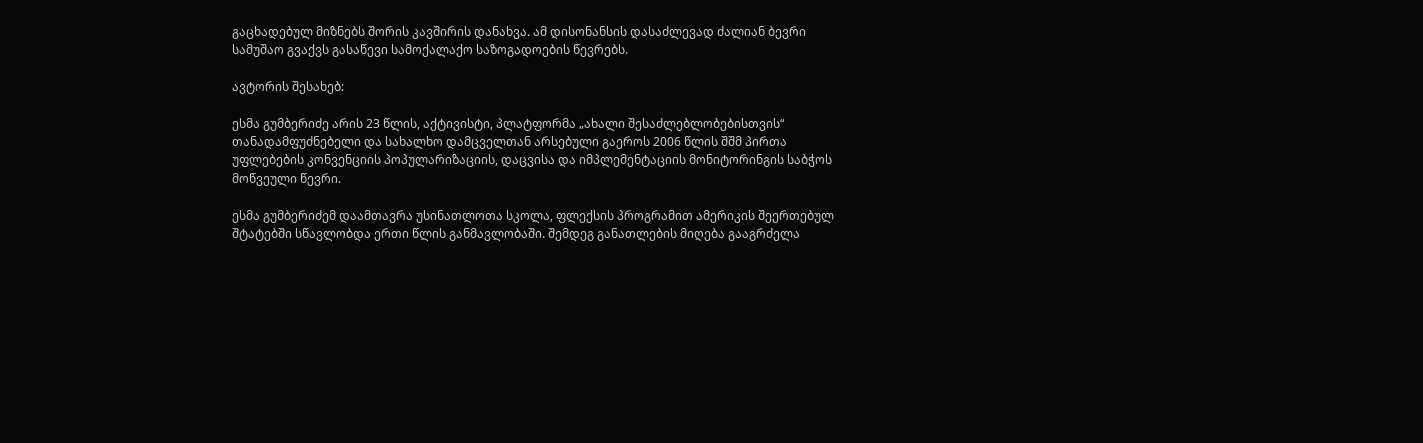გაცხადებულ მიზნებს შორის კავშირის დანახვა. ამ დისონანსის დასაძლევად ძალიან ბევრი სამუშაო გვაქვს გასაწევი სამოქალაქო საზოგადოების წევრებს.

ავტორის შესახებ:

ესმა გუმბერიძე არის 23 წლის, აქტივისტი, პლატფორმა „ახალი შესაძლებლობებისთვის“ თანადამფუძნებელი და სახალხო დამცველთან არსებული გაეროს 2006 წლის შშმ პირთა უფლებების კონვენციის პოპულარიზაციის, დაცვისა და იმპლემენტაციის მონიტორინგის საბჭოს მოწვეული წევრი.

ესმა გუმბერიძემ დაამთავრა უსინათლოთა სკოლა, ფლექსის პროგრამით ამერიკის შეერთებულ შტატებში სწავლობდა ერთი წლის განმავლობაში. შემდეგ განათლების მიღება გააგრძელა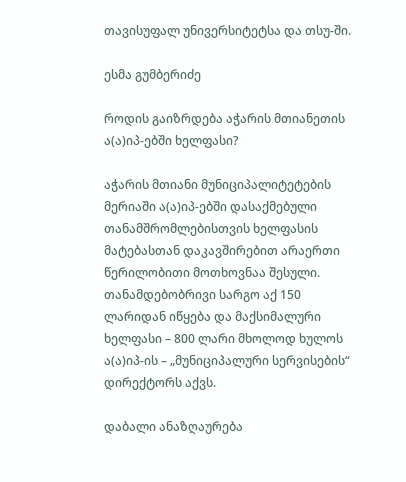თავისუფალ უნივერსიტეტსა და თსუ-ში.

ესმა გუმბერიძე

როდის გაიზრდება აჭარის მთიანეთის ა(ა)იპ-ებში ხელფასი?

აჭარის მთიანი მუნიციპალიტეტების მერიაში ა(ა)იპ-ებში დასაქმებული თანამშრომლებისთვის ხელფასის მატებასთან დაკავშირებით არაერთი წერილობითი მოთხოვნაა შესული. თანამდებობრივი სარგო აქ 150 ლარიდან იწყება და მაქსიმალური ხელფასი – 800 ლარი მხოლოდ ხულოს ა(ა)იპ-ის – „მუნიციპალური სერვისების“ დირექტორს აქვს.

დაბალი ანაზღაურება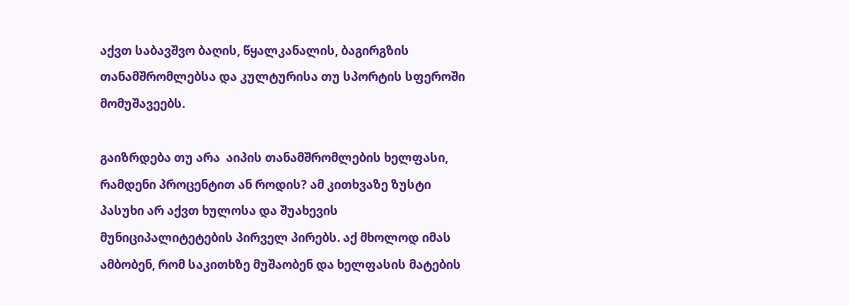აქვთ საბავშვო ბაღის, წყალკანალის, ბაგირგზის თანამშრომლებსა და კულტურისა თუ სპორტის სფეროში მომუშავეებს.

გაიზრდება თუ არა  აიპის თანამშრომლების ხელფასი, რამდენი პროცენტით ან როდის? ამ კითხვაზე ზუსტი პასუხი არ აქვთ ხულოსა და შუახევის მუნიციპალიტეტების პირველ პირებს. აქ მხოლოდ იმას ამბობენ, რომ საკითხზე მუშაობენ და ხელფასის მატების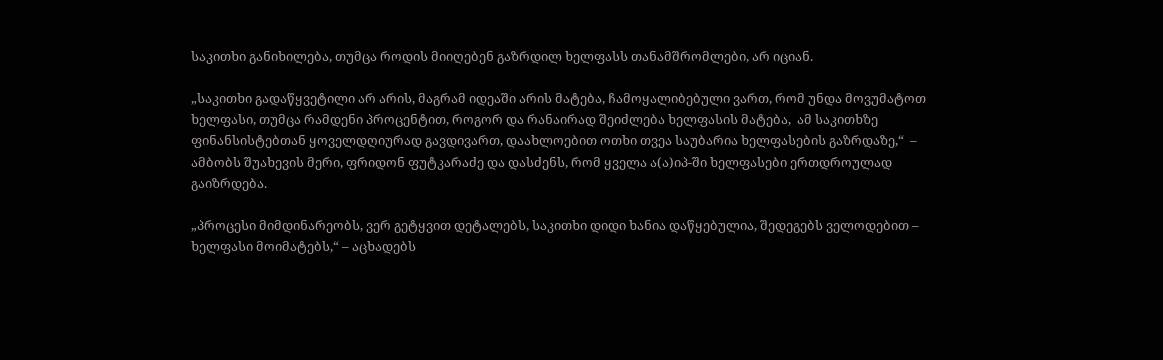საკითხი განიხილება, თუმცა როდის მიიღებენ გაზრდილ ხელფასს თანამშრომლები, არ იციან.

„საკითხი გადაწყვეტილი არ არის, მაგრამ იდეაში არის მატება, ჩამოყალიბებული ვართ, რომ უნდა მოვუმატოთ ხელფასი, თუმცა რამდენი პროცენტით, როგორ და რანაირად შეიძლება ხელფასის მატება,  ამ საკითხზე ფინანსისტებთან ყოველდღიურად გავდივართ, დაახლოებით ოთხი თვეა საუბარია ხელფასების გაზრდაზე,“  –  ამბობს შუახევის მერი, ფრიდონ ფუტკარაძე და დასძენს, რომ ყველა ა(ა)იპ-ში ხელფასები ერთდროულად გაიზრდება.

„პროცესი მიმდინარეობს, ვერ გეტყვით დეტალებს, საკითხი დიდი ხანია დაწყებულია, შედეგებს ველოდებით – ხელფასი მოიმატებს,“ – აცხადებს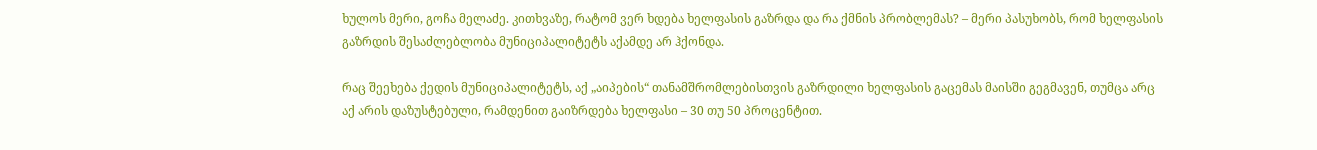ხულოს მერი, გოჩა მელაძე. კითხვაზე, რატომ ვერ ხდება ხელფასის გაზრდა და რა ქმნის პრობლემას? – მერი პასუხობს, რომ ხელფასის გაზრდის შესაძლებლობა მუნიციპალიტეტს აქამდე არ ჰქონდა.

რაც შეეხება ქედის მუნიციპალიტეტს, აქ „აიპების“ თანამშრომლებისთვის გაზრდილი ხელფასის გაცემას მაისში გეგმავენ, თუმცა არც აქ არის დაზუსტებული, რამდენით გაიზრდება ხელფასი – 30 თუ 50 პროცენტით.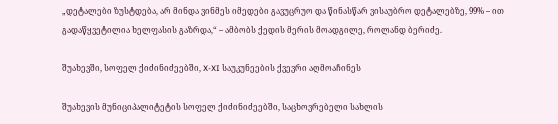„დეტალები ზუსტდება, არ მინდა ვინმეს იმედები გავუცრუო და წინასწარ ვისაუბრო დეტალებზე, 99% – ით გადაწყვეტილია ხელფასის გაზრდა,“ – ამბობს ქედის მერის მოადგილე, როლანდ ბერიძე.

შუახევში, სოფელ ქიძინიძეებში, X-XI საუკუნეების ქვევრი აღმოაჩინეს

შუახევის მუნიციპალიტეტის სოფელ ქიძინიძეებში, საცხოვრებელი სახლის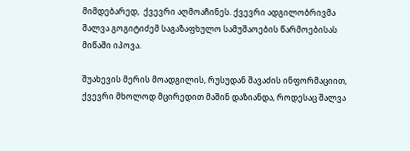მიმდებარედ,  ქვევრი აღმოაჩინეს. ქვევრი ადგილობრივმა შალვა გოგიტიძემ საგაზაფხულო სამუშაოების წარმოებისას მიწაში იპოვა.

შუახევის მერის მოადგილის, რუსუდან შავაძის ინფორმაციით, ქვევრი მხოლოდ მცირედით მაშინ დაზიანდა, როდესაც შალვა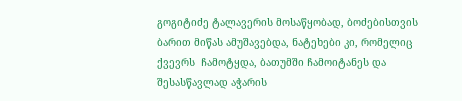გოგიტიძე ტალავერის მოსაწყობად, ბოძებისთვის ბარით მიწას ამუშავებდა, ნატეხები კი, რომელიც ქვევრს  ჩამოტყდა, ბათუმში ჩამოიტანეს და შესასწავლად აჭარის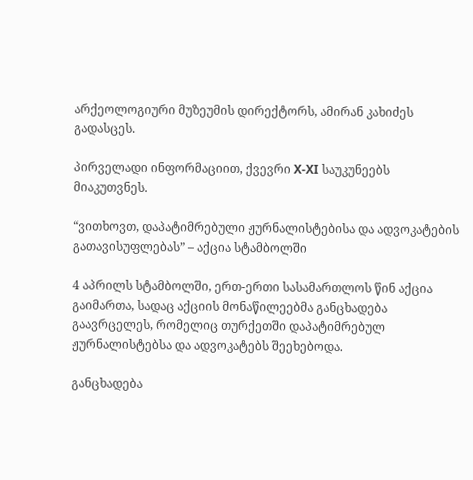არქეოლოგიური მუზეუმის დირექტორს, ამირან კახიძეს გადასცეს.

პირველადი ინფორმაციით, ქვევრი X-XI საუკუნეებს მიაკუთვნეს.

“ვითხოვთ, დაპატიმრებული ჟურნალისტებისა და ადვოკატების გათავისუფლებას” – აქცია სტამბოლში

4 აპრილს სტამბოლში, ერთ-ერთი სასამართლოს წინ აქცია გაიმართა, სადაც აქციის მონაწილეებმა განცხადება გაავრცელეს, რომელიც თურქეთში დაპატიმრებულ ჟურნალისტებსა და ადვოკატებს შეეხებოდა.

განცხადება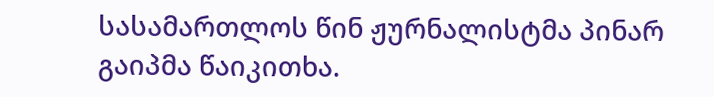სასამართლოს წინ ჟურნალისტმა პინარ გაიპმა წაიკითხა.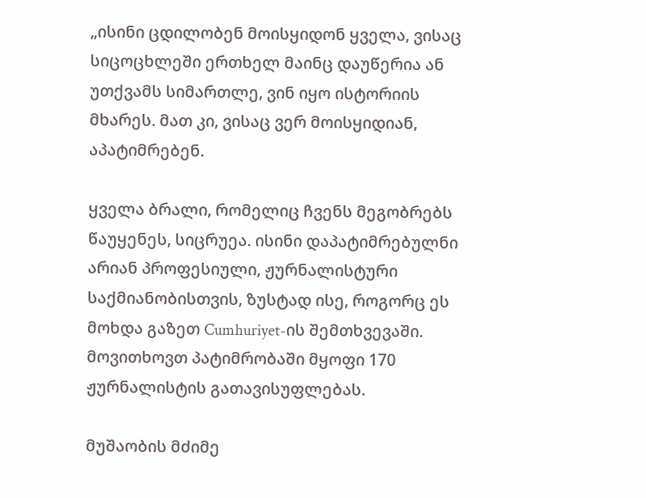„ისინი ცდილობენ მოისყიდონ ყველა, ვისაც სიცოცხლეში ერთხელ მაინც დაუწერია ან უთქვამს სიმართლე, ვინ იყო ისტორიის მხარეს. მათ კი, ვისაც ვერ მოისყიდიან, აპატიმრებენ.

ყველა ბრალი, რომელიც ჩვენს მეგობრებს წაუყენეს, სიცრუეა. ისინი დაპატიმრებულნი არიან პროფესიული, ჟურნალისტური საქმიანობისთვის, ზუსტად ისე, როგორც ეს მოხდა გაზეთ Cumhuriyet-ის შემთხვევაში. მოვითხოვთ პატიმრობაში მყოფი 170 ჟურნალისტის გათავისუფლებას.

მუშაობის მძიმე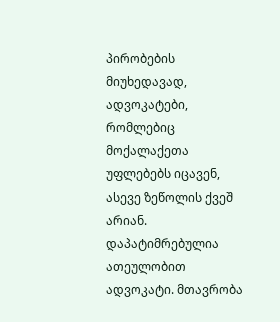პირობების მიუხედავად, ადვოკატები, რომლებიც მოქალაქეთა უფლებებს იცავენ, ასევე ზეწოლის ქვეშ არიან. დაპატიმრებულია ათეულობით ადვოკატი. მთავრობა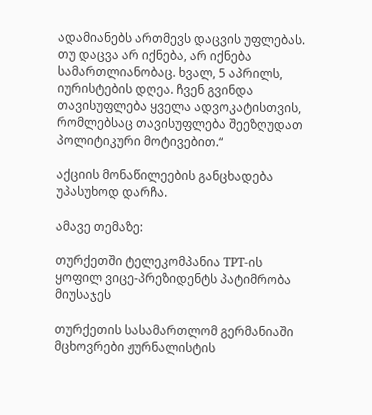ადამიანებს ართმევს დაცვის უფლებას. თუ დაცვა არ იქნება, არ იქნება სამართლიანობაც. ხვალ, 5 აპრილს, იურისტების დღეა. ჩვენ გვინდა თავისუფლება ყველა ადვოკატისთვის, რომლებსაც თავისუფლება შეეზღუდათ პოლიტიკური მოტივებით.“

აქციის მონაწილეების განცხადება უპასუხოდ დარჩა.

ამავე თემაზე:

თურქეთში ტელეკომპანია ТРТ-ის ყოფილ ვიცე-პრეზიდენტს პატიმრობა მიუსაჯეს

თურქეთის სასამართლომ გერმანიაში მცხოვრები ჟურნალისტის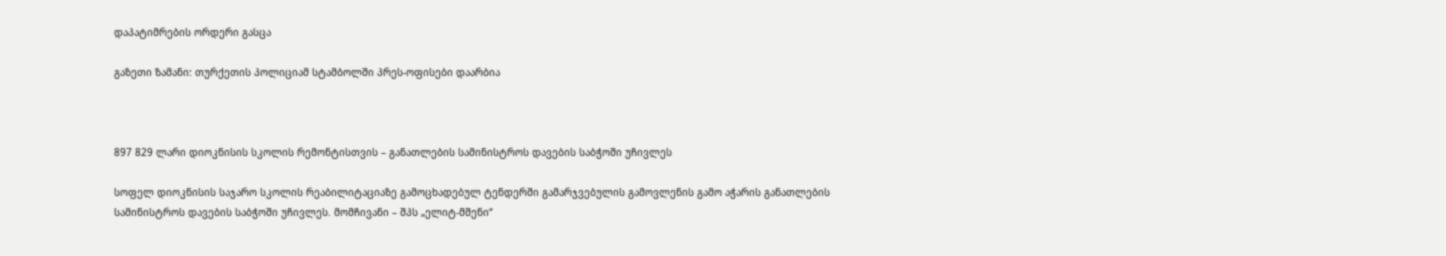დაპატიმრების ორდერი გასცა

გაზეთი ზამანი: თურქეთის პოლიციამ სტამბოლში პრეს-ოფისები დაარბია



897 829 ლარი დიოკნისის სკოლის რემონტისთვის – განათლების სამინისტროს დავების საბჭოში უჩივლეს

სოფელ დიოკნისის საჯარო სკოლის რეაბილიტაციაზე გამოცხადებულ ტენდერში გამარჯვებულის გამოვლენის გამო აჭარის განათლების სამინისტროს დავების საბჭოში უჩივლეს. მომჩივანი – შპს „ელიტ-მშენი“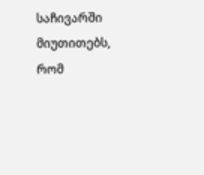საჩივარში მიუთითებს, რომ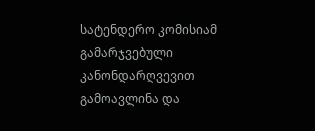სატენდერო კომისიამ გამარჯვებული კანონდარღვევით გამოავლინა და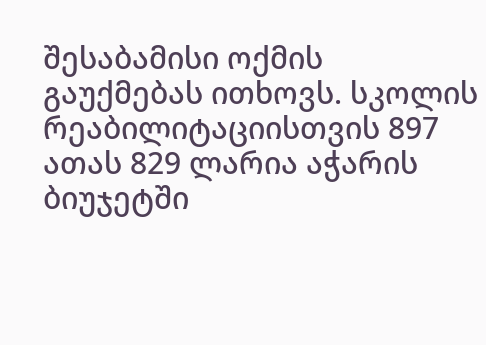შესაბამისი ოქმის გაუქმებას ითხოვს. სკოლის რეაბილიტაციისთვის 897 ათას 829 ლარია აჭარის ბიუჯეტში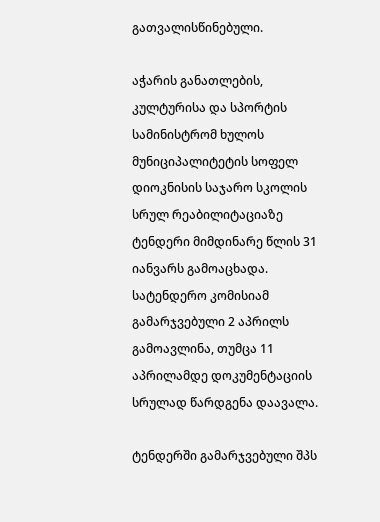გათვალისწინებული.

აჭარის განათლების, კულტურისა და სპორტის სამინისტრომ ხულოს მუნიციპალიტეტის სოფელ დიოკნისის საჯარო სკოლის სრულ რეაბილიტაციაზე ტენდერი მიმდინარე წლის 31 იანვარს გამოაცხადა. სატენდერო კომისიამ გამარჯვებული 2 აპრილს გამოავლინა, თუმცა 11 აპრილამდე დოკუმენტაციის სრულად წარდგენა დაავალა.

ტენდერში გამარჯვებული შპს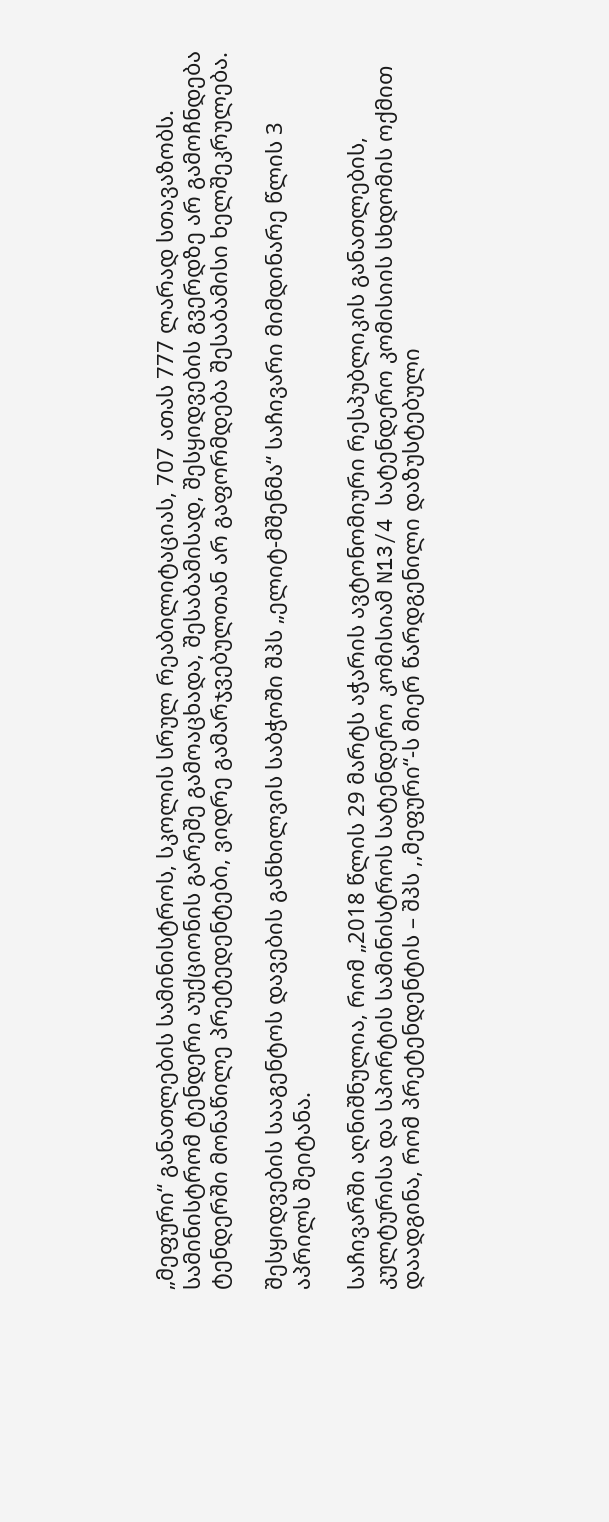„მეფური“ განათლების სამინისტროს, სკოლის სრულ რეაბილიტაციას, 707 ათას 777 ლარად სთავაზობს. სამინისტრომ ტენდერი აუქციონის გარეშე გამოაცხადა, შესაბამისად, შესყიდვების გვერდზე არ გამოჩნდება ტენდერში მონაწილე პრეტედენტები, ვიდრე გამარჯვებულთან არ გაფორმდება შესაბამისი ხელშეკრულება.

შესყიდვების სააგენტოს დავების განხილვის საბჭოში შპს „ელიტ-მშენმა“ საჩივარი მიმდინარე წლის 3 აპრილს შეიტანა.

საჩივარში აღნიშნულია, რომ „2018 წლის 29 მარტს აჭარის ავტონომიური რესპუბლიკის განათლების, კულტურისა და სპორტის სამინისტროს სატენდერო კომისიამ N13/4 სატენდერო კომისიის სხდომის ოქმით დაადგინა, რომ პრეტენდენტის – შპს ,,მეფური“-ს მიერ წარდგენილი დაზუსტებული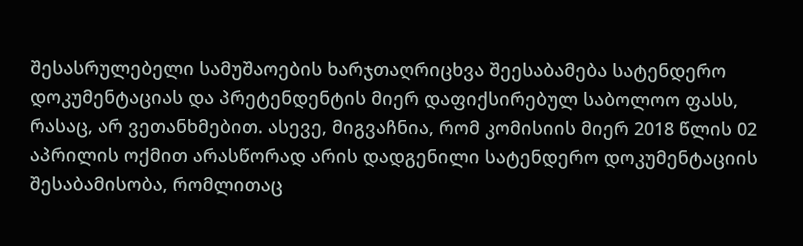შესასრულებელი სამუშაოების ხარჯთაღრიცხვა შეესაბამება სატენდერო დოკუმენტაციას და პრეტენდენტის მიერ დაფიქსირებულ საბოლოო ფასს, რასაც, არ ვეთანხმებით. ასევე, მიგვაჩნია, რომ კომისიის მიერ 2018 წლის 02 აპრილის ოქმით არასწორად არის დადგენილი სატენდერო დოკუმენტაციის შესაბამისობა, რომლითაც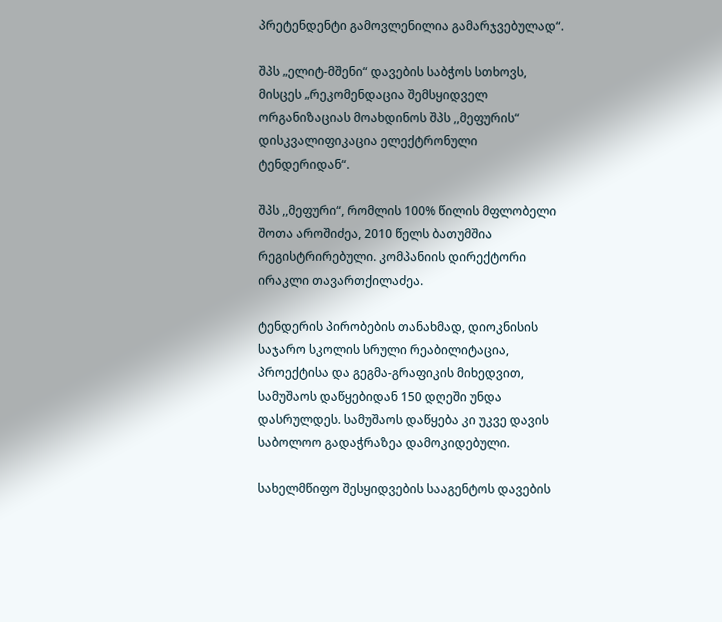პრეტენდენტი გამოვლენილია გამარჯვებულად“.

შპს „ელიტ-მშენი“ დავების საბჭოს სთხოვს, მისცეს „რეკომენდაცია შემსყიდველ ორგანიზაციას მოახდინოს შპს ,,მეფურის“ დისკვალიფიკაცია ელექტრონული ტენდერიდან“.

შპს ,,მეფური“, რომლის 100% წილის მფლობელი შოთა აროშიძეა, 2010 წელს ბათუმშია რეგისტრირებული. კომპანიის დირექტორი ირაკლი თავართქილაძეა.

ტენდერის პირობების თანახმად, დიოკნისის საჯარო სკოლის სრული რეაბილიტაცია, პროექტისა და გეგმა-გრაფიკის მიხედვით, სამუშაოს დაწყებიდან 150 დღეში უნდა დასრულდეს. სამუშაოს დაწყება კი უკვე დავის საბოლოო გადაჭრაზეა დამოკიდებული.

სახელმწიფო შესყიდვების სააგენტოს დავების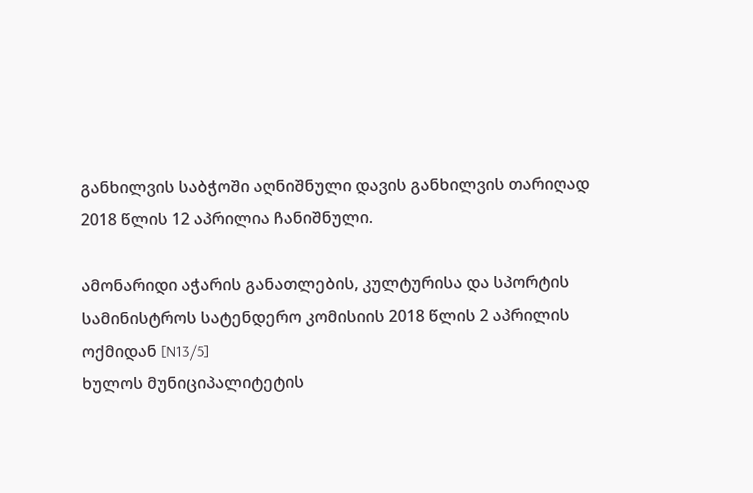განხილვის საბჭოში აღნიშნული დავის განხილვის თარიღად 2018 წლის 12 აპრილია ჩანიშნული.

ამონარიდი აჭარის განათლების, კულტურისა და სპორტის სამინისტროს სატენდერო კომისიის 2018 წლის 2 აპრილის ოქმიდან [N13/5]
ხულოს მუნიციპალიტეტის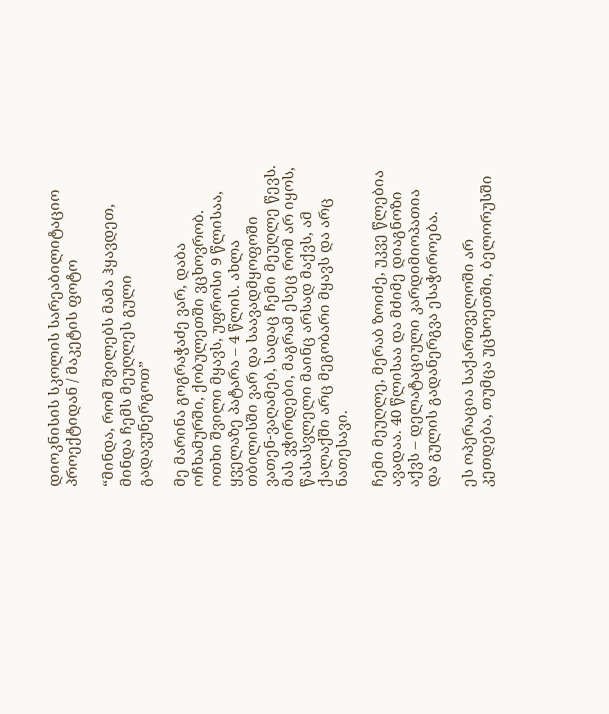დიოკნისის სკოლის სარეაბილიტაციო პროექტიდან / მაკეტის ფოტო

“მინდა, რომ შვილებს მამა ჰყავდეთ, მინდა ჩემს მეუღლეს გული გადავუნერგოთ”

მე მარინა გოგრაჭაძე ვარ, დაბა ოჩხამურში, ქობულეთში ვცხოვრობ. ოთხი შვილი მყავს, უფროსი 9 წლისაა, ყველაზე პატარა – 4 წლის. ახლა თბილისში ვარ და საავადმყოფოში ვათენ-ვაღამებ, სადაც ჩემი მეუღლე წევს. მას ვჭირდები, მაგრამ ესეც რომ არ იყოს, წასასვლელი მაინც არსად მაქვს, ამ ქალაქში არც მეგობარი მყავს და არც ნათესავი.

ჩემი მეუღლე, მერაბ ზოიძე, უკვე წლებია ავადაა. 40 წლისაა და მძიმე დიაგნოზი აქვს – დელატაციული კარდიმიოპათია და გულის გადანერგვა ესაჭიროება.

ეს ოპერაცია საქართველოში არ კეთდება, თუმცა უცხოეთში, ბელორუსში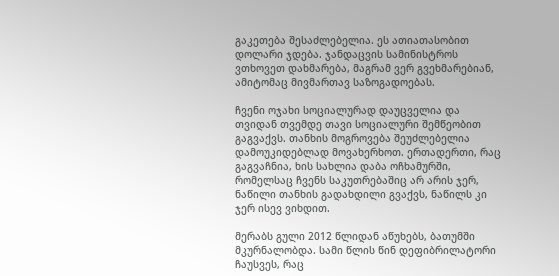გაკეთება შესაძლებელია. ეს ათიათასობით დოლარი ჯდება. ჯანდაცვის სამინისტროს ვთხოვეთ დახმარება, მაგრამ ვერ გვეხმარებიან, ამიტომაც მივმართავ საზოგადოებას.

ჩვენი ოჯახი სოციალურად დაუცველია და თვიდან თვემდე თავი სოციალური შემწეობით გაგვაქვს. თანხის მოგროვება შეუძლებელია დამოუკიდებლად მოვახერხოთ. ერთადერთი, რაც გაგვაჩნია, ხის სახლია დაბა ოჩხამურში, რომელსაც ჩვენს საკუთრებაშიც არ არის ჯერ, ნაწილი თანხის გადახდილი გვაქვს, ნაწილს კი ჯერ ისევ ვიხდით.

მერაბს გული 2012 წლიდან აწუხებს, ბათუმში მკურნალობდა. სამი წლის წინ დეფიბრილატორი ჩაუსვეს, რაც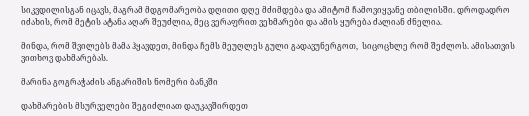სიკვდილისგან იცავს, მაგრამ მდგომარეობა დღითი დღე მძიმდება და ამიტომ ჩამოვიყვანე თბილისში. დროდადრო იძახის, რომ მეტის ატანა აღარ შეუძლია, მეც ვერაფრით ვეხმარები და ამის ყურება ძალიან ძნელია.

მინდა, რომ შვილებს მამა ჰყავდეთ, მინდა ჩემს მეუღლეს გული გადავუნერგოთ,  სიცოცხლე რომ შეძლოს. ამისათვის ვითხოვ დახმარებას.

მარინა გოგრაჭაძის ანგარიშის ნომერი ბანკში

დახმარების მსურველები შეგიძლიათ დაუკავშირდეთ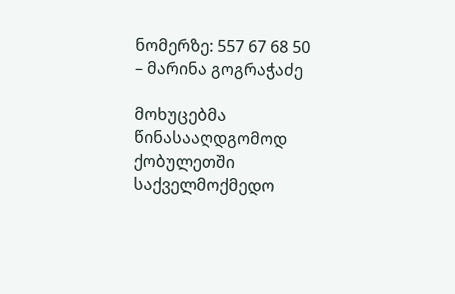ნომერზე: 557 67 68 50 – მარინა გოგრაჭაძე

მოხუცებმა წინასააღდგომოდ ქობულეთში საქველმოქმედო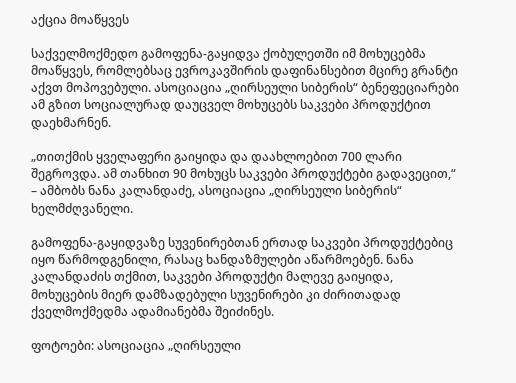აქცია მოაწყვეს

საქველმოქმედო გამოფენა-გაყიდვა ქობულეთში იმ მოხუცებმა მოაწყვეს, რომლებსაც ევროკავშირის დაფინანსებით მცირე გრანტი აქვთ მოპოვებული. ასოციაცია „ღირსეული სიბერის“ ბენეფეციარები ამ გზით სოციალურად დაუცველ მოხუცებს საკვები პროდუქტით დაეხმარნენ.

„თითქმის ყველაფერი გაიყიდა და დაახლოებით 700 ლარი შეგროვდა. ამ თანხით 90 მოხუცს საკვები პროდუქტები გადავეცით,“ – ამბობს ნანა კალანდაძე, ასოციაცია „ღირსეული სიბერის“ ხელმძღვანელი.

გამოფენა-გაყიდვაზე სუვენირებთან ერთად საკვები პროდუქტებიც იყო წარმოდგენილი, რასაც ხანდაზმულები აწარმოებენ. ნანა კალანდაძის თქმით, საკვები პროდუქტი მალევე გაიყიდა, მოხუცების მიერ დამზადებული სუვენირები კი ძირითადად ქველმოქმედმა ადამიანებმა შეიძინეს.

ფოტოები: ასოციაცია „ღირსეული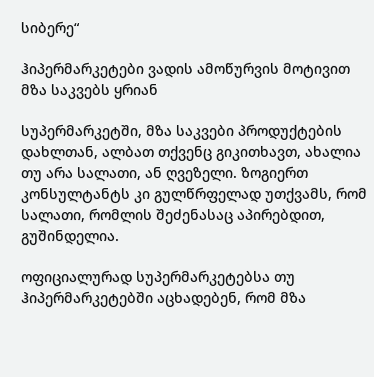სიბერე“

ჰიპერმარკეტები ვადის ამოწურვის მოტივით მზა საკვებს ყრიან

სუპერმარკეტში, მზა საკვები პროდუქტების დახლთან, ალბათ თქვენც გიკითხავთ, ახალია თუ არა სალათი, ან ღვეზელი. ზოგიერთ კონსულტანტს კი გულწრფელად უთქვამს, რომ სალათი, რომლის შეძენასაც აპირებდით, გუშინდელია.

ოფიციალურად სუპერმარკეტებსა თუ ჰიპერმარკეტებში აცხადებენ, რომ მზა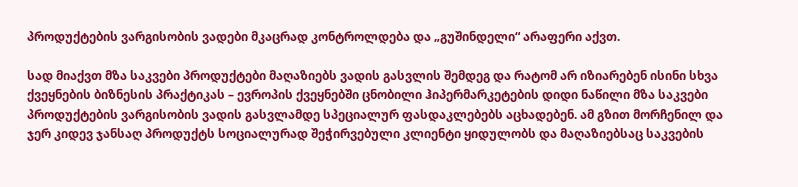პროდუქტების ვარგისობის ვადები მკაცრად კონტროლდება და „გუშინდელი“ არაფერი აქვთ.

სად მიაქვთ მზა საკვები პროდუქტები მაღაზიებს ვადის გასვლის შემდეგ და რატომ არ იზიარებენ ისინი სხვა ქვეყნების ბიზნესის პრაქტიკას – ევროპის ქვეყნებში ცნობილი ჰიპერმარკეტების დიდი ნაწილი მზა საკვები პროდუქტების ვარგისობის ვადის გასვლამდე სპეციალურ ფასდაკლებებს აცხადებენ. ამ გზით მორჩენილ და ჯერ კიდევ ჯანსაღ პროდუქტს სოციალურად შეჭირვებული კლიენტი ყიდულობს და მაღაზიებსაც საკვების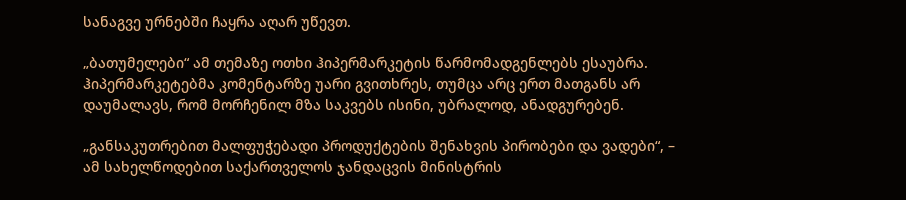სანაგვე ურნებში ჩაყრა აღარ უწევთ.

„ბათუმელები“ ამ თემაზე ოთხი ჰიპერმარკეტის წარმომადგენლებს ესაუბრა. ჰიპერმარკეტებმა კომენტარზე უარი გვითხრეს, თუმცა არც ერთ მათგანს არ დაუმალავს, რომ მორჩენილ მზა საკვებს ისინი, უბრალოდ, ანადგურებენ.

„განსაკუთრებით მალფუჭებადი პროდუქტების შენახვის პირობები და ვადები“, – ამ სახელწოდებით საქართველოს ჯანდაცვის მინისტრის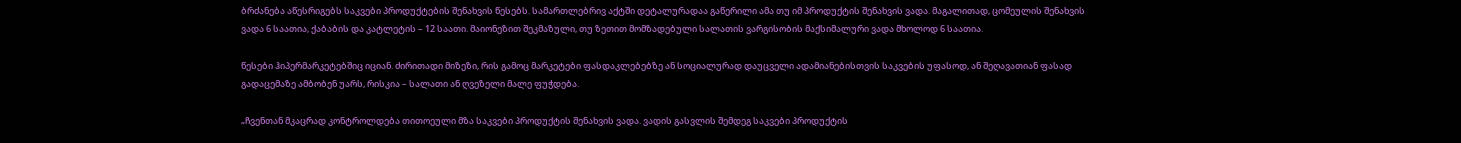ბრძანება აწესრიგებს საკვები პროდუქტების შენახვის წესებს. სამართლებრივ აქტში დეტალურადაა გაწერილი ამა თუ იმ პროდუქტის შენახვის ვადა. მაგალითად, ცომეულის შენახვის ვადა 6 საათია, ქაბაბის და კატლეტის – 12 საათი. მაიონეზით შეკმაზული, თუ ზეთით მომზადებული სალათის ვარგისობის მაქსიმალური ვადა მხოლოდ 6 საათია.

წესები ჰიპერმარკეტებშიც იციან. ძირითადი მიზეზი, რის გამოც მარკეტები ფასდაკლებებზე ან სოციალურად დაუცველი ადამიანებისთვის საკვების უფასოდ, ან შეღავათიან ფასად გადაცემაზე ამბობენ უარს, რისკია – სალათი ან ღვეზელი მალე ფუჭდება.

„ჩვენთან მკაცრად კონტროლდება თითოეული მზა საკვები პროდუქტის შენახვის ვადა. ვადის გასვლის შემდეგ საკვები პროდუქტის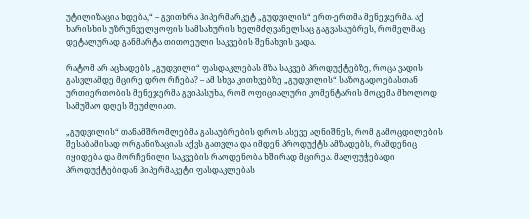უტილიზაცია ხდება,“ – გვითხრა ჰიპერმარკეტ „გუდვილის“ ერთ-ერთმა მენეჯერმა. აქ ხარისხის უზრუნველყოფის სამსახურის ხელმძღვანელსაც გაგვასაუბრეს, რომელმაც დეტალურად განმარტა თითოეული საკვების შენახვის ვადა.

რატომ არ აცხადებს „გუდვილი“ ფასდაკლებას მზა საკვებ პროდუქტებზე, როცა ვადის გასვლამდე მცირე დრო რჩება? – ამ სხვა კითხვებზე „გუდვილის“ საზოგადოებასთან ურთიერთობის მენეჯერმა გვიპასუხა, რომ ოფიციალური კომენტარის მოცემა მხოლოდ სამუშაო დღეს შეუძლიათ.

„გუდვილის“ თანამშრომლებმა გასაუბრების დროს ასევე აღნიშნეს, რომ გამოცდილების შესაბამისად ორგანიზაციას აქვს გათვლა და იმდენ პროდუქტს ამზადებს, რამდენიც იყიდება და მორჩენილი საკვების რაოდენობა ხშირად მცირეა. მალფუჭებადი პროდუქტებიდან ჰიპერმაკეტი ფასდაკლებას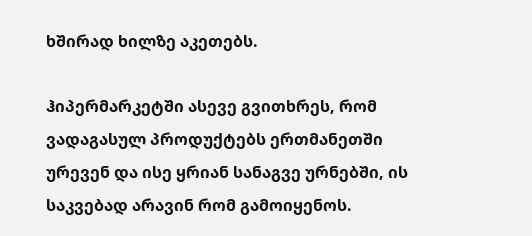ხშირად ხილზე აკეთებს.

ჰიპერმარკეტში ასევე გვითხრეს, რომ ვადაგასულ პროდუქტებს ერთმანეთში ურევენ და ისე ყრიან სანაგვე ურნებში, ის საკვებად არავინ რომ გამოიყენოს.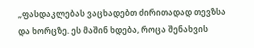„ფასდაკლებას ვაცხადებთ ძირითადად თევზსა და ხორცზე. ეს მაშინ ხდება, როცა შენახვის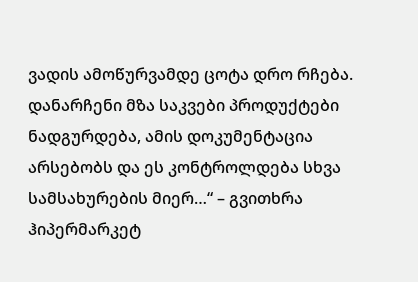ვადის ამოწურვამდე ცოტა დრო რჩება. დანარჩენი მზა საკვები პროდუქტები ნადგურდება, ამის დოკუმენტაცია არსებობს და ეს კონტროლდება სხვა სამსახურების მიერ…“ – გვითხრა ჰიპერმარკეტ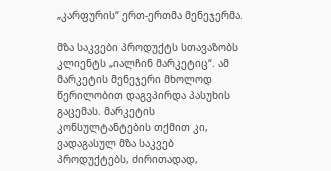„კარფურის“ ერთ-ერთმა მენეჯერმა.

მზა საკვები პროდუქტს სთავაზობს კლიენტს „იალჩინ მარკეტიც“. ამ მარკეტის მენეჯერი მხოლოდ წერილობით დაგვპირდა პასუხის გაცემას. მარკეტის კონსულტანტების თქმით კი, ვადაგასულ მზა საკვებ პროდუქტებს, ძირითადად,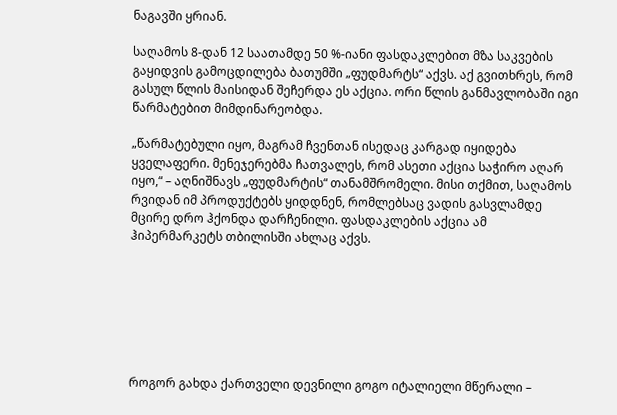ნაგავში ყრიან.

საღამოს 8-დან 12 საათამდე 50 %-იანი ფასდაკლებით მზა საკვების გაყიდვის გამოცდილება ბათუმში „ფუდმარტს“ აქვს. აქ გვითხრეს, რომ გასულ წლის მაისიდან შეჩერდა ეს აქცია. ორი წლის განმავლობაში იგი წარმატებით მიმდინარეობდა.

„წარმატებული იყო, მაგრამ ჩვენთან ისედაც კარგად იყიდება ყველაფერი. მენეჯერებმა ჩათვალეს, რომ ასეთი აქცია საჭირო აღარ იყო,“ – აღნიშნავს „ფუდმარტის“ თანამშრომელი. მისი თქმით, საღამოს რვიდან იმ პროდუქტებს ყიდდნენ, რომლებსაც ვადის გასვლამდე მცირე დრო ჰქონდა დარჩენილი. ფასდაკლების აქცია ამ ჰიპერმარკეტს თბილისში ახლაც აქვს.







როგორ გახდა ქართველი დევნილი გოგო იტალიელი მწერალი –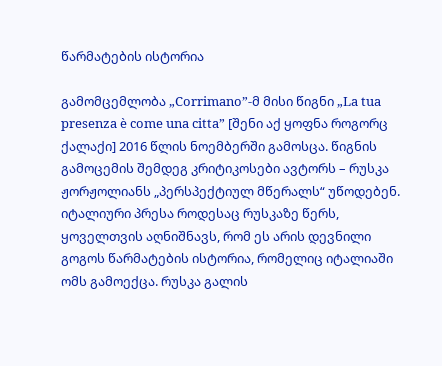წარმატების ისტორია

გამომცემლობა „Corrimano”-მ მისი წიგნი „La tua presenza è come una citta” [შენი აქ ყოფნა როგორც ქალაქი] 2016 წლის ნოემბერში გამოსცა. წიგნის გამოცემის შემდეგ კრიტიკოსები ავტორს – რუსკა ჟორჟოლიანს „პერსპექტიულ მწერალს“ უწოდებენ. იტალიური პრესა როდესაც რუსკაზე წერს, ყოველთვის აღნიშნავს, რომ ეს არის დევნილი გოგოს წარმატების ისტორია, რომელიც იტალიაში ომს გამოექცა. რუსკა გალის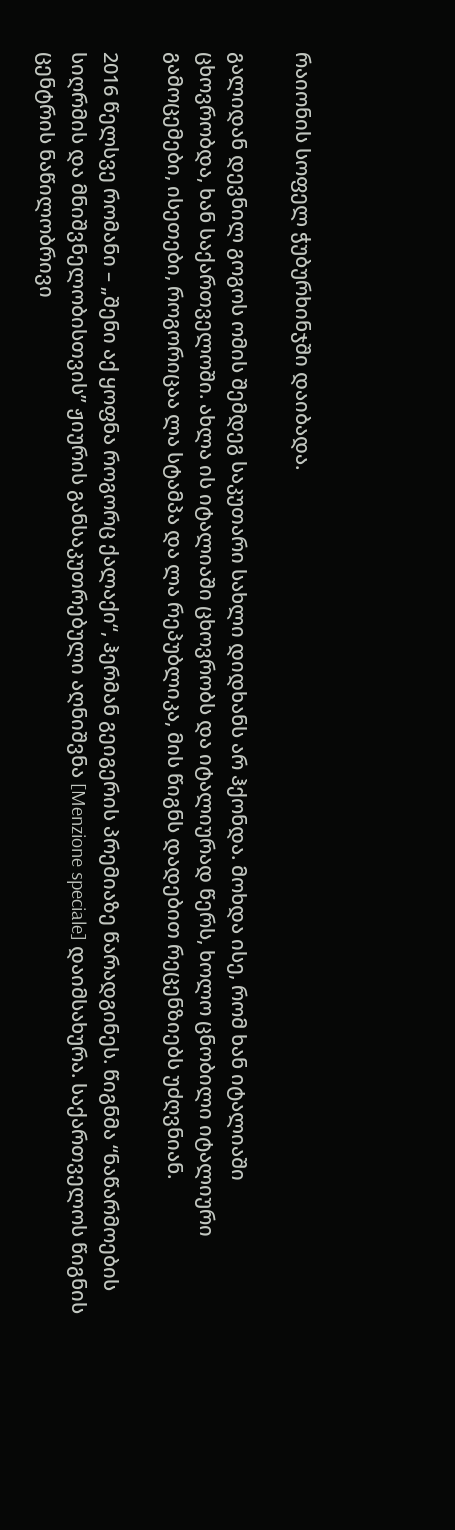რაიონის სოფელ ჭუბურხინჯში დაიბადა.

გალიდან დევნილ გოგოს ომის შემდეგ საკუთარი სახლი დიდხანს არ ჰქონდა. მოხდა ისე, რომ ხან იტალიაში ცხოვრობდა, ხან საქართველოში. ახლა ის იტალიაში ცხოვრობს და იტალიურად წერს, ხოლო ცნობილი იტალიური გამოცემები, ისეთები, როგორიცაა ლა სტამპა და ლა რეპუბლიკა, მის წიგნს დადებით რეცენზიებს უძღვნიან.

2016 წელსვე რომანი – „შენი აქ ყოფნა როგორც ქალაქი“, ჰერმან გეიგერის პრემიაზე წარადგინეს. წიგნმა “ნაწარმოების სიღრმის და მნიშვნელობისთვის” ჟიურის განსაკუთრებული აღნიშვნა [Menzione speciale] დაიმსახურა. საქართველოს წიგნის ცენტრის ნაწილობრივი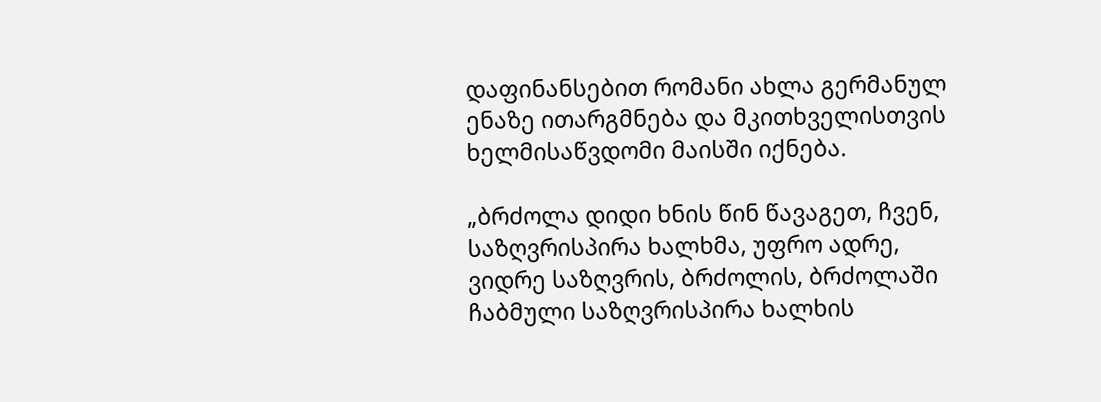დაფინანსებით რომანი ახლა გერმანულ ენაზე ითარგმნება და მკითხველისთვის ხელმისაწვდომი მაისში იქნება.

„ბრძოლა დიდი ხნის წინ წავაგეთ, ჩვენ, საზღვრისპირა ხალხმა, უფრო ადრე, ვიდრე საზღვრის, ბრძოლის, ბრძოლაში ჩაბმული საზღვრისპირა ხალხის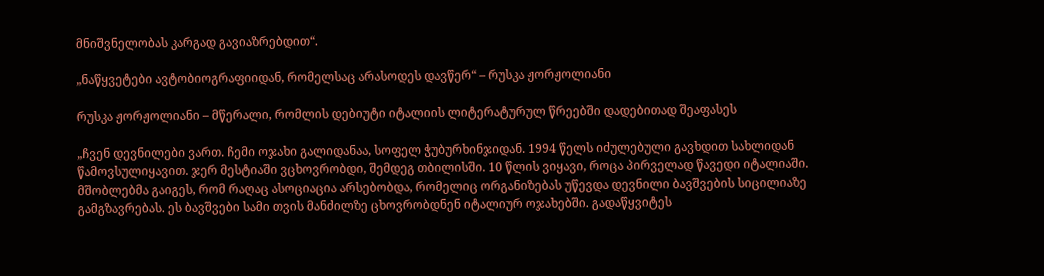მნიშვნელობას კარგად გავიაზრებდით“.

„ნაწყვეტები ავტობიოგრაფიიდან, რომელსაც არასოდეს დავწერ“ – რუსკა ჟორჟოლიანი

რუსკა ჟორჟოლიანი – მწერალი, რომლის დებიუტი იტალიის ლიტერატურულ წრეებში დადებითად შეაფასეს

„ჩვენ დევნილები ვართ. ჩემი ოჯახი გალიდანაა, სოფელ ჭუბურხინჯიდან. 1994 წელს იძულებული გავხდით სახლიდან წამოვსულიყავით. ჯერ მესტიაში ვცხოვრობდი, შემდეგ თბილისში. 10 წლის ვიყავი, როცა პირველად წავედი იტალიაში. მშობლებმა გაიგეს, რომ რაღაც ასოციაცია არსებობდა, რომელიც ორგანიზებას უწევდა დევნილი ბავშვების სიცილიაზე გამგზავრებას. ეს ბავშვები სამი თვის მანძილზე ცხოვრობდნენ იტალიურ ოჯახებში. გადაწყვიტეს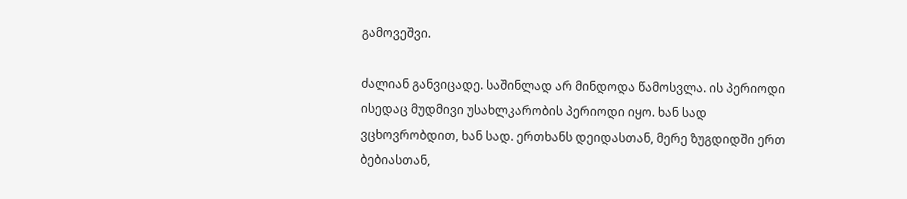გამოვეშვი.

ძალიან განვიცადე. საშინლად არ მინდოდა წამოსვლა. ის პერიოდი ისედაც მუდმივი უსახლკარობის პერიოდი იყო. ხან სად ვცხოვრობდით, ხან სად. ერთხანს დეიდასთან, მერე ზუგდიდში ერთ ბებიასთან,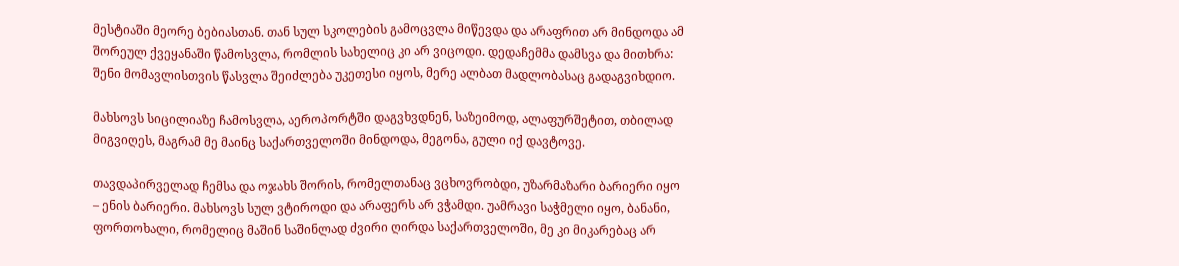მესტიაში მეორე ბებიასთან. თან სულ სკოლების გამოცვლა მიწევდა და არაფრით არ მინდოდა ამ შორეულ ქვეყანაში წამოსვლა, რომლის სახელიც კი არ ვიცოდი. დედაჩემმა დამსვა და მითხრა: შენი მომავლისთვის წასვლა შეიძლება უკეთესი იყოს, მერე ალბათ მადლობასაც გადაგვიხდიო.

მახსოვს სიცილიაზე ჩამოსვლა, აეროპორტში დაგვხვდნენ, საზეიმოდ, ალაფურშეტით, თბილად მიგვიღეს, მაგრამ მე მაინც საქართველოში მინდოდა, მეგონა, გული იქ დავტოვე.

თავდაპირველად ჩემსა და ოჯახს შორის, რომელთანაც ვცხოვრობდი, უზარმაზარი ბარიერი იყო – ენის ბარიერი. მახსოვს სულ ვტიროდი და არაფერს არ ვჭამდი. უამრავი საჭმელი იყო, ბანანი, ფორთოხალი, რომელიც მაშინ საშინლად ძვირი ღირდა საქართველოში, მე კი მიკარებაც არ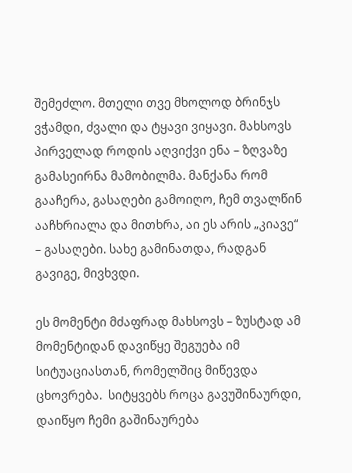შემეძლო. მთელი თვე მხოლოდ ბრინჯს ვჭამდი, ძვალი და ტყავი ვიყავი. მახსოვს პირველად როდის აღვიქვი ენა – ზღვაზე გამასეირნა მამობილმა. მანქანა რომ გააჩერა, გასაღები გამოიღო, ჩემ თვალწინ ააჩხრიალა და მითხრა, აი ეს არის „კიავე“ – გასაღები. სახე გამინათდა, რადგან გავიგე, მივხვდი.

ეს მომენტი მძაფრად მახსოვს – ზუსტად ამ მომენტიდან დავიწყე შეგუება იმ სიტუაციასთან, რომელშიც მიწევდა ცხოვრება.  სიტყვებს როცა გავუშინაურდი, დაიწყო ჩემი გაშინაურება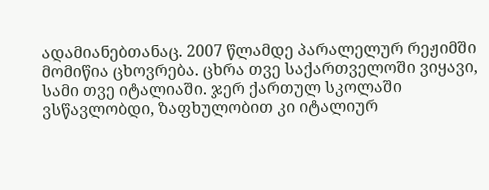ადამიანებთანაც. 2007 წლამდე პარალელურ რეჟიმში მომიწია ცხოვრება. ცხრა თვე საქართველოში ვიყავი, სამი თვე იტალიაში. ჯერ ქართულ სკოლაში ვსწავლობდი, ზაფხულობით კი იტალიურ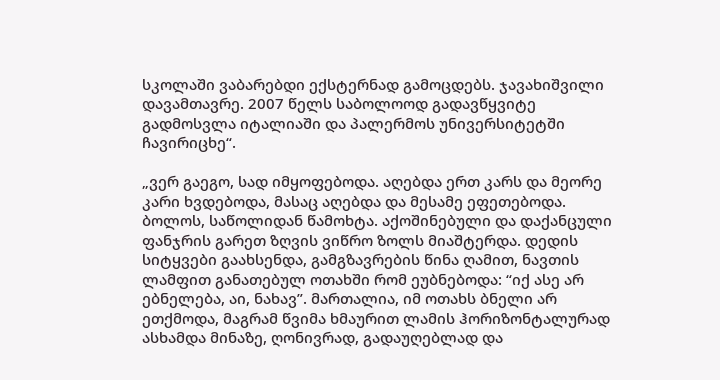სკოლაში ვაბარებდი ექსტერნად გამოცდებს. ჯავახიშვილი დავამთავრე. 2007 წელს საბოლოოდ გადავწყვიტე გადმოსვლა იტალიაში და პალერმოს უნივერსიტეტში ჩავირიცხე“.

„ვერ გაეგო, სად იმყოფებოდა. აღებდა ერთ კარს და მეორე კარი ხვდებოდა, მასაც აღებდა და მესამე ეფეთებოდა. ბოლოს, საწოლიდან წამოხტა. აქოშინებული და დაქანცული ფანჯრის გარეთ ზღვის ვიწრო ზოლს მიაშტერდა. დედის სიტყვები გაახსენდა, გამგზავრების წინა ღამით, ნავთის ლამფით განათებულ ოთახში რომ ეუბნებოდა: “იქ ასე არ ებნელება, აი, ნახავ”. მართალია, იმ ოთახს ბნელი არ ეთქმოდა, მაგრამ წვიმა ხმაურით ლამის ჰორიზონტალურად ასხამდა მინაზე, ღონივრად, გადაუღებლად და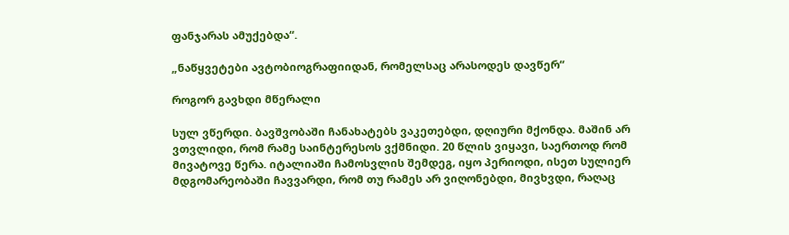ფანჯარას ამუქებდა“.

„ნაწყვეტები ავტობიოგრაფიიდან, რომელსაც არასოდეს დავწერ“

როგორ გავხდი მწერალი

სულ ვწერდი. ბავშვობაში ჩანახატებს ვაკეთებდი, დღიური მქონდა. მაშინ არ ვთვლიდი, რომ რამე საინტერესოს ვქმნიდი. 20 წლის ვიყავი, საერთოდ რომ მივატოვე წერა. იტალიაში ჩამოსვლის შემდეგ, იყო პერიოდი, ისეთ სულიერ მდგომარეობაში ჩავვარდი, რომ თუ რამეს არ ვიღონებდი, მივხვდი, რაღაც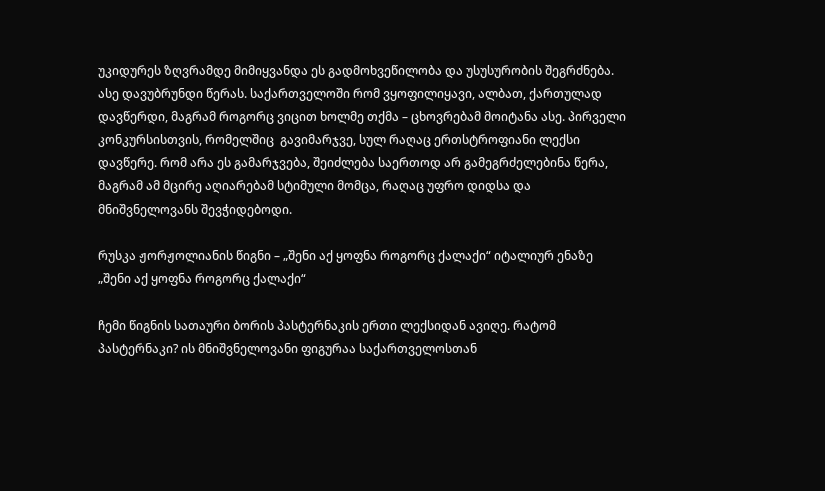უკიდურეს ზღვრამდე მიმიყვანდა ეს გადმოხვეწილობა და უსუსურობის შეგრძნება. ასე დავუბრუნდი წერას. საქართველოში რომ ვყოფილიყავი, ალბათ, ქართულად დავწერდი, მაგრამ როგორც ვიცით ხოლმე თქმა – ცხოვრებამ მოიტანა ასე. პირველი კონკურსისთვის, რომელშიც  გავიმარჯვე, სულ რაღაც ერთსტროფიანი ლექსი დავწერე. რომ არა ეს გამარჯვება, შეიძლება საერთოდ არ გამეგრძელებინა წერა, მაგრამ ამ მცირე აღიარებამ სტიმული მომცა, რაღაც უფრო დიდსა და მნიშვნელოვანს შევჭიდებოდი.

რუსკა ჟორჟოლიანის წიგნი – „შენი აქ ყოფნა როგორც ქალაქი“ იტალიურ ენაზე
„შენი აქ ყოფნა როგორც ქალაქი“

ჩემი წიგნის სათაური ბორის პასტერნაკის ერთი ლექსიდან ავიღე. რატომ პასტერნაკი? ის მნიშვნელოვანი ფიგურაა საქართველოსთან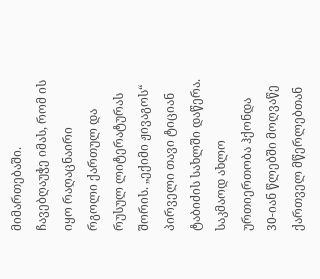მიმართებაში. ჩავებღაუჭე იმას, რომ ის იყო რაღაცნაირი რგოლი ქართულ და რუსულ ლიტერატურას შორის. „ექიმი ჟივაგოს“ პირველი თავი ტიციან ტაბიძის სახლში დაწერა. საკმაოდ ახლო ურთიერთობა ჰქონდა 30-იან წლებში მოღვაწე ქართველ მწერლებთან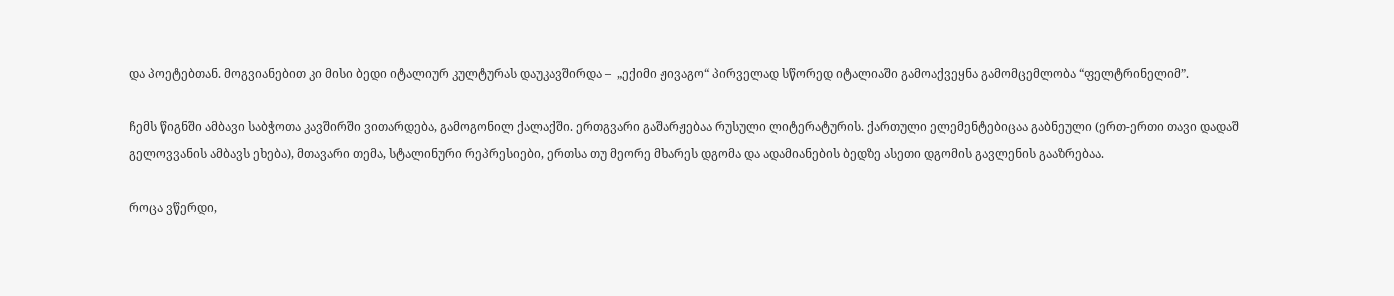და პოეტებთან. მოგვიანებით კი მისი ბედი იტალიურ კულტურას დაუკავშირდა –  „ექიმი ჟივაგო“ პირველად სწორედ იტალიაში გამოაქვეყნა გამომცემლობა “ფელტრინელიმ”.

ჩემს წიგნში ამბავი საბჭოთა კავშირში ვითარდება, გამოგონილ ქალაქში. ერთგვარი გაშარჟებაა რუსული ლიტერატურის. ქართული ელემენტებიცაა გაბნეული (ერთ-ერთი თავი დადაშ გელოვვანის ამბავს ეხება), მთავარი თემა, სტალინური რეპრესიები, ერთსა თუ მეორე მხარეს დგომა და ადამიანების ბედზე ასეთი დგომის გავლენის გააზრებაა.

როცა ვწერდი,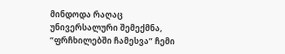მინდოდა რაღაც უნივერსალური შემექმნა, “ფრჩხილებში ჩამესვა” ჩემი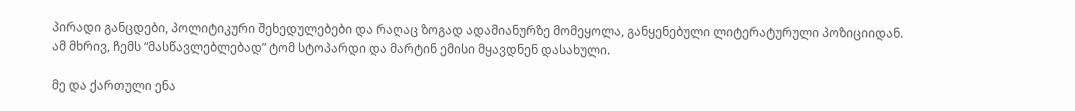პირადი განცდები, პოლიტიკური შეხედულებები და რაღაც ზოგად ადამიანურზე მომეყოლა, განყენებული ლიტერატურული პოზიციიდან. ამ მხრივ, ჩემს “მასწავლებლებად” ტომ სტოპარდი და მარტინ ემისი მყავდნენ დასახული.

მე და ქართული ენა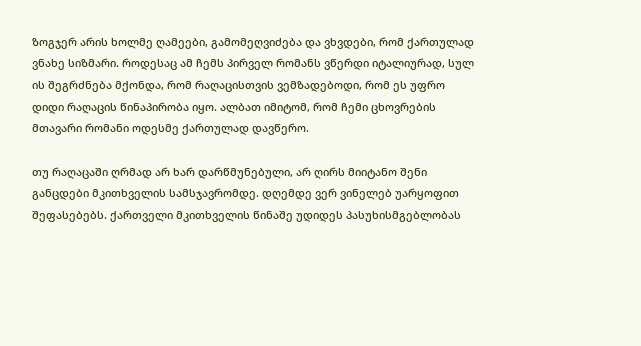ზოგჯერ არის ხოლმე ღამეები, გამომეღვიძება და ვხვდები, რომ ქართულად ვნახე სიზმარი. როდესაც ამ ჩემს პირველ რომანს ვწერდი იტალიურად, სულ ის შეგრძნება მქონდა, რომ რაღაცისთვის ვემზადებოდი, რომ ეს უფრო დიდი რაღაცის წინაპირობა იყო. ალბათ იმიტომ, რომ ჩემი ცხოვრების მთავარი რომანი ოდესმე ქართულად დავწერო.

თუ რაღაცაში ღრმად არ ხარ დარწმუნებული, არ ღირს მიიტანო შენი განცდები მკითხველის სამსჯავრომდე. დღემდე ვერ ვინელებ უარყოფით შეფასებებს. ქართველი მკითხველის წინაშე უდიდეს პასუხისმგებლობას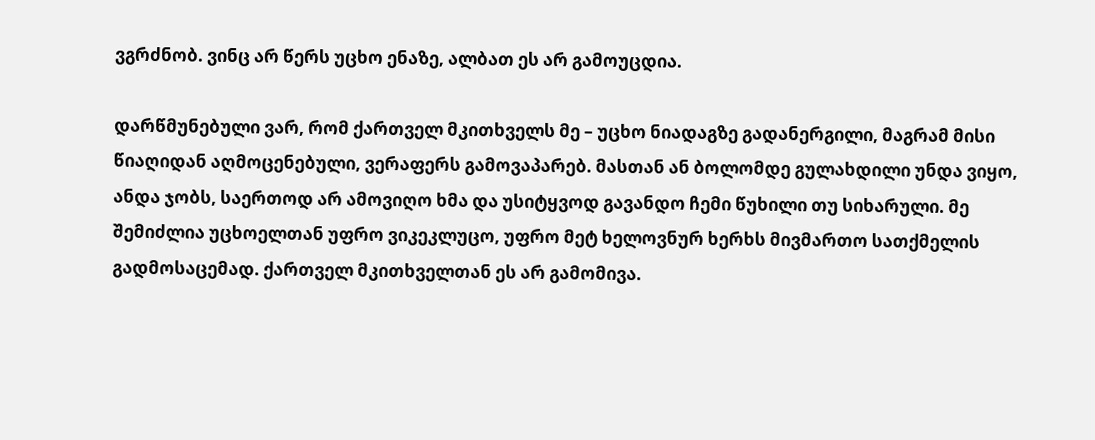ვგრძნობ. ვინც არ წერს უცხო ენაზე, ალბათ ეს არ გამოუცდია.

დარწმუნებული ვარ, რომ ქართველ მკითხველს მე – უცხო ნიადაგზე გადანერგილი, მაგრამ მისი წიაღიდან აღმოცენებული, ვერაფერს გამოვაპარებ. მასთან ან ბოლომდე გულახდილი უნდა ვიყო, ანდა ჯობს, საერთოდ არ ამოვიღო ხმა და უსიტყვოდ გავანდო ჩემი წუხილი თუ სიხარული. მე შემიძლია უცხოელთან უფრო ვიკეკლუცო, უფრო მეტ ხელოვნურ ხერხს მივმართო სათქმელის გადმოსაცემად. ქართველ მკითხველთან ეს არ გამომივა.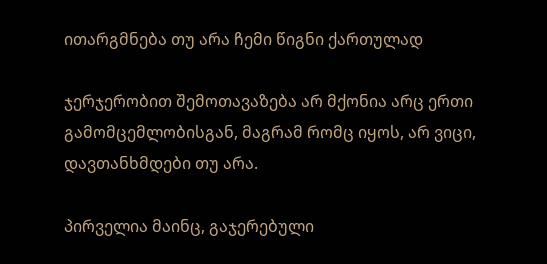ითარგმნება თუ არა ჩემი წიგნი ქართულად

ჯერჯერობით შემოთავაზება არ მქონია არც ერთი გამომცემლობისგან, მაგრამ რომც იყოს, არ ვიცი, დავთანხმდები თუ არა.

პირველია მაინც, გაჯერებული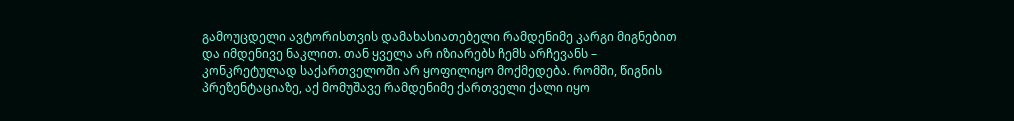გამოუცდელი ავტორისთვის დამახასიათებელი რამდენიმე კარგი მიგნებით და იმდენივე ნაკლით. თან ყველა არ იზიარებს ჩემს არჩევანს – კონკრეტულად საქართველოში არ ყოფილიყო მოქმედება. რომში, წიგნის პრეზენტაციაზე, აქ მომუშავე რამდენიმე ქართველი ქალი იყო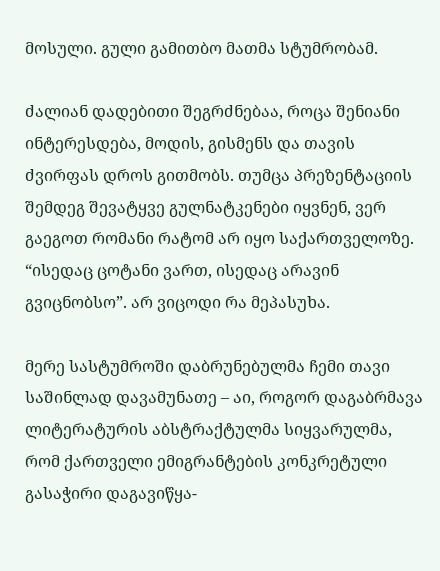მოსული. გული გამითბო მათმა სტუმრობამ.

ძალიან დადებითი შეგრძნებაა, როცა შენიანი ინტერესდება, მოდის, გისმენს და თავის ძვირფას დროს გითმობს. თუმცა პრეზენტაციის შემდეგ შევატყვე გულნატკენები იყვნენ, ვერ გაეგოთ რომანი რატომ არ იყო საქართველოზე. “ისედაც ცოტანი ვართ, ისედაც არავინ გვიცნობსო”. არ ვიცოდი რა მეპასუხა.

მერე სასტუმროში დაბრუნებულმა ჩემი თავი საშინლად დავამუნათე – აი, როგორ დაგაბრმავა ლიტერატურის აბსტრაქტულმა სიყვარულმა, რომ ქართველი ემიგრანტების კონკრეტული გასაჭირი დაგავიწყა-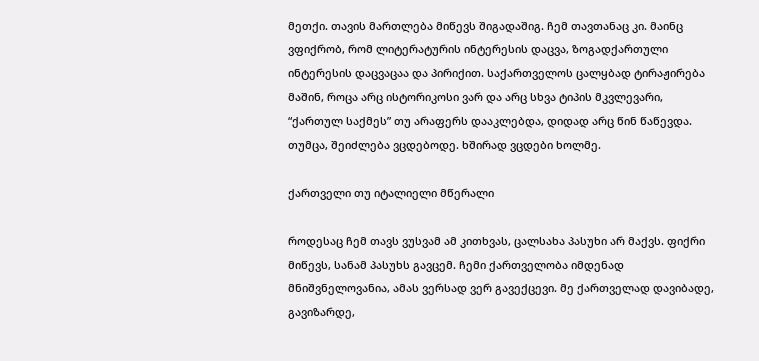მეთქი. თავის მართლება მიწევს შიგადაშიგ. ჩემ თავთანაც კი. მაინც ვფიქრობ, რომ ლიტერატურის ინტერესის დაცვა, ზოგადქართული ინტერესის დაცვაცაა და პირიქით. საქართველოს ცალყბად ტირაჟირება მაშინ, როცა არც ისტორიკოსი ვარ და არც სხვა ტიპის მკვლევარი, “ქართულ საქმეს” თუ არაფერს დააკლებდა, დიდად არც წინ წაწევდა. თუმცა, შეიძლება ვცდებოდე. ხშირად ვცდები ხოლმე.

ქართველი თუ იტალიელი მწერალი

როდესაც ჩემ თავს ვუსვამ ამ კითხვას, ცალსახა პასუხი არ მაქვს. ფიქრი მიწევს, სანამ პასუხს გავცემ. ჩემი ქართველობა იმდენად მნიშვნელოვანია, ამას ვერსად ვერ გავექცევი. მე ქართველად დავიბადე, გავიზარდე,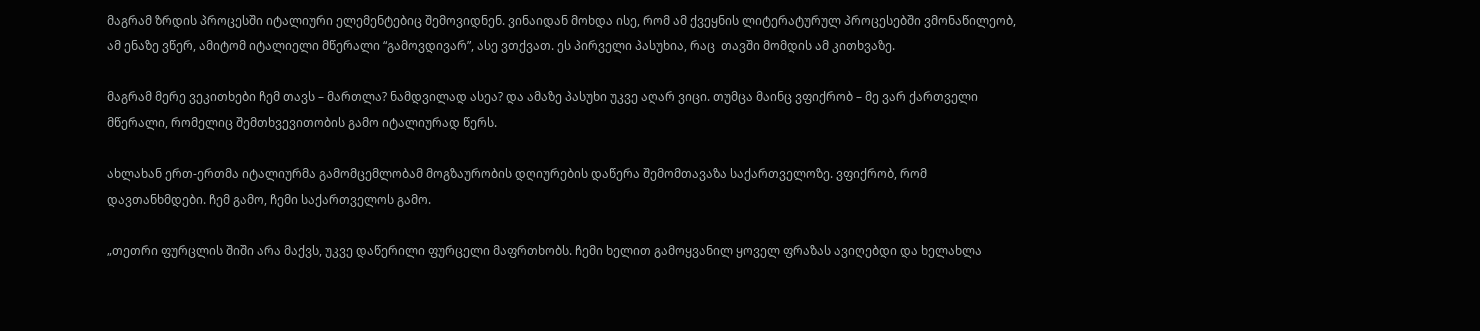მაგრამ ზრდის პროცესში იტალიური ელემენტებიც შემოვიდნენ. ვინაიდან მოხდა ისე, რომ ამ ქვეყნის ლიტერატურულ პროცესებში ვმონაწილეობ, ამ ენაზე ვწერ, ამიტომ იტალიელი მწერალი “გამოვდივარ”, ასე ვთქვათ. ეს პირველი პასუხია, რაც  თავში მომდის ამ კითხვაზე.

მაგრამ მერე ვეკითხები ჩემ თავს – მართლა? ნამდვილად ასეა? და ამაზე პასუხი უკვე აღარ ვიცი. თუმცა მაინც ვფიქრობ – მე ვარ ქართველი მწერალი, რომელიც შემთხვევითობის გამო იტალიურად წერს.

ახლახან ერთ-ერთმა იტალიურმა გამომცემლობამ მოგზაურობის დღიურების დაწერა შემომთავაზა საქართველოზე. ვფიქრობ, რომ დავთანხმდები. ჩემ გამო, ჩემი საქართველოს გამო.

„თეთრი ფურცლის შიში არა მაქვს, უკვე დაწერილი ფურცელი მაფრთხობს. ჩემი ხელით გამოყვანილ ყოველ ფრაზას ავიღებდი და ხელახლა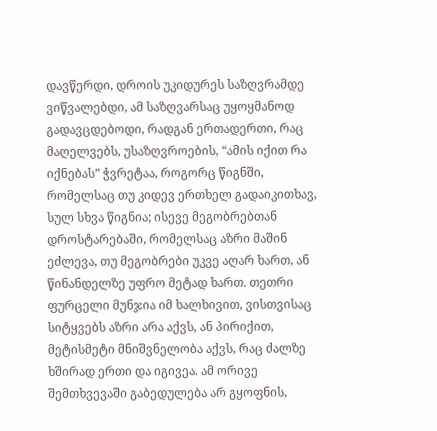დავწერდი, დროის უკიდურეს საზღვრამდე ვიწვალებდი, ამ საზღვარსაც უყოყმანოდ გადავცდებოდი, რადგან ერთადერთი, რაც მაღელვებს, უსაზღვროების, “ამის იქით რა იქნებას” ჭვრეტაა, როგორც წიგნში, რომელსაც თუ კიდევ ერთხელ გადაიკითხავ, სულ სხვა წიგნია; ისევე მეგობრებთან დროსტარებაში, რომელსაც აზრი მაშინ ეძლევა, თუ მეგობრები უკვე აღარ ხართ, ან წინანდელზე უფრო მეტად ხართ. თეთრი ფურცელი მუნჯია იმ ხალხივით, ვისთვისაც სიტყვებს აზრი არა აქვს, ან პირიქით, მეტისმეტი მნიშვნელობა აქვს, რაც ძალზე ხშირად ერთი და იგივეა. ამ ორივე შემთხვევაში გაბედულება არ გყოფნის,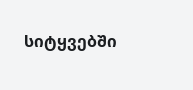სიტყვებში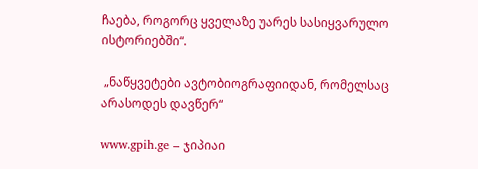ჩაება, როგორც ყველაზე უარეს სასიყვარულო ისტორიებში“.

 „ნაწყვეტები ავტობიოგრაფიიდან, რომელსაც არასოდეს დავწერ“

www.gpih.ge – ჯიპიაი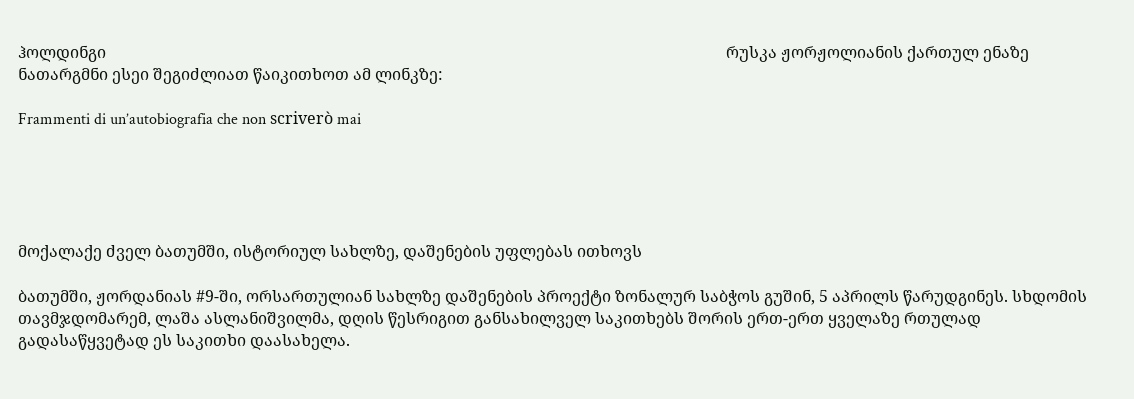ჰოლდინგი                                                                                                                                                           რუსკა ჟორჟოლიანის ქართულ ენაზე ნათარგმნი ესეი შეგიძლიათ წაიკითხოთ ამ ლინკზე:

Frammenti di un’autobiografia che non scriverò mai





მოქალაქე ძველ ბათუმში, ისტორიულ სახლზე, დაშენების უფლებას ითხოვს

ბათუმში, ჟორდანიას #9-ში, ორსართულიან სახლზე დაშენების პროექტი ზონალურ საბჭოს გუშინ, 5 აპრილს წარუდგინეს. სხდომის თავმჯდომარემ, ლაშა ასლანიშვილმა, დღის წესრიგით განსახილველ საკითხებს შორის ერთ-ერთ ყველაზე რთულად გადასაწყვეტად ეს საკითხი დაასახელა.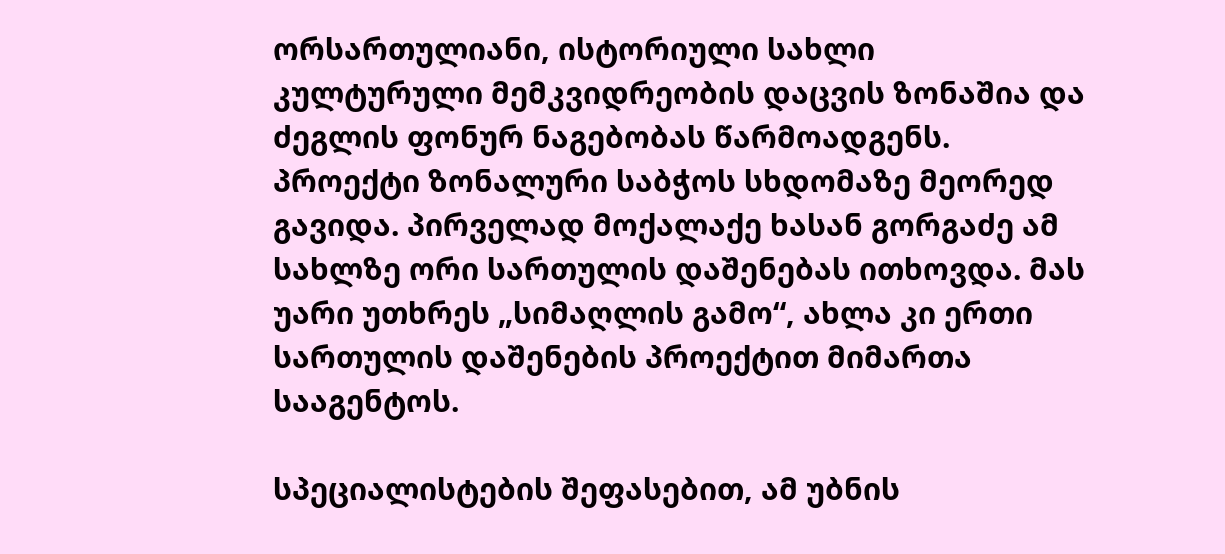ორსართულიანი, ისტორიული სახლი კულტურული მემკვიდრეობის დაცვის ზონაშია და ძეგლის ფონურ ნაგებობას წარმოადგენს. პროექტი ზონალური საბჭოს სხდომაზე მეორედ გავიდა. პირველად მოქალაქე ხასან გორგაძე ამ სახლზე ორი სართულის დაშენებას ითხოვდა. მას უარი უთხრეს „სიმაღლის გამო“, ახლა კი ერთი სართულის დაშენების პროექტით მიმართა სააგენტოს.

სპეციალისტების შეფასებით, ამ უბნის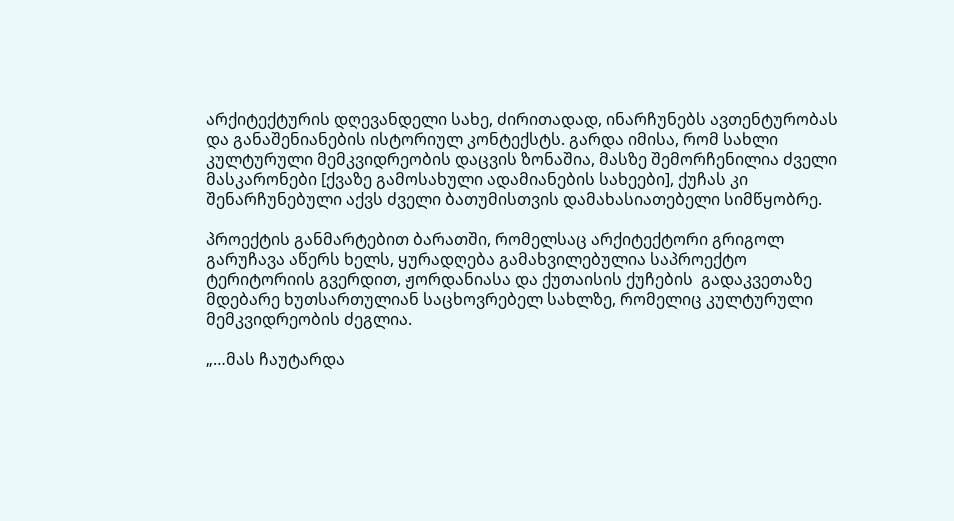არქიტექტურის დღევანდელი სახე, ძირითადად, ინარჩუნებს ავთენტურობას და განაშენიანების ისტორიულ კონტექსტს. გარდა იმისა, რომ სახლი კულტურული მემკვიდრეობის დაცვის ზონაშია, მასზე შემორჩენილია ძველი მასკარონები [ქვაზე გამოსახული ადამიანების სახეები], ქუჩას კი შენარჩუნებული აქვს ძველი ბათუმისთვის დამახასიათებელი სიმწყობრე.

პროექტის განმარტებით ბარათში, რომელსაც არქიტექტორი გრიგოლ გარუჩავა აწერს ხელს, ყურადღება გამახვილებულია საპროექტო ტერიტორიის გვერდით, ჟორდანიასა და ქუთაისის ქუჩების  გადაკვეთაზე მდებარე ხუთსართულიან საცხოვრებელ სახლზე, რომელიც კულტურული მემკვიდრეობის ძეგლია.

„…მას ჩაუტარდა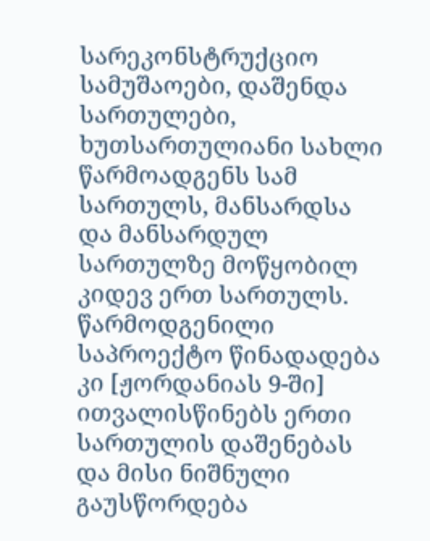სარეკონსტრუქციო სამუშაოები, დაშენდა სართულები, ხუთსართულიანი სახლი წარმოადგენს სამ სართულს, მანსარდსა და მანსარდულ სართულზე მოწყობილ კიდევ ერთ სართულს. წარმოდგენილი საპროექტო წინადადება კი [ჟორდანიას 9-ში] ითვალისწინებს ერთი სართულის დაშენებას და მისი ნიშნული გაუსწორდება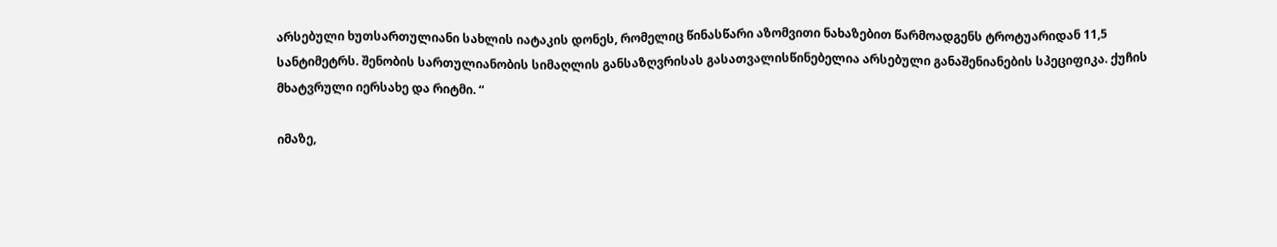არსებული ხუთსართულიანი სახლის იატაკის დონეს, რომელიც წინასწარი აზომვითი ნახაზებით წარმოადგენს ტროტუარიდან 11,5 სანტიმეტრს. შენობის სართულიანობის სიმაღლის განსაზღვრისას გასათვალისწინებელია არსებული განაშენიანების სპეციფიკა. ქუჩის მხატვრული იერსახე და რიტმი. “

იმაზე,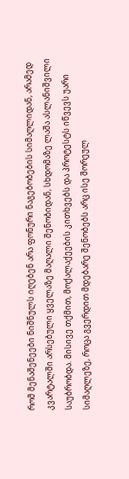რომ მენაშენეები ნიშნულს იღებენ არა ფონური ნაგებობების სიმაღლიდან, არამედ კვარტალში არსებული ყველაზე მაღალი შენობიდან, სხდომაზე ლაშა ასლანიშვილი საუბრობდა. მისივე თქმით, მოქალაქეების კითხვებს და პროტესტს იწვევს უარი სიმაღლეზე, როცა გვერდით მდებარე შენობებს არც ისე შორეულ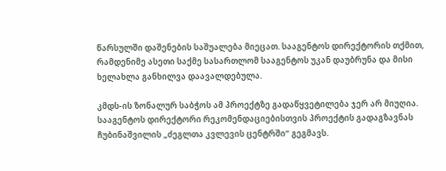წარსულში დაშენების საშუალება მიეცათ. სააგენტოს დირექტორის თქმით, რამდენიმე ასეთი საქმე სასართლომ სააგენტოს უკან დაუბრუნა და მისი ხელახლა განხილვა დაავალდებულა.

კმდს-ის ზონალურ საბჭოს ამ პროექტზე გადაწყვეტილება ჯერ არ მიუღია. სააგენტოს დირექტორი რეკომენდაციებისთვის პროექტის გადაგზავნას ჩუბინაშვილის „ძეგლთა კვლევის ცენტრში“ გეგმავს.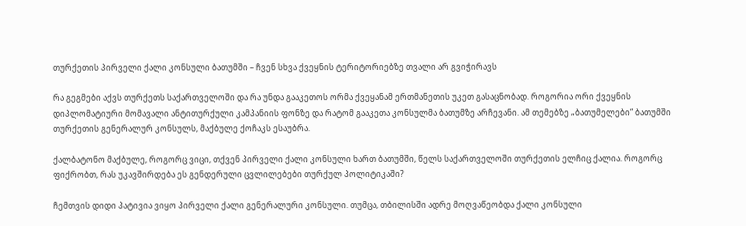თურქეთის პირველი ქალი კონსული ბათუმში – ჩვენ სხვა ქვეყნის ტერიტორიებზე თვალი არ გვიჭირავს

რა გეგმები აქვს თურქეთს საქართველოში და რა უნდა გააკეთოს ორმა ქვეყანამ ერთმანეთის უკეთ გასაცნობად. როგორია ორი ქვეყნის დიპლომატიური მომავალი ანტითურქული კამპანიის ფონზე და რატომ გააკეთა კონსულმა ბათუმზე არჩევანი. ამ თემებზე „ბათუმელები“ ბათუმში თურქეთის გენერალურ კონსულს, მაქბულე ქოჩაკს ესაუბრა.

ქალბატონო მაქბულე, როგორც ვიცი, თქვენ პირველი ქალი კონსული ხართ ბათუმში, წელს საქართველოში თურქეთის ელჩიც ქალია. როგორც ფიქრობთ, რას უკავშირდება ეს გენდერული ცვლილებები თურქულ პოლიტიკაში?

ჩემთვის დიდი პატივია ვიყო პირველი ქალი გენერალური კონსული. თუმცა, თბილისში ადრე მოღვაწეობდა ქალი კონსული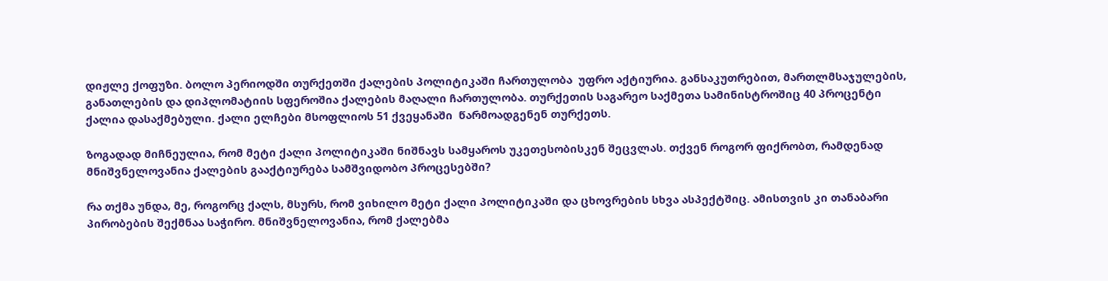დიჟლე ქოფუზი. ბოლო პერიოდში თურქეთში ქალების პოლიტიკაში ჩართულობა  უფრო აქტიურია. განსაკუთრებით, მართლმსაჯულების, განათლების და დიპლომატიის სფეროშია ქალების მაღალი ჩართულობა. თურქეთის საგარეო საქმეთა სამინისტროშიც 40 პროცენტი ქალია დასაქმებული. ქალი ელჩები მსოფლიოს 51 ქვეყანაში  წარმოადგენენ თურქეთს.

ზოგადად მიჩნეულია, რომ მეტი ქალი პოლიტიკაში ნიშნავს სამყაროს უკეთესობისკენ შეცვლას. თქვენ როგორ ფიქრობთ, რამდენად მნიშვნელოვანია ქალების გააქტიურება სამშვიდობო პროცესებში?

რა თქმა უნდა, მე, როგორც ქალს, მსურს, რომ ვიხილო მეტი ქალი პოლიტიკაში და ცხოვრების სხვა ასპექტშიც. ამისთვის კი თანაბარი პირობების შექმნაა საჭირო. მნიშვნელოვანია, რომ ქალებმა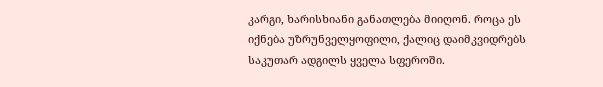კარგი, ხარისხიანი განათლება მიიღონ. როცა ეს იქნება უზრუნველყოფილი, ქალიც დაიმკვიდრებს საკუთარ ადგილს ყველა სფეროში.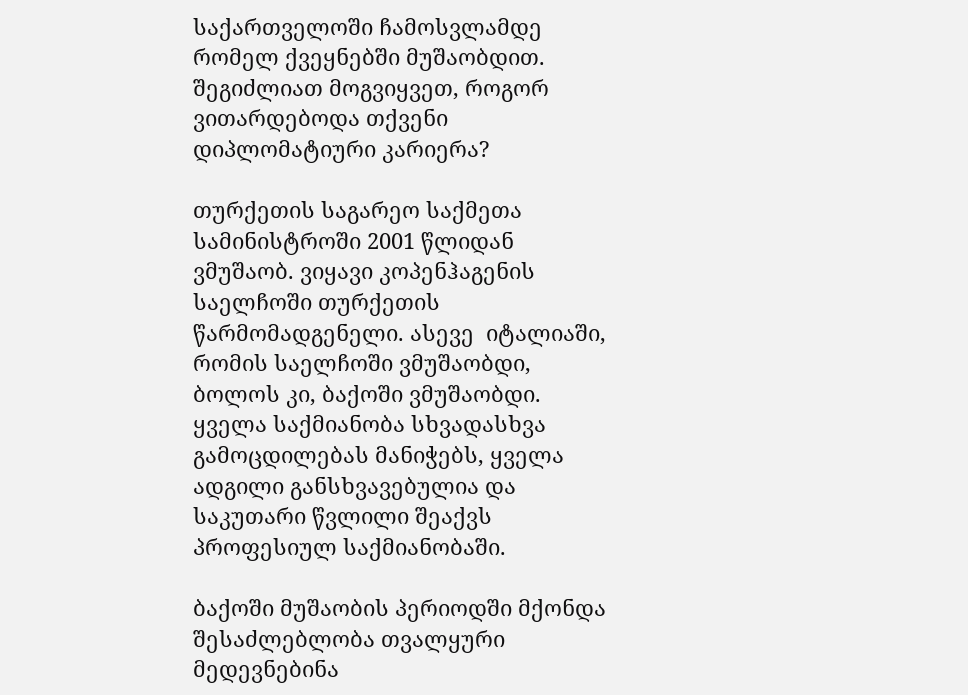საქართველოში ჩამოსვლამდე რომელ ქვეყნებში მუშაობდით. შეგიძლიათ მოგვიყვეთ, როგორ ვითარდებოდა თქვენი დიპლომატიური კარიერა?

თურქეთის საგარეო საქმეთა სამინისტროში 2001 წლიდან ვმუშაობ. ვიყავი კოპენჰაგენის საელჩოში თურქეთის წარმომადგენელი. ასევე  იტალიაში, რომის საელჩოში ვმუშაობდი, ბოლოს კი, ბაქოში ვმუშაობდი. ყველა საქმიანობა სხვადასხვა გამოცდილებას მანიჭებს, ყველა ადგილი განსხვავებულია და საკუთარი წვლილი შეაქვს პროფესიულ საქმიანობაში.

ბაქოში მუშაობის პერიოდში მქონდა შესაძლებლობა თვალყური მედევნებინა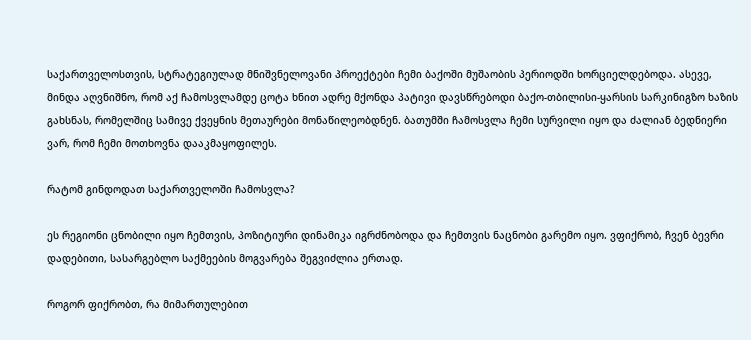საქართველოსთვის, სტრატეგიულად მნიშვნელოვანი პროექტები ჩემი ბაქოში მუშაობის პერიოდში ხორციელდებოდა. ასევე, მინდა აღვნიშნო, რომ აქ ჩამოსვლამდე ცოტა ხნით ადრე მქონდა პატივი დავსწრებოდი ბაქო-თბილისი-ყარსის სარკინიგზო ხაზის გახსნას, რომელშიც სამივე ქვეყნის მეთაურები მონაწილეობდნენ. ბათუმში ჩამოსვლა ჩემი სურვილი იყო და ძალიან ბედნიერი ვარ, რომ ჩემი მოთხოვნა დააკმაყოფილეს.

რატომ გინდოდათ საქართველოში ჩამოსვლა?

ეს რეგიონი ცნობილი იყო ჩემთვის, პოზიტიური დინამიკა იგრძნობოდა და ჩემთვის ნაცნობი გარემო იყო. ვფიქრობ, ჩვენ ბევრი დადებითი, სასარგებლო საქმეების მოგვარება შეგვიძლია ერთად.

როგორ ფიქრობთ, რა მიმართულებით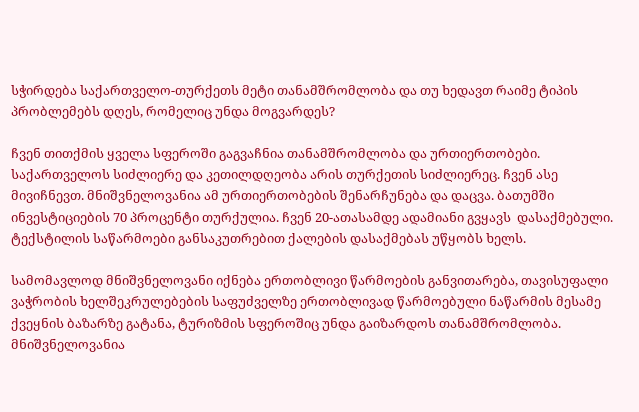სჭირდება საქართველო-თურქეთს მეტი თანამშრომლობა და თუ ხედავთ რაიმე ტიპის პრობლემებს დღეს, რომელიც უნდა მოგვარდეს?

ჩვენ თითქმის ყველა სფეროში გაგვაჩნია თანამშრომლობა და ურთიერთობები. საქართველოს სიძლიერე და კეთილდღეობა არის თურქეთის სიძლიერეც. ჩვენ ასე მივიჩნევთ. მნიშვნელოვანია ამ ურთიერთობების შენარჩუნება და დაცვა. ბათუმში ინვესტიციების 70 პროცენტი თურქულია. ჩვენ 20-ათასამდე ადამიანი გვყავს  დასაქმებული. ტექსტილის საწარმოები განსაკუთრებით ქალების დასაქმებას უწყობს ხელს.

სამომავლოდ მნიშვნელოვანი იქნება ერთობლივი წარმოების განვითარება, თავისუფალი ვაჭრობის ხელშეკრულებების საფუძველზე ერთობლივად წარმოებული ნაწარმის მესამე ქვეყნის ბაზარზე გატანა, ტურიზმის სფეროშიც უნდა გაიზარდოს თანამშრომლობა. მნიშვნელოვანია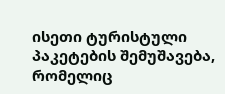ისეთი ტურისტული პაკეტების შემუშავება, რომელიც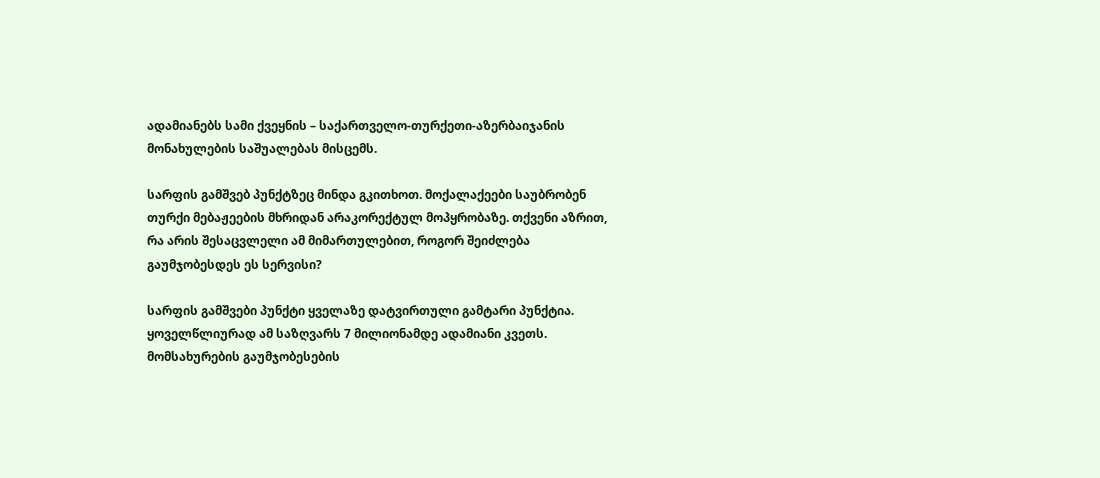ადამიანებს სამი ქვეყნის – საქართველო-თურქეთი-აზერბაიჯანის მონახულების საშუალებას მისცემს.

სარფის გამშვებ პუნქტზეც მინდა გკითხოთ. მოქალაქეები საუბრობენ თურქი მებაჟეების მხრიდან არაკორექტულ მოპყრობაზე. თქვენი აზრით, რა არის შესაცვლელი ამ მიმართულებით, როგორ შეიძლება გაუმჯობესდეს ეს სერვისი?

სარფის გამშვები პუნქტი ყველაზე დატვირთული გამტარი პუნქტია. ყოველწლიურად ამ საზღვარს 7 მილიონამდე ადამიანი კვეთს. მომსახურების გაუმჯობესების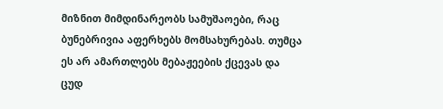მიზნით მიმდინარეობს სამუშაოები, რაც ბუნებრივია აფერხებს მომსახურებას. თუმცა ეს არ ამართლებს მებაჟეების ქცევას და ცუდ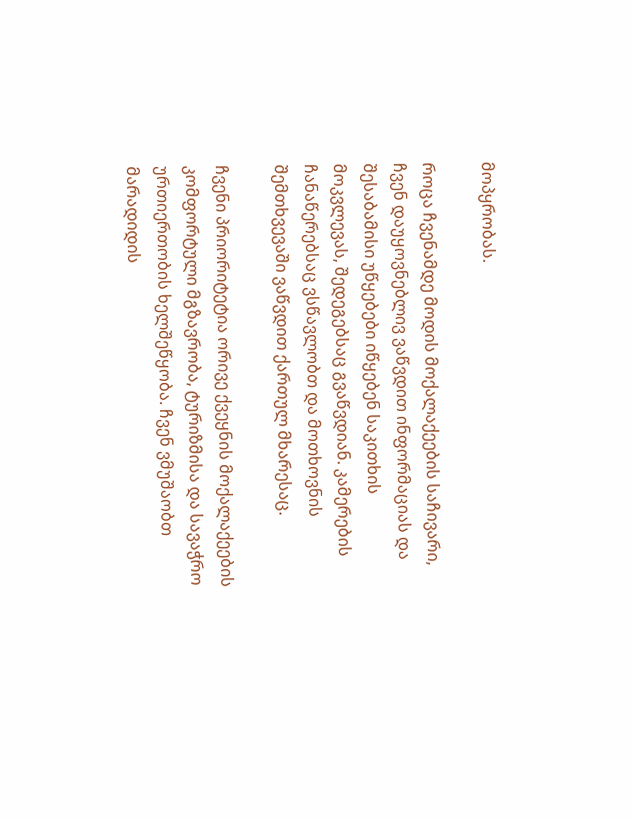მოპყრობას.

როცა ჩვენამდე მოდის მოქალაქეების საჩივარი, ჩვენ დაუყოვნებლივ ვაწვდით ინფორმაციას და შესაბამისი უწყებები იწყებენ საკითხის მოკვლევას, შედეგებსაც გვაწვდიან. კამერების ჩანაწერებსაც ვსწავლობთ და მოთხოვნის შემთხვევაში ვაწვდით ქართულ მხარესაც.

ჩვენი პრიორიტეტია ორივე ქვეყნის მოქალაქეების კომფორტული მგზავრობა, ტურიზმისა და სავაჭრო ურთიერთობის ხელშეწყობა. ჩვენ ვმუშაობთ მარადიდის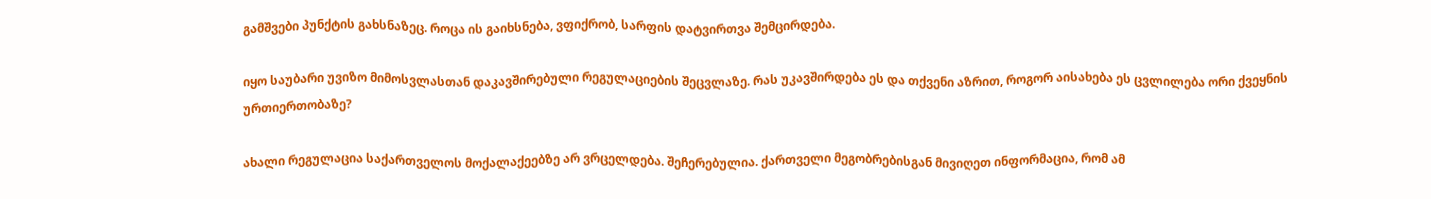გამშვები პუნქტის გახსნაზეც. როცა ის გაიხსნება, ვფიქრობ, სარფის დატვირთვა შემცირდება.

იყო საუბარი უვიზო მიმოსვლასთან დაკავშირებული რეგულაციების შეცვლაზე. რას უკავშირდება ეს და თქვენი აზრით, როგორ აისახება ეს ცვლილება ორი ქვეყნის ურთიერთობაზე?

ახალი რეგულაცია საქართველოს მოქალაქეებზე არ ვრცელდება. შეჩერებულია. ქართველი მეგობრებისგან მივიღეთ ინფორმაცია, რომ ამ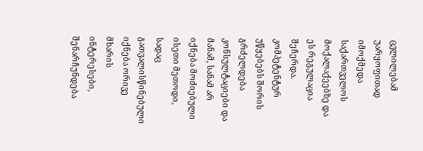ცვლილებამ უარყოფითად იმოქმედა საქართველოს მოქალაქეებზე და ეს რეგულაცია შეჩერდა. კომპეტენტურ უწყებებს შორის გრძელდება კონსულტაციები და მანამ, სანამ არ იქნება მოძიებული ისეთი მეთოდი, სადაც გათვალისწინებული იქნება ორივე მხარის ინტერესები,  შენარჩუნდება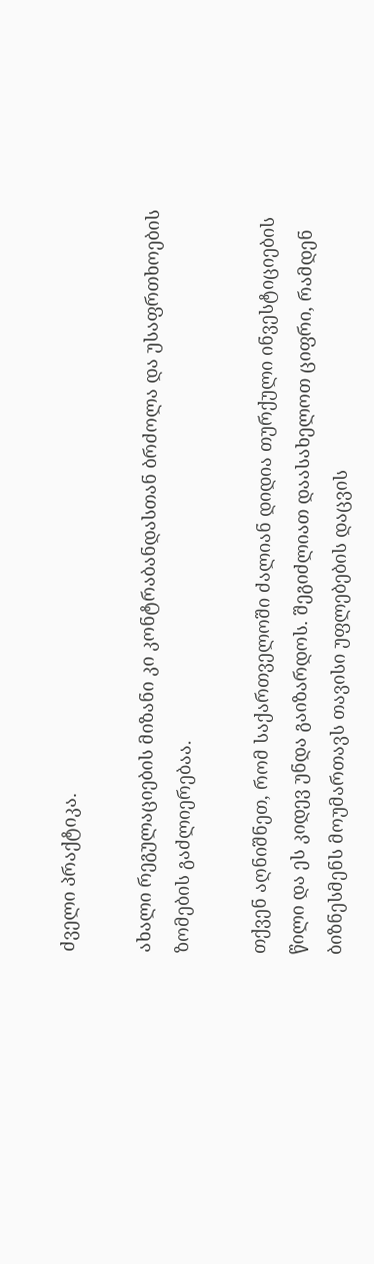ძველი პრაქტიკა.

ახალი რეგულაციების მიზანი კი კონტრაბანდასთან ბრძოლა და უსაფრთხოების ზომების გაძლიერებაა.

თქვენ აღნიშნეთ, რომ საქართველოში ძალიან დიდია თურქული ინვესტიციების წილი და ეს კიდევ უნდა გაიზარდოს. შეგიძლიათ დაასახელოთ ციფრი, რამდენ ბიზნესმენს მოუმართავს თავისი უფლებების დაცვის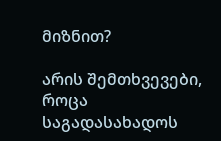მიზნით?

არის შემთხვევები, როცა საგადასახადოს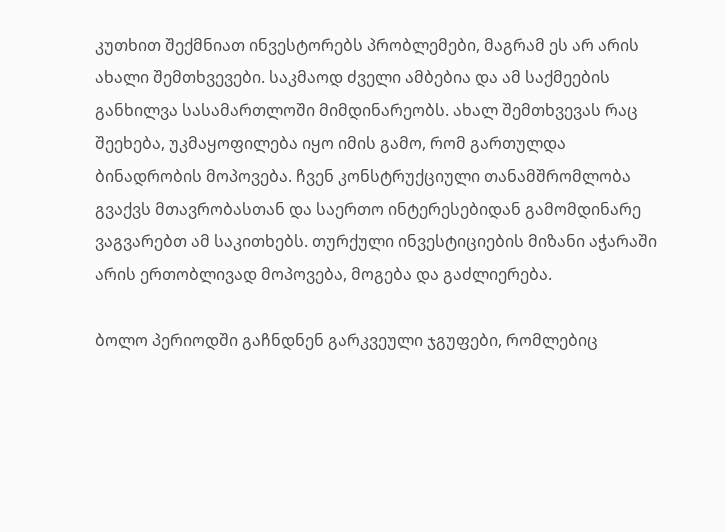კუთხით შექმნიათ ინვესტორებს პრობლემები, მაგრამ ეს არ არის ახალი შემთხვევები. საკმაოდ ძველი ამბებია და ამ საქმეების განხილვა სასამართლოში მიმდინარეობს. ახალ შემთხვევას რაც შეეხება, უკმაყოფილება იყო იმის გამო, რომ გართულდა ბინადრობის მოპოვება. ჩვენ კონსტრუქციული თანამშრომლობა გვაქვს მთავრობასთან და საერთო ინტერესებიდან გამომდინარე ვაგვარებთ ამ საკითხებს. თურქული ინვესტიციების მიზანი აჭარაში არის ერთობლივად მოპოვება, მოგება და გაძლიერება.

ბოლო პერიოდში გაჩნდნენ გარკვეული ჯგუფები, რომლებიც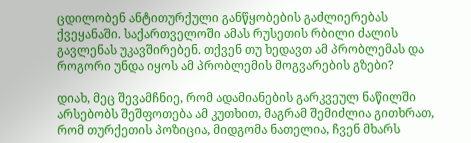ცდილობენ ანტითურქული განწყობების გაძლიერებას ქვეყანაში. საქართველოში ამას რუსეთის რბილი ძალის გავლენას უკავშირებენ. თქვენ თუ ხედავთ ამ პრობლემას და როგორი უნდა იყოს ამ პრობლემის მოგვარების გზები?

დიახ, მეც შევამჩნიე, რომ ადამიანების გარკვეულ ნაწილში არსებობს შეშფოთება ამ კუთხით, მაგრამ შემიძლია გითხრათ, რომ თურქეთის პოზიცია, მიდგომა ნათელია, ჩვენ მხარს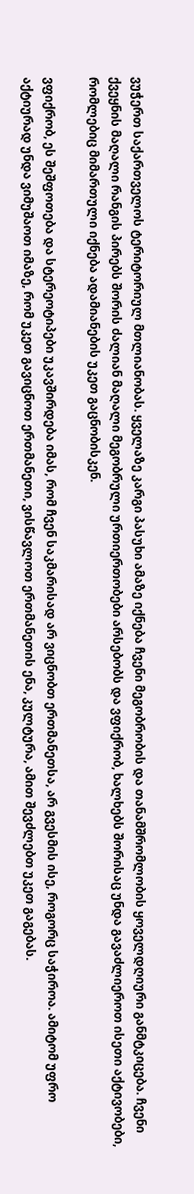ვუჭერთ საქართველოს ტერიტორიულ მთლიანობას. ყველაზე კარგი პასუხი ამაზე იქნება ჩვენი მეგობრობის და თანამშრომლობის ყოველდღიური განმტკიცება. ჩვენი ქვეყნის მაღალი რანგის პირებს შორის ძალიან მაღალი მეგობრული ურთიერთობები არსებობს და ვფიქრობ, ხალხებს შორისაც უნდა გავაძლიეროთ ისეთი აქტივობები, რომლებიც მიმართული იქნება ადამიანების უკეთ გაცნობისკენ.

ვფიქრობ, ეს შეშფოთება და სტერეოტიპები უკავშირდება იმას, რომ ჩვენ საკმარისად არ ვიცნობთ ერთმანეთსა, არ გვესმის ისე, როგორც საჭიროა. ამიტომ უფრო აქტიურად უნდა ვიმუშაოთ იმაზე, რომ უკეთ გავიცნოთ ერთმანეთი, ვისწავლოთ ერთმანეთის ენა, კულტურა, ამით შევძლებთ უკეთ გაგებას.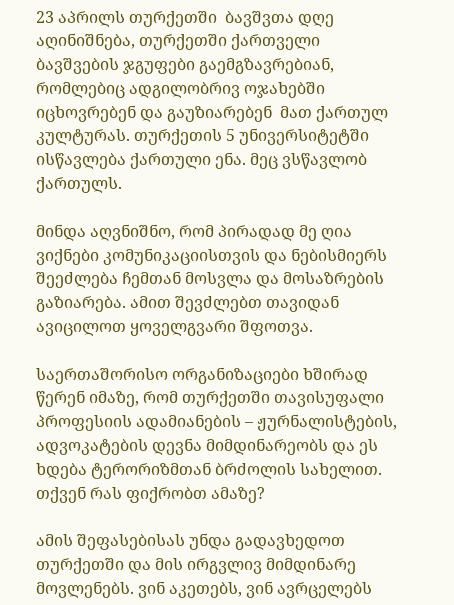23 აპრილს თურქეთში  ბავშვთა დღე აღინიშნება, თურქეთში ქართველი ბავშვების ჯგუფები გაემგზავრებიან, რომლებიც ადგილობრივ ოჯახებში იცხოვრებენ და გაუზიარებენ  მათ ქართულ კულტურას. თურქეთის 5 უნივერსიტეტში ისწავლება ქართული ენა. მეც ვსწავლობ ქართულს.

მინდა აღვნიშნო, რომ პირადად მე ღია ვიქნები კომუნიკაციისთვის და ნებისმიერს შეეძლება ჩემთან მოსვლა და მოსაზრების გაზიარება. ამით შევძლებთ თავიდან ავიცილოთ ყოველგვარი შფოთვა.

საერთაშორისო ორგანიზაციები ხშირად წერენ იმაზე, რომ თურქეთში თავისუფალი პროფესიის ადამიანების – ჟურნალისტების, ადვოკატების დევნა მიმდინარეობს და ეს ხდება ტერორიზმთან ბრძოლის სახელით. თქვენ რას ფიქრობთ ამაზე?

ამის შეფასებისას უნდა გადავხედოთ თურქეთში და მის ირგვლივ მიმდინარე მოვლენებს. ვინ აკეთებს, ვინ ავრცელებს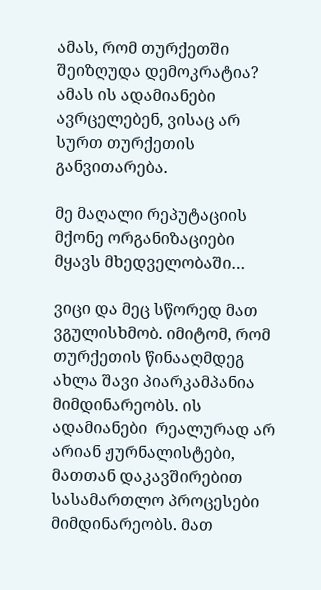ამას, რომ თურქეთში შეიზღუდა დემოკრატია? ამას ის ადამიანები ავრცელებენ, ვისაც არ სურთ თურქეთის განვითარება.

მე მაღალი რეპუტაციის მქონე ორგანიზაციები მყავს მხედველობაში…

ვიცი და მეც სწორედ მათ ვგულისხმობ. იმიტომ, რომ თურქეთის წინააღმდეგ ახლა შავი პიარკამპანია მიმდინარეობს. ის ადამიანები  რეალურად არ არიან ჟურნალისტები, მათთან დაკავშირებით სასამართლო პროცესები მიმდინარეობს. მათ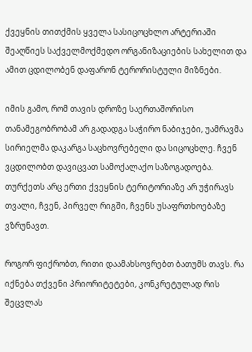ქვეყნის თითქმის ყველა სასიცოცხლო არტერიაში შეაღწიეს საქველმოქმედო ორგანიზაციების სახელით და ამით ცდილობენ დაფარონ ტერორისტული მიზნები.

იმის გამო, რომ თავის დროზე საერთაშორისო თანამეგობრობამ არ გადადგა საჭირო ნაბიჯები, უამრავმა სირიელმა დაკარგა საცხოვრებელი და სიცოცხლე. ჩვენ ვცდილობთ დავიცვათ სამოქალაქო საზოგადოება. თურქეთს არც ერთი ქვეყნის ტერიტორიაზე არ უჭირავს თვალი, ჩვენ, პირველ რიგში, ჩვენს უსაფრთხოებაზე ვზრუნავთ.

როგორ ფიქრობთ, რითი დაამახსოვრებთ ბათუმს თავს. რა იქნება თქვენი პრიორიტეტები, კონკრეტულად რის შეცვლას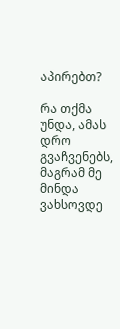აპირებთ?

რა თქმა უნდა, ამას დრო გვაჩვენებს, მაგრამ მე მინდა ვახსოვდე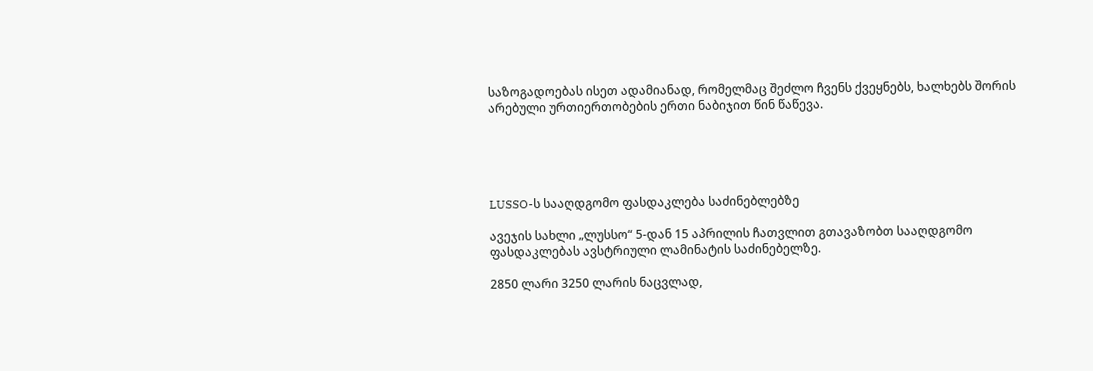საზოგადოებას ისეთ ადამიანად, რომელმაც შეძლო ჩვენს ქვეყნებს, ხალხებს შორის არებული ურთიერთობების ერთი ნაბიჯით წინ წაწევა.





LUSSO-ს სააღდგომო ფასდაკლება საძინებლებზე

ავეჯის სახლი „ლუსსო“ 5-დან 15 აპრილის ჩათვლით გთავაზობთ სააღდგომო ფასდაკლებას ავსტრიული ლამინატის საძინებელზე.

2850 ლარი 3250 ლარის ნაცვლად,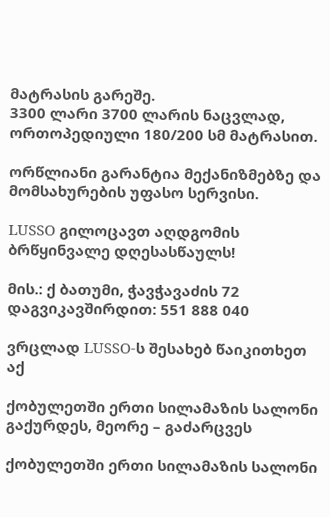მატრასის გარეშე.
3300 ლარი 3700 ლარის ნაცვლად, ორთოპედიული 180/200 სმ მატრასით.

ორწლიანი გარანტია მექანიზმებზე და მომსახურების უფასო სერვისი.

LUSSO გილოცავთ აღდგომის ბრწყინვალე დღესასწაულს!

მის.: ქ ბათუმი, ჭავჭავაძის 72
დაგვიკავშირდით: 551 888 040

ვრცლად LUSSO-ს შესახებ წაიკითხეთ აქ

ქობულეთში ერთი სილამაზის სალონი გაქურდეს, მეორე – გაძარცვეს

ქობულეთში ერთი სილამაზის სალონი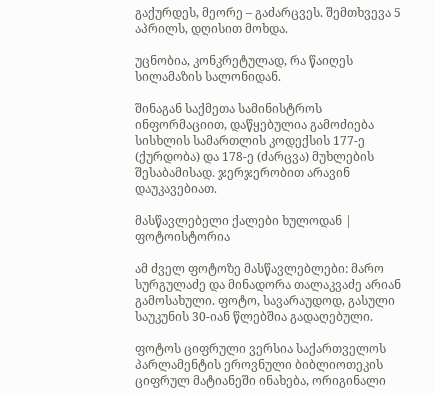გაქურდეს, მეორე – გაძარცვეს. შემთხვევა 5 აპრილს, დღისით მოხდა.

უცნობია, კონკრეტულად, რა წაიღეს სილამაზის სალონიდან.

შინაგან საქმეთა სამინისტროს ინფორმაციით, დაწყებულია გამოძიება სისხლის სამართლის კოდექსის 177-ე (ქურდობა) და 178-ე (ძარცვა) მუხლების შესაბამისად. ჯერჯერობით არავინ დაუკავებიათ.

მასწავლებელი ქალები ხულოდან | ფოტოისტორია

ამ ძველ ფოტოზე მასწავლებლები: მარო სურგულაძე და მინადორა თალაკვაძე არიან გამოსახული. ფოტო, სავარაუდოდ, გასული საუკუნის 30-იან წლებშია გადაღებული.

ფოტოს ციფრული ვერსია საქართველოს პარლამენტის ეროვნული ბიბლიოთეკის ციფრულ მატიანეში ინახება, ორიგინალი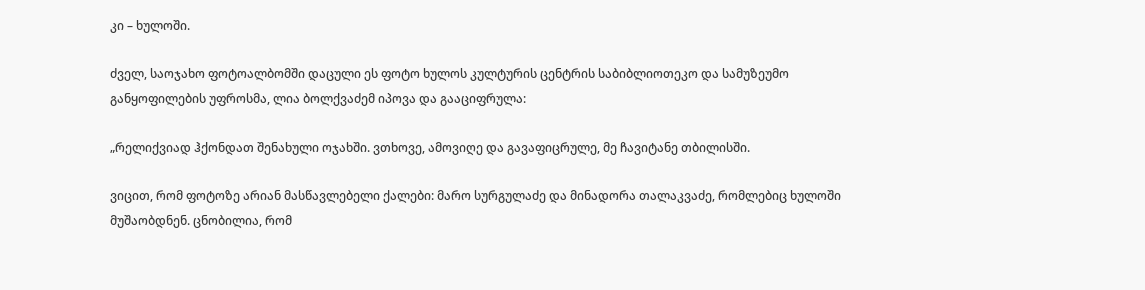კი – ხულოში.

ძველ, საოჯახო ფოტოალბომში დაცული ეს ფოტო ხულოს კულტურის ცენტრის საბიბლიოთეკო და სამუზეუმო განყოფილების უფროსმა, ლია ბოლქვაძემ იპოვა და გააციფრულა:

„რელიქვიად ჰქონდათ შენახული ოჯახში. ვთხოვე, ამოვიღე და გავაფიცრულე, მე ჩავიტანე თბილისში.

ვიცით, რომ ფოტოზე არიან მასწავლებელი ქალები: მარო სურგულაძე და მინადორა თალაკვაძე, რომლებიც ხულოში მუშაობდნენ. ცნობილია, რომ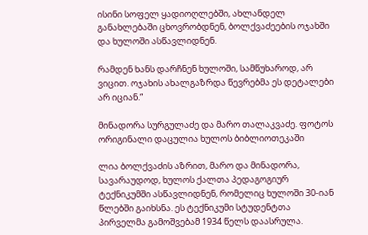ისინი სოფელ ყადიოღლებში, ახლანდელ განახლებაში ცხოვრობდნენ, ბოლქვაძეების ოჯახში და ხულოში ასწავლიდნენ.

რამდენ ხანს დარჩნენ ხულოში, სამწუხაროდ, არ ვიცით. ოჯახის ახალგაზრდა წევრებმა ეს დეტალები არ იციან.“

მინადორა სურგულაძე და მარო თალაკვაძე. ფოტოს ორიგინალი დაცულია ხულოს ბიბლიოთეკაში

ლია ბოლქვაძის აზრით, მარო და მინადორა, სავარაუდოდ, ხულოს ქალთა პედაგოგიურ ტექნიკუმში ასწავლიდნენ, რომელიც ხულოში 30-იან წლებში გაიხსნა. ეს ტექნიკუმი სტუდენტთა პირველმა გამოშვებამ 1934 წელს დაასრულა.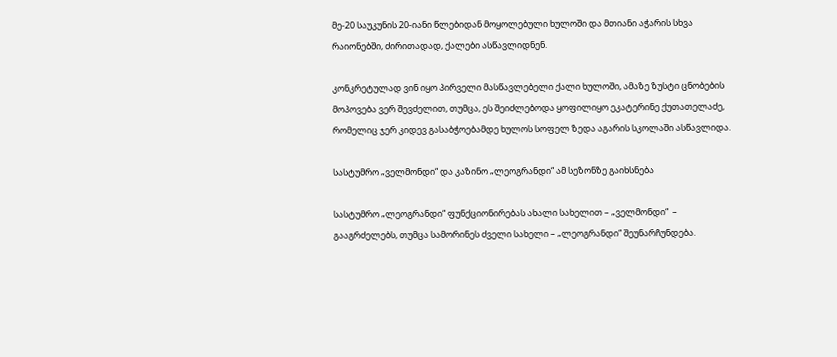მე-20 საუკუნის 20-იანი წლებიდან მოყოლებული ხულოში და მთიანი აჭარის სხვა რაიონებში, ძირითადად, ქალები ასწავლიდნენ.

კონკრეტულად ვინ იყო პირველი მასწავლებელი ქალი ხულოში, ამაზე ზუსტი ცნობების მოპოვება ვერ შევძელით, თუმცა, ეს შეიძლებოდა ყოფილიყო ეკატერინე ქუთათელაძე, რომელიც ჯერ კიდევ გასაბჭოებამდე ხულოს სოფელ ზედა აგარის სკოლაში ასწავლიდა.

სასტუმრო „ველმონდი“ და კაზინო „ლეოგრანდი“ ამ სეზონზე გაიხსნება

სასტუმრო „ლეოგრანდი“ ფუნქციონირებას ახალი სახელით – „ველმონდი“  – გააგრძელებს, თუმცა სამორინეს ძველი სახელი – „ლეოგრანდი“ შეუნარჩუნდება.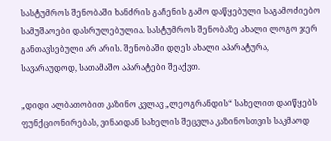სასტუმროს შენობაში ხანძრის გაჩენის გამო დაწყებული საგამოძიებო სამუშაოები დასრულებულია. სასტუმროს შენობაზე ახალი ლოგო ჯერ განთავსებული არ არის. შენობაში დღეს ახალი აპარატურა, სავარაუდოდ, სათამაშო აპარატები შეაქვთ.

„დიდი ალბათობით კაზინო კვლავ „ლეოგრანდის“ სახელით დაიწყებს ფუნქციონირებას, ვინაიდან სახელის შეცვლა კაზინოსთვის საკმაოდ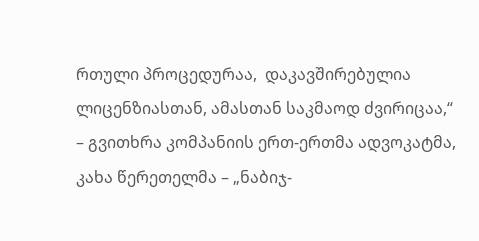რთული პროცედურაა,  დაკავშირებულია ლიცენზიასთან, ამასთან საკმაოდ ძვირიცაა,“ – გვითხრა კომპანიის ერთ-ერთმა ადვოკატმა, კახა წერეთელმა – „ნაბიჯ-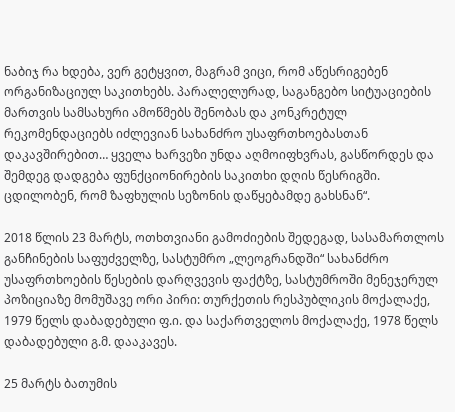ნაბიჯ რა ხდება, ვერ გეტყვით, მაგრამ ვიცი, რომ აწესრიგებენ ორგანიზაციულ საკითხებს. პარალელურად, საგანგებო სიტუაციების მართვის სამსახური ამოწმებს შენობას და კონკრეტულ რეკომენდაციებს იძლევიან სახანძრო უსაფრთხოებასთან დაკავშირებით… ყველა ხარვეზი უნდა აღმოიფხვრას, გასწორდეს და შემდეგ დადგება ფუნქციონირების საკითხი დღის წესრიგში. ცდილობენ, რომ ზაფხულის სეზონის დაწყებამდე გახსნან“.

2018 წლის 23 მარტს, ოთხთვიანი გამოძიების შედეგად, სასამართლოს განჩინების საფუძველზე, სასტუმრო „ლეოგრანდში“ სახანძრო უსაფრთხოების წესების დარღვევის ფაქტზე, სასტუმროში მენეჯერულ პოზიციაზე მომუშავე ორი პირი: თურქეთის რესპუბლიკის მოქალაქე, 1979 წელს დაბადებული ფ.ი. და საქართველოს მოქალაქე, 1978 წელს დაბადებული გ.მ. დააკავეს.

25 მარტს ბათუმის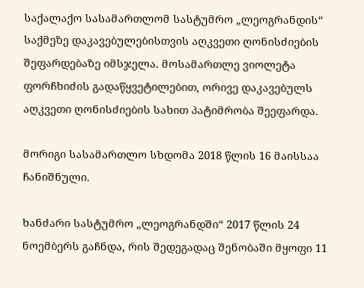საქალაქო სასამართლომ სასტუმრო „ლეოგრანდის“ საქმეზე დაკავებულებისთვის აღკვეთი ღონისძიების შეფარდებაზე იმსჯელა. მოსამართლე ვიოლეტა ფორჩხიძის გადაწყვეტილებით, ორივე დაკავებულს აღკვეთი ღონისძიების სახით პატიმრობა შეეფარდა.

მორიგი სასამართლო სხდომა 2018 წლის 16 მაისსაა ჩანიშნული.

ხანძარი სასტუმრო „ლეოგრანდში“ 2017 წლის 24 ნოემბერს გაჩნდა, რის შედეგადაც შენობაში მყოფი 11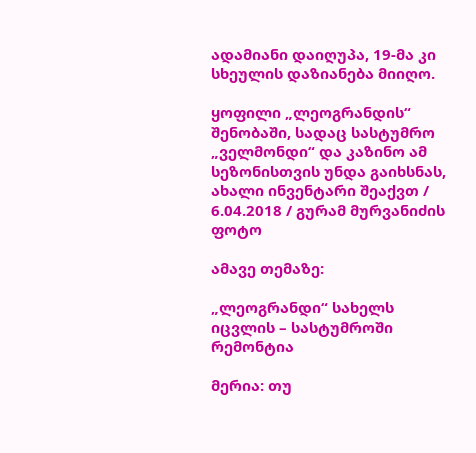ადამიანი დაიღუპა, 19-მა კი სხეულის დაზიანება მიიღო.

ყოფილი „ლეოგრანდის“ შენობაში, სადაც სასტუმრო „ველმონდი“ და კაზინო ამ სეზონისთვის უნდა გაიხსნას, ახალი ინვენტარი შეაქვთ / 6.04.2018 / გურამ მურვანიძის ფოტო

ამავე თემაზე:

„ლეოგრანდი“ სახელს იცვლის – სასტუმროში რემონტია

მერია: თუ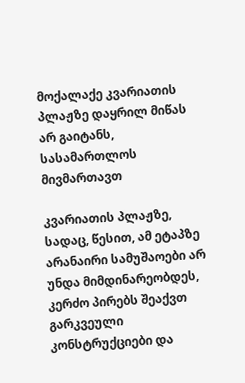მოქალაქე კვარიათის პლაჟზე დაყრილ მიწას არ გაიტანს, სასამართლოს მივმართავთ

კვარიათის პლაჟზე, სადაც, წესით, ამ ეტაპზე არანაირი სამუშაოები არ უნდა მიმდინარეობდეს, კერძო პირებს შეაქვთ გარკვეული კონსტრუქციები და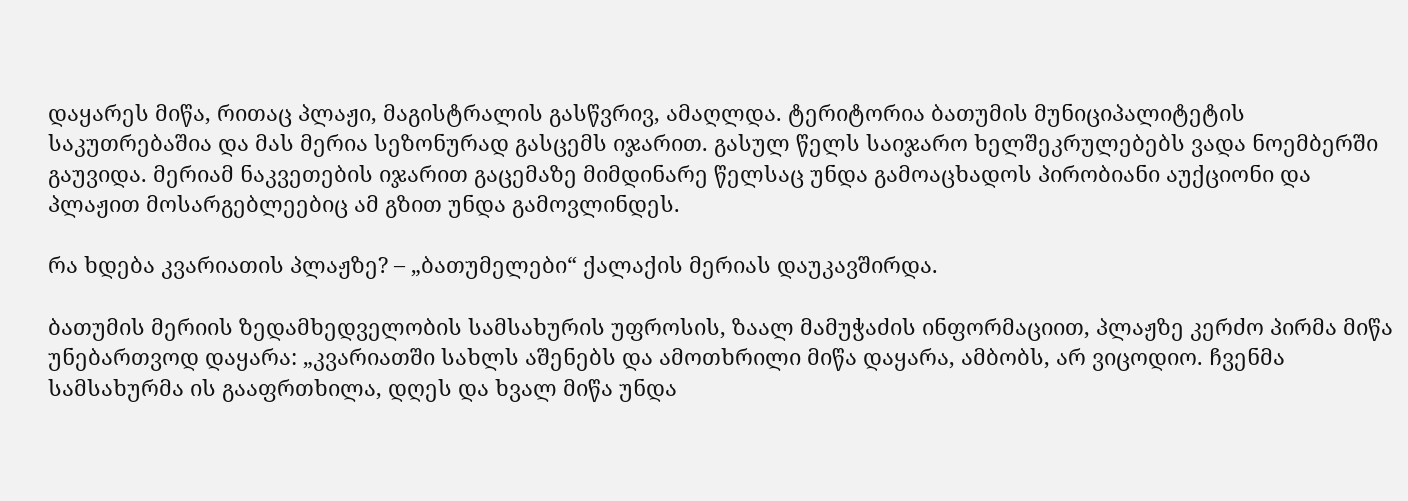დაყარეს მიწა, რითაც პლაჟი, მაგისტრალის გასწვრივ, ამაღლდა. ტერიტორია ბათუმის მუნიციპალიტეტის საკუთრებაშია და მას მერია სეზონურად გასცემს იჯარით. გასულ წელს საიჯარო ხელშეკრულებებს ვადა ნოემბერში გაუვიდა. მერიამ ნაკვეთების იჯარით გაცემაზე მიმდინარე წელსაც უნდა გამოაცხადოს პირობიანი აუქციონი და პლაჟით მოსარგებლეებიც ამ გზით უნდა გამოვლინდეს.

რა ხდება კვარიათის პლაჟზე? – „ბათუმელები“ ქალაქის მერიას დაუკავშირდა.

ბათუმის მერიის ზედამხედველობის სამსახურის უფროსის, ზაალ მამუჭაძის ინფორმაციით, პლაჟზე კერძო პირმა მიწა უნებართვოდ დაყარა: „კვარიათში სახლს აშენებს და ამოთხრილი მიწა დაყარა, ამბობს, არ ვიცოდიო. ჩვენმა სამსახურმა ის გააფრთხილა, დღეს და ხვალ მიწა უნდა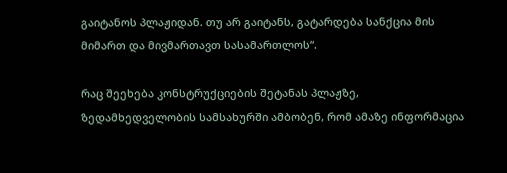გაიტანოს პლაჟიდან. თუ არ გაიტანს, გატარდება სანქცია მის მიმართ და მივმართავთ სასამართლოს“.

რაც შეეხება კონსტრუქციების შეტანას პლაჟზე, ზედამხედველობის სამსახურში ამბობენ, რომ ამაზე ინფორმაცია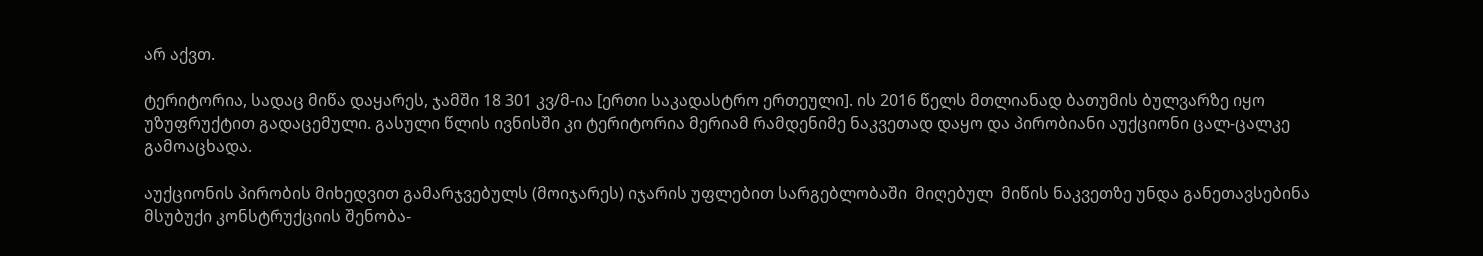არ აქვთ.

ტერიტორია, სადაც მიწა დაყარეს, ჯამში 18 301 კვ/მ-ია [ერთი საკადასტრო ერთეული]. ის 2016 წელს მთლიანად ბათუმის ბულვარზე იყო უზუფრუქტით გადაცემული. გასული წლის ივნისში კი ტერიტორია მერიამ რამდენიმე ნაკვეთად დაყო და პირობიანი აუქციონი ცალ-ცალკე გამოაცხადა.

აუქციონის პირობის მიხედვით გამარჯვებულს (მოიჯარეს) იჯარის უფლებით სარგებლობაში  მიღებულ  მიწის ნაკვეთზე უნდა განეთავსებინა მსუბუქი კონსტრუქციის შენობა-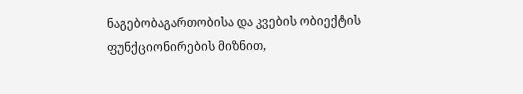ნაგებობაგართობისა და კვების ობიექტის ფუნქციონირების მიზნით,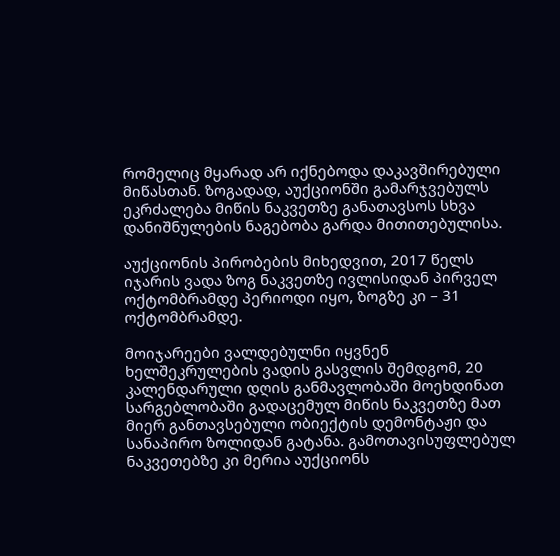რომელიც მყარად არ იქნებოდა დაკავშირებული მიწასთან. ზოგადად, აუქციონში გამარჯვებულს ეკრძალება მიწის ნაკვეთზე განათავსოს სხვა დანიშნულების ნაგებობა გარდა მითითებულისა.

აუქციონის პირობების მიხედვით, 2017 წელს იჯარის ვადა ზოგ ნაკვეთზე ივლისიდან პირველ ოქტომბრამდე პერიოდი იყო, ზოგზე კი – 31 ოქტომბრამდე.

მოიჯარეები ვალდებულნი იყვნენ ხელშეკრულების ვადის გასვლის შემდგომ, 20 კალენდარული დღის განმავლობაში მოეხდინათ სარგებლობაში გადაცემულ მიწის ნაკვეთზე მათ მიერ განთავსებული ობიექტის დემონტაჟი და სანაპირო ზოლიდან გატანა. გამოთავისუფლებულ ნაკვეთებზე კი მერია აუქციონს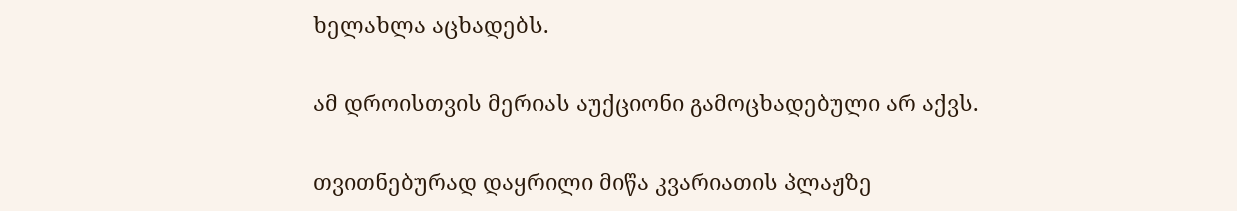ხელახლა აცხადებს.

ამ დროისთვის მერიას აუქციონი გამოცხადებული არ აქვს.

თვითნებურად დაყრილი მიწა კვარიათის პლაჟზე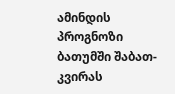ამინდის პროგნოზი ბათუმში შაბათ-კვირას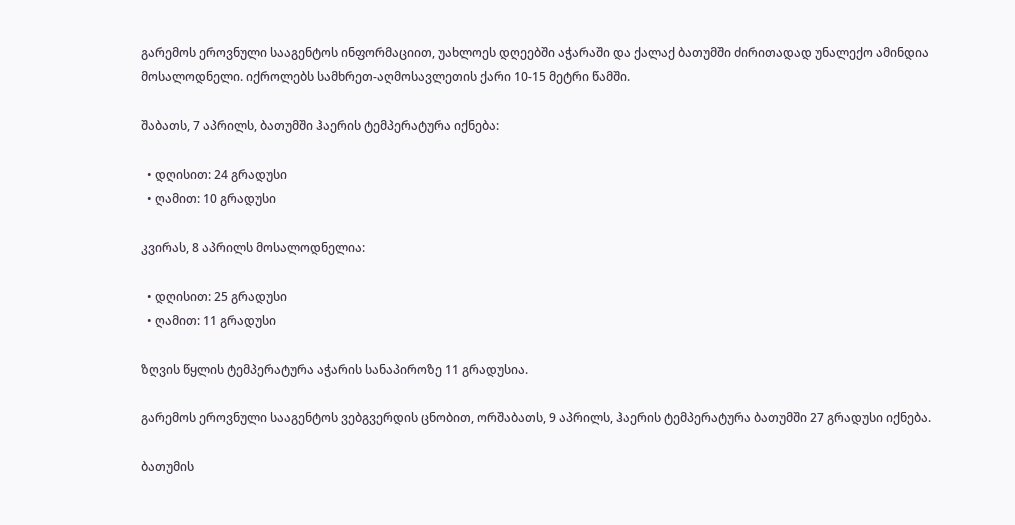გარემოს ეროვნული სააგენტოს ინფორმაციით, უახლოეს დღეებში აჭარაში და ქალაქ ბათუმში ძირითადად უნალექო ამინდია მოსალოდნელი. იქროლებს სამხრეთ-აღმოსავლეთის ქარი 10-15 მეტრი წამში.

შაბათს, 7 აპრილს, ბათუმში ჰაერის ტემპერატურა იქნება:

  • დღისით: 24 გრადუსი
  • ღამით: 10 გრადუსი

კვირას, 8 აპრილს მოსალოდნელია:

  • დღისით: 25 გრადუსი
  • ღამით: 11 გრადუსი

ზღვის წყლის ტემპერატურა აჭარის სანაპიროზე 11 გრადუსია.

გარემოს ეროვნული სააგენტოს ვებგვერდის ცნობით, ორშაბათს, 9 აპრილს, ჰაერის ტემპერატურა ბათუმში 27 გრადუსი იქნება.

ბათუმის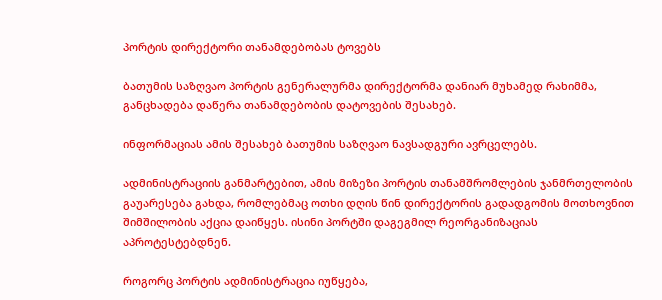პორტის დირექტორი თანამდებობას ტოვებს

ბათუმის საზღვაო პორტის გენერალურმა დირექტორმა დანიარ მუხამედ რახიმმა, განცხადება დაწერა თანამდებობის დატოვების შესახებ.

ინფორმაციას ამის შესახებ ბათუმის საზღვაო ნავსადგური ავრცელებს.

ადმინისტრაციის განმარტებით, ამის მიზეზი პორტის თანამშრომლების ჯანმრთელობის გაუარესება გახდა, რომლებმაც ოთხი დღის წინ დირექტორის გადადგომის მოთხოვნით შიმშილობის აქცია დაიწყეს. ისინი პორტში დაგეგმილ რეორგანიზაციას აპროტესტებდნენ.

როგორც პორტის ადმინისტრაცია იუწყება,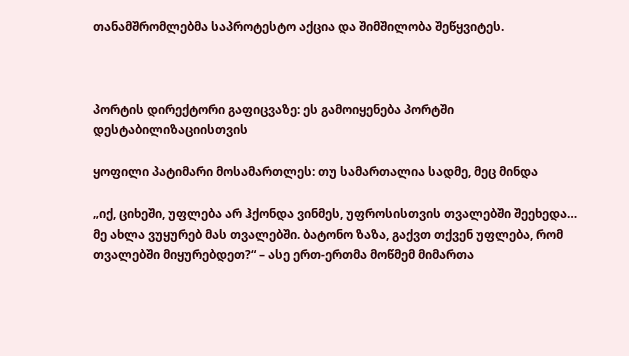თანამშრომლებმა საპროტესტო აქცია და შიმშილობა შეწყვიტეს.



პორტის დირექტორი გაფიცვაზე: ეს გამოიყენება პორტში დესტაბილიზაციისთვის

ყოფილი პატიმარი მოსამართლეს: თუ სამართალია სადმე, მეც მინდა

„იქ, ციხეში, უფლება არ ჰქონდა ვინმეს, უფროსისთვის თვალებში შეეხედა… მე ახლა ვუყურებ მას თვალებში. ბატონო ზაზა, გაქვთ თქვენ უფლება, რომ თვალებში მიყურებდეთ?“ – ასე ერთ-ერთმა მოწმემ მიმართა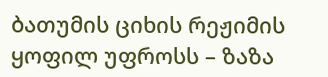ბათუმის ციხის რეჟიმის ყოფილ უფროსს – ზაზა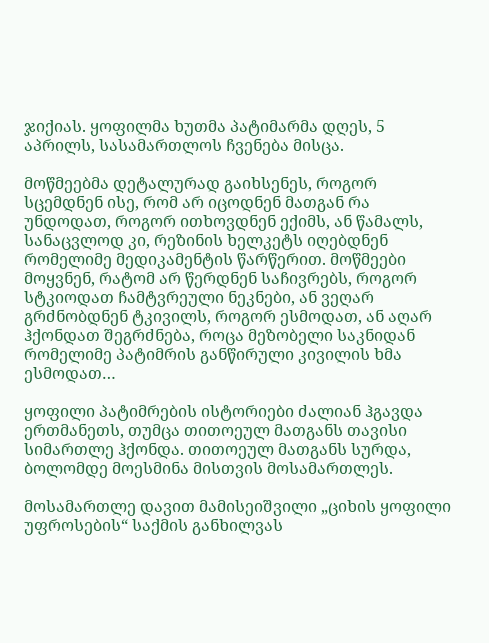ჯიქიას. ყოფილმა ხუთმა პატიმარმა დღეს, 5 აპრილს, სასამართლოს ჩვენება მისცა.

მოწმეებმა დეტალურად გაიხსენეს, როგორ სცემდნენ ისე, რომ არ იცოდნენ მათგან რა უნდოდათ, როგორ ითხოვდნენ ექიმს, ან წამალს, სანაცვლოდ კი, რეზინის ხელკეტს იღებდნენ რომელიმე მედიკამენტის წარწერით. მოწმეები მოყვნენ, რატომ არ წერდნენ საჩივრებს, როგორ სტკიოდათ ჩამტვრეული ნეკნები, ან ვეღარ გრძნობდნენ ტკივილს, როგორ ესმოდათ, ან აღარ ჰქონდათ შეგრძნება, როცა მეზობელი საკნიდან რომელიმე პატიმრის განწირული კივილის ხმა ესმოდათ…

ყოფილი პატიმრების ისტორიები ძალიან ჰგავდა ერთმანეთს, თუმცა თითოეულ მათგანს თავისი სიმართლე ჰქონდა. თითოეულ მათგანს სურდა, ბოლომდე მოესმინა მისთვის მოსამართლეს.

მოსამართლე დავით მამისეიშვილი „ციხის ყოფილი უფროსების“ საქმის განხილვას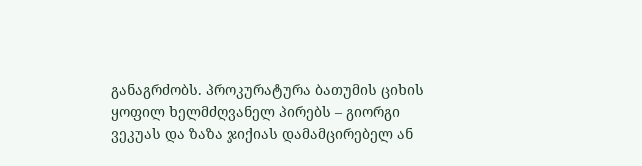განაგრძობს. პროკურატურა ბათუმის ციხის ყოფილ ხელმძღვანელ პირებს – გიორგი ვეკუას და ზაზა ჯიქიას დამამცირებელ ან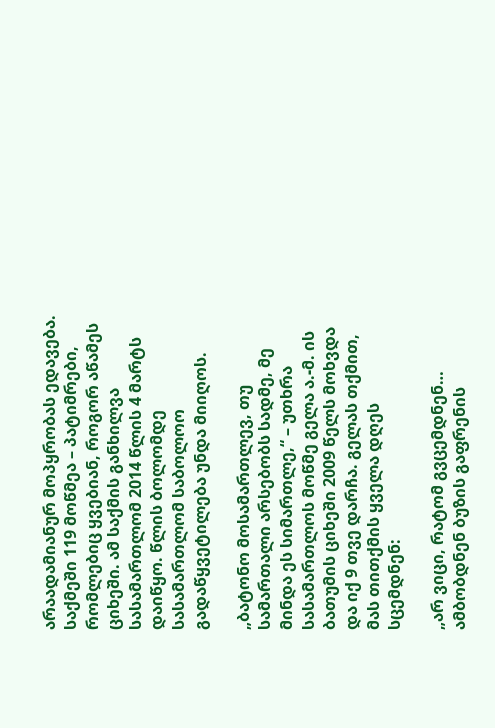არაადამიანურ მოპყრობას ედავება. საქმეში 119 მოწმეა – პატიმრები, რომლებიც ყვებიან, როგორ აწამეს ციხეში. ამ საქმის განხილვა სასამართლომ 2014 წლის 4 მარტს დაიწყო. წლის ბოლომდე სასამართლომ საბოლოო გადაწყვეტილება უნდა მიიღოს.

„ბატონო მოსამართლევ, თუ სამართალი არსებობს სადმე, მე მინდა ეს სიმართლე,“ – უთხრა სასამართლოს მოწმე გელა ა.-მ. ის ბათუმის ციხეში 2009 წელს მოხვდა და იქ 9 თვე დარჩა. გელას თქმით, მას თითქმის ყველა დღეს სცემდნენ:

„არ ვიცი, რატომ გვცემდნენ… ამბობდნენ ბუზის გაფრენის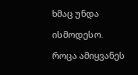ხმაც უნდა ისმოდესო. როცა ამიყვანეს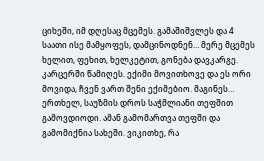ციხეში, იმ დღესაც მცემეს. გამაშიშვლეს და 4 საათი ისე მამყოფეს, დამცინოდნენ… მერე მცემეს ხელით, ფეხით, ხელკეტით, გონება დავკარგე. კარცერში წამიღეს. ექიმი მოვითხოვე და ეს ორი მოვიდა, ჩვენ ვართ შენი ექიმებიო. მაგინეს… ერთხელ, საუზმის დროს საჭმლიანი თეფშით გამოვდიოდი. ამან გამომართვა თეფში და გამომიქნია სახეში. ვიკითხე, რა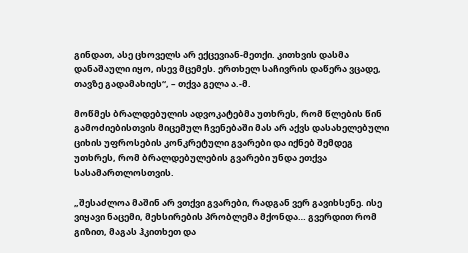გინდათ, ასე ცხოველს არ ექცევიან-მეთქი. კითხვის დასმა დანაშაული იყო, ისევ მცემეს. ერთხელ საჩივრის დაწერა ვცადე, თავზე გადამახიეს“, – თქვა გელა ა.-მ.

მოწმეს ბრალდებულის ადვოკატებმა უთხრეს, რომ წლების წინ გამოძიებისთვის მიცემულ ჩვენებაში მას არ აქვს დასახელებული ციხის უფროსების კონკრეტული გვარები და იქნებ შემდეგ უთხრეს, რომ ბრალდებულების გვარები უნდა ეთქვა სასამართლოსთვის.

„შესაძლოა მაშინ არ ვთქვი გვარები, რადგან ვერ გავიხსენე. ისე ვიყავი ნაცემი, მეხსირების პრობლემა მქონდა… გვერდით რომ გიზით, მაგას ჰკითხეთ და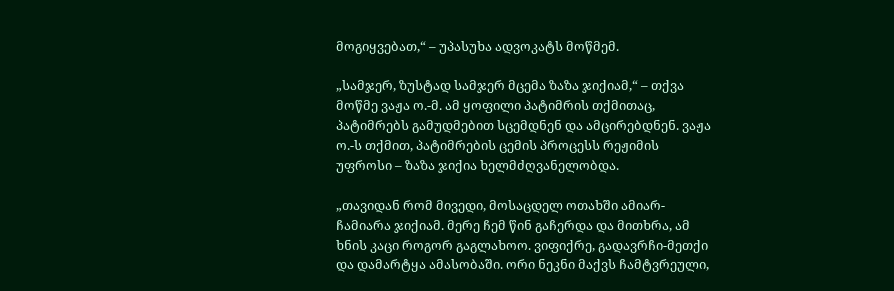მოგიყვებათ,“ – უპასუხა ადვოკატს მოწმემ.

„სამჯერ, ზუსტად სამჯერ მცემა ზაზა ჯიქიამ,“ – თქვა მოწმე ვაჟა ო.-მ. ამ ყოფილი პატიმრის თქმითაც, პატიმრებს გამუდმებით სცემდნენ და ამცირებდნენ. ვაჟა ო.-ს თქმით, პატიმრების ცემის პროცესს რეჟიმის უფროსი – ზაზა ჯიქია ხელმძღვანელობდა.

„თავიდან რომ მივედი, მოსაცდელ ოთახში ამიარ-ჩამიარა ჯიქიამ. მერე ჩემ წინ გაჩერდა და მითხრა, ამ ხნის კაცი როგორ გაგლახოო. ვიფიქრე, გადავრჩი-მეთქი და დამარტყა ამასობაში. ორი ნეკნი მაქვს ჩამტვრეული,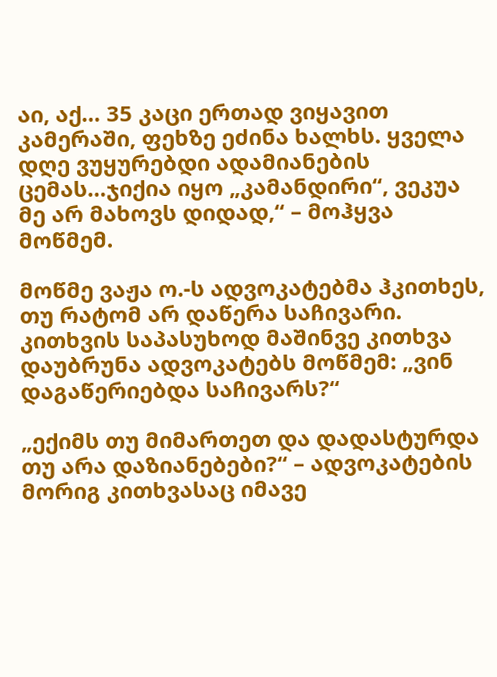აი, აქ… 35 კაცი ერთად ვიყავით კამერაში, ფეხზე ეძინა ხალხს. ყველა დღე ვუყურებდი ადამიანების ცემას…ჯიქია იყო „კამანდირი“, ვეკუა მე არ მახოვს დიდად,“ – მოჰყვა მოწმემ.

მოწმე ვაჟა ო.-ს ადვოკატებმა ჰკითხეს, თუ რატომ არ დაწერა საჩივარი. კითხვის საპასუხოდ მაშინვე კითხვა დაუბრუნა ადვოკატებს მოწმემ: „ვინ დაგაწერიებდა საჩივარს?“

„ექიმს თუ მიმართეთ და დადასტურდა თუ არა დაზიანებები?“ – ადვოკატების მორიგ კითხვასაც იმავე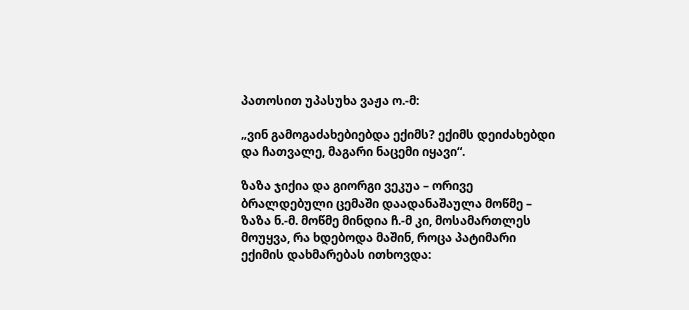პათოსით უპასუხა ვაჟა ო.-მ:

„ვინ გამოგაძახებიებდა ექიმს? ექიმს დეიძახებდი და ჩათვალე, მაგარი ნაცემი იყავი“.

ზაზა ჯიქია და გიორგი ვეკუა – ორივე ბრალდებული ცემაში დაადანაშაულა მოწმე – ზაზა ნ.-მ. მოწმე მინდია ჩ.-მ კი, მოსამართლეს მოუყვა, რა ხდებოდა მაშინ, როცა პატიმარი ექიმის დახმარებას ითხოვდა: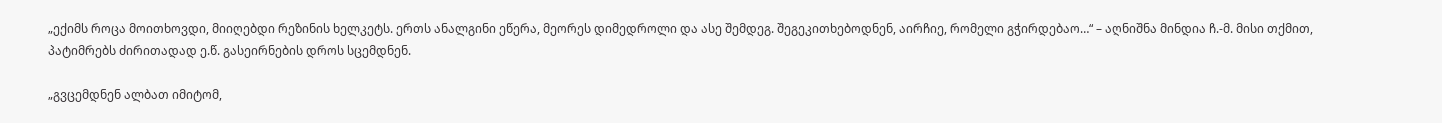„ექიმს როცა მოითხოვდი, მიიღებდი რეზინის ხელკეტს. ერთს ანალგინი ეწერა, მეორეს დიმედროლი და ასე შემდეგ. შეგეკითხებოდნენ, აირჩიე, რომელი გჭირდებაო…“ – აღნიშნა მინდია ჩ.-მ. მისი თქმით, პატიმრებს ძირითადად ე.წ. გასეირნების დროს სცემდნენ.

„გვცემდნენ ალბათ იმიტომ,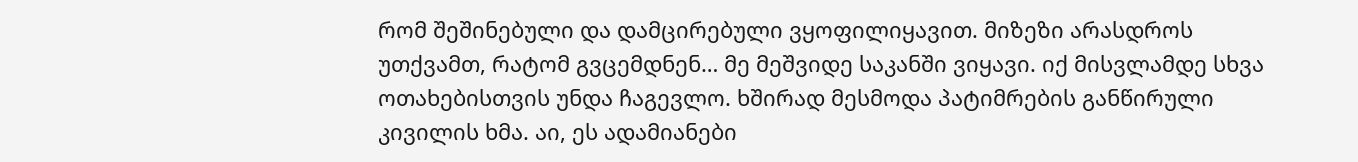რომ შეშინებული და დამცირებული ვყოფილიყავით. მიზეზი არასდროს უთქვამთ, რატომ გვცემდნენ… მე მეშვიდე საკანში ვიყავი. იქ მისვლამდე სხვა ოთახებისთვის უნდა ჩაგევლო. ხშირად მესმოდა პატიმრების განწირული კივილის ხმა. აი, ეს ადამიანები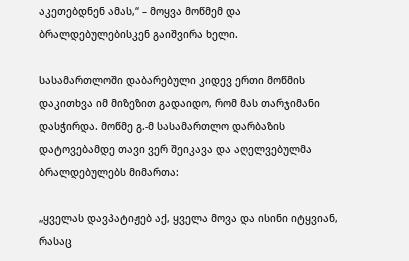აკეთებდნენ ამას,“ – მოყვა მოწმემ და ბრალდებულებისკენ გაიშვირა ხელი.

სასამართლოში დაბარებული კიდევ ერთი მოწმის დაკითხვა იმ მიზეზით გადაიდო, რომ მას თარჯიმანი დასჭირდა. მოწმე გ.-მ სასამართლო დარბაზის დატოვებამდე თავი ვერ შეიკავა და აღელვებულმა ბრალდებულებს მიმართა:

„ყველას დავპატიჟებ აქ, ყველა მოვა და ისინი იტყვიან, რასაც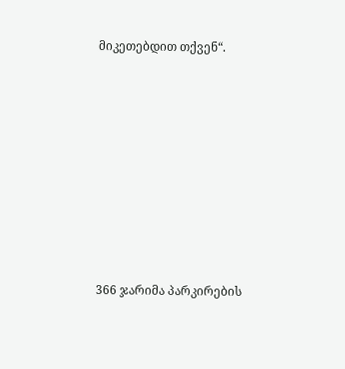მიკეთებდით თქვენ“.









366 ჯარიმა პარკირების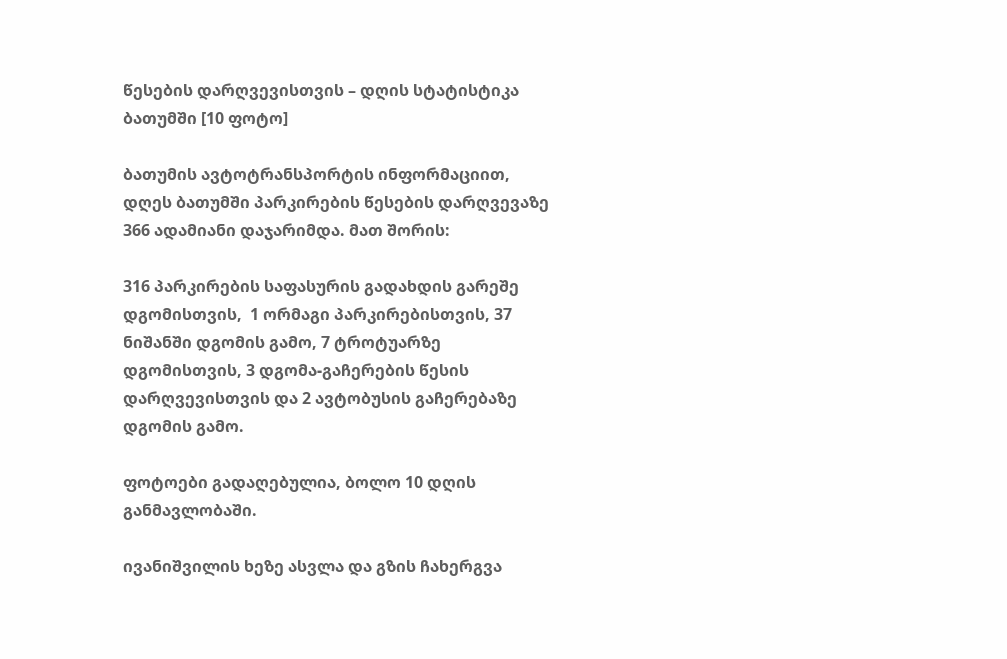წესების დარღვევისთვის – დღის სტატისტიკა ბათუმში [10 ფოტო]

ბათუმის ავტოტრანსპორტის ინფორმაციით, დღეს ბათუმში პარკირების წესების დარღვევაზე 366 ადამიანი დაჯარიმდა. მათ შორის:

316 პარკირების საფასურის გადახდის გარეშე დგომისთვის,  1 ორმაგი პარკირებისთვის, 37 ნიშანში დგომის გამო, 7 ტროტუარზე დგომისთვის, 3 დგომა-გაჩერების წესის დარღვევისთვის და 2 ავტობუსის გაჩერებაზე დგომის გამო.

ფოტოები გადაღებულია, ბოლო 10 დღის განმავლობაში.

ივანიშვილის ხეზე ასვლა და გზის ჩახერგვა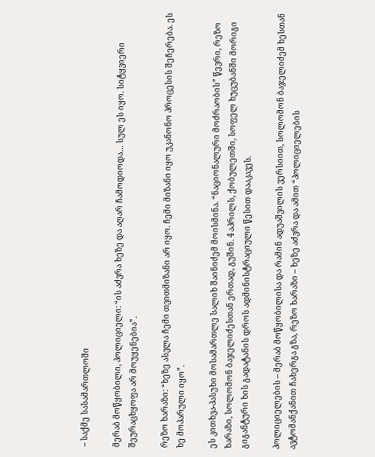– საქმე სასამართლოში

მერაბ მოწყობილი, პოლიციელი: “ის აძვრა ხეზე და აღარ ჩამოდიოდა… სულ ეს იყო. სიტყვიერი შეურაცხყოფა არ მოუყენებია”.

რეზო ხარაზი: “ხეზე ასვლა ჩემი თვითმიზანი არ იყო. ჩემი მიზანი იყო უკანონო პროცესის შეჩერება. ეს ხე მოპარული იყო”.

ეს კითხვა-პასუხი მოსამართლე სალიხ შაინიძემ მოისმინა. “ნაციონალური მოძრაობის” წევრი, რეზო ხარაზი, სოლომონ ბაჯელიძესთან ერთად, გუშინ. 4 აპრილს, ქობულეთში, სოფელ ხუცუბანში მორიგი გიგანტური ხის გადატანის დროს ადმინისტრაციული წესით დააკავეს.

პოლიციელების – მერაბ მოწყობილისა და რამინ ადუაშვილის ვერსიით, სოლომონ ბაჯელიძემ ხესთან ავტომანქანით ჩახერგა გზა, რეზო ხარაზი – ხეზე აძვრა და ამით “პოლიციელების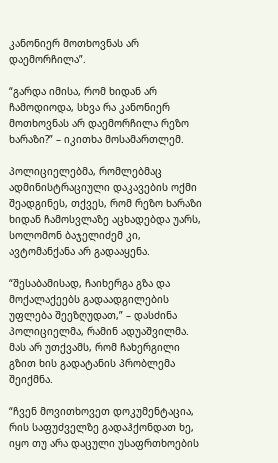კანონიერ მოთხოვნას არ დაემორჩილა”.

“გარდა იმისა, რომ ხიდან არ ჩამოდიოდა, სხვა რა კანონიერ მოთხოვნას არ დაემორჩილა რეზო ხარაზი?” – იკითხა მოსამართლემ.

პოლიციელებმა, რომლებმაც ადმინისტრაციული დაკავების ოქმი შეადგინეს, თქვეს, რომ რეზო ხარაზი ხიდან ჩამოსვლაზე აცხადებდა უარს, სოლომონ ბაჯელიძემ კი, ავტომანქანა არ გადააყენა.

“შესაბამისად, ჩაიხერგა გზა და მოქალაქეებს გადაადგილების უფლება შეეზღუდათ,” – დასძინა პოლიციელმა, რამინ ადუაშვილმა. მას არ უთქვამს, რომ ჩახერგილი გზით ხის გადატანის პრობლემა შეიქმნა.

“ჩვენ მოვითხოვეთ დოკუმენტაცია, რის საფუძველზე გადაჰქონდათ ხე, იყო თუ არა დაცული უსაფრთხოების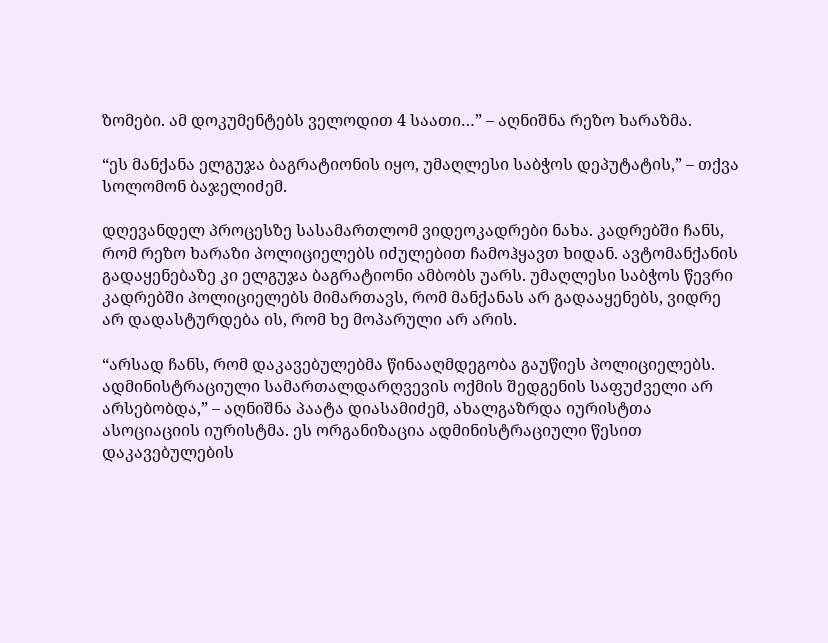ზომები. ამ დოკუმენტებს ველოდით 4 საათი…” – აღნიშნა რეზო ხარაზმა.

“ეს მანქანა ელგუჯა ბაგრატიონის იყო, უმაღლესი საბჭოს დეპუტატის,” – თქვა სოლომონ ბაჯელიძემ.

დღევანდელ პროცესზე სასამართლომ ვიდეოკადრები ნახა. კადრებში ჩანს, რომ რეზო ხარაზი პოლიციელებს იძულებით ჩამოჰყავთ ხიდან. ავტომანქანის გადაყენებაზე კი ელგუჯა ბაგრატიონი ამბობს უარს. უმაღლესი საბჭოს წევრი კადრებში პოლიციელებს მიმართავს, რომ მანქანას არ გადააყენებს, ვიდრე არ დადასტურდება ის, რომ ხე მოპარული არ არის.

“არსად ჩანს, რომ დაკავებულებმა წინააღმდეგობა გაუწიეს პოლიციელებს. ადმინისტრაციული სამართალდარღვევის ოქმის შედგენის საფუძველი არ არსებობდა,” – აღნიშნა პაატა დიასამიძემ, ახალგაზრდა იურისტთა ასოციაციის იურისტმა. ეს ორგანიზაცია ადმინისტრაციული წესით დაკავებულების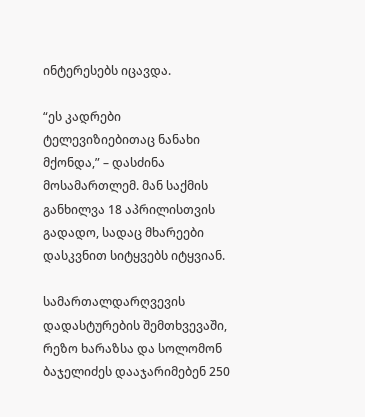ინტერესებს იცავდა.

“ეს კადრები ტელევიზიებითაც ნანახი მქონდა,” – დასძინა მოსამართლემ. მან საქმის განხილვა 18 აპრილისთვის გადადო, სადაც მხარეები დასკვნით სიტყვებს იტყვიან.

სამართალდარღვევის დადასტურების შემთხვევაში, რეზო ხარაზსა და სოლომონ ბაჯელიძეს დააჯარიმებენ 250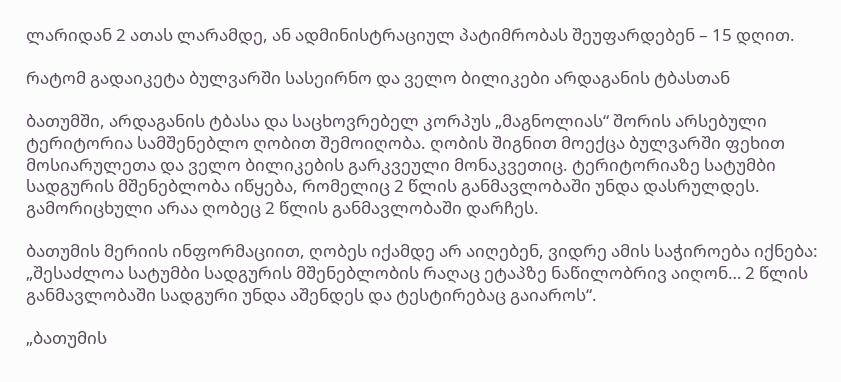ლარიდან 2 ათას ლარამდე, ან ადმინისტრაციულ პატიმრობას შეუფარდებენ – 15 დღით.

რატომ გადაიკეტა ბულვარში სასეირნო და ველო ბილიკები არდაგანის ტბასთან

ბათუმში, არდაგანის ტბასა და საცხოვრებელ კორპუს „მაგნოლიას“ შორის არსებული ტერიტორია სამშენებლო ღობით შემოიღობა. ღობის შიგნით მოექცა ბულვარში ფეხით მოსიარულეთა და ველო ბილიკების გარკვეული მონაკვეთიც. ტერიტორიაზე სატუმბი სადგურის მშენებლობა იწყება, რომელიც 2 წლის განმავლობაში უნდა დასრულდეს. გამორიცხული არაა ღობეც 2 წლის განმავლობაში დარჩეს.

ბათუმის მერიის ინფორმაციით, ღობეს იქამდე არ აიღებენ, ვიდრე ამის საჭიროება იქნება: „შესაძლოა სატუმბი სადგურის მშენებლობის რაღაც ეტაპზე ნაწილობრივ აიღონ… 2 წლის განმავლობაში სადგური უნდა აშენდეს და ტესტირებაც გაიაროს“.

„ბათუმის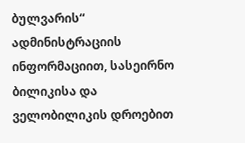ბულვარის“ ადმინისტრაციის ინფორმაციით, სასეირნო ბილიკისა და ველობილიკის დროებით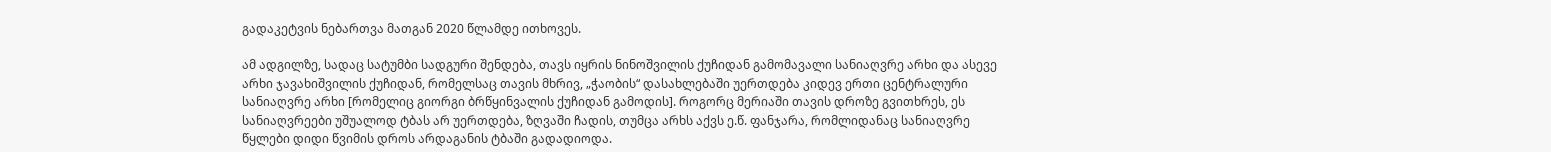გადაკეტვის ნებართვა მათგან 2020 წლამდე ითხოვეს.

ამ ადგილზე, სადაც სატუმბი სადგური შენდება, თავს იყრის ნინოშვილის ქუჩიდან გამომავალი სანიაღვრე არხი და ასევე არხი ჯავახიშვილის ქუჩიდან, რომელსაც თავის მხრივ, „ჭაობის“ დასახლებაში უერთდება კიდევ ერთი ცენტრალური სანიაღვრე არხი [რომელიც გიორგი ბრწყინვალის ქუჩიდან გამოდის]. როგორც მერიაში თავის დროზე გვითხრეს, ეს სანიაღვრეები უშუალოდ ტბას არ უერთდება, ზღვაში ჩადის, თუმცა არხს აქვს ე.წ. ფანჯარა, რომლიდანაც სანიაღვრე წყლები დიდი წვიმის დროს არდაგანის ტბაში გადადიოდა.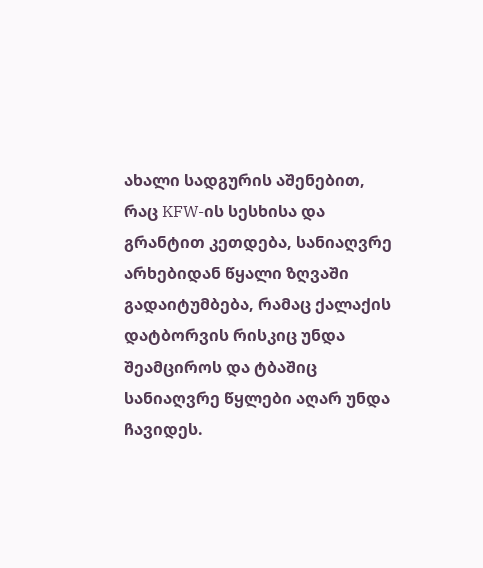ახალი სადგურის აშენებით, რაც KFW-ის სესხისა და გრანტით კეთდება, სანიაღვრე არხებიდან წყალი ზღვაში გადაიტუმბება, რამაც ქალაქის დატბორვის რისკიც უნდა შეამციროს და ტბაშიც სანიაღვრე წყლები აღარ უნდა ჩავიდეს.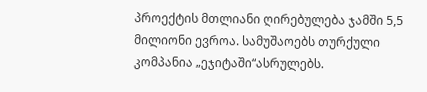პროექტის მთლიანი ღირებულება ჯამში 5,5 მილიონი ევროა. სამუშაოებს თურქული კომპანია „ეჯიტაში“ასრულებს.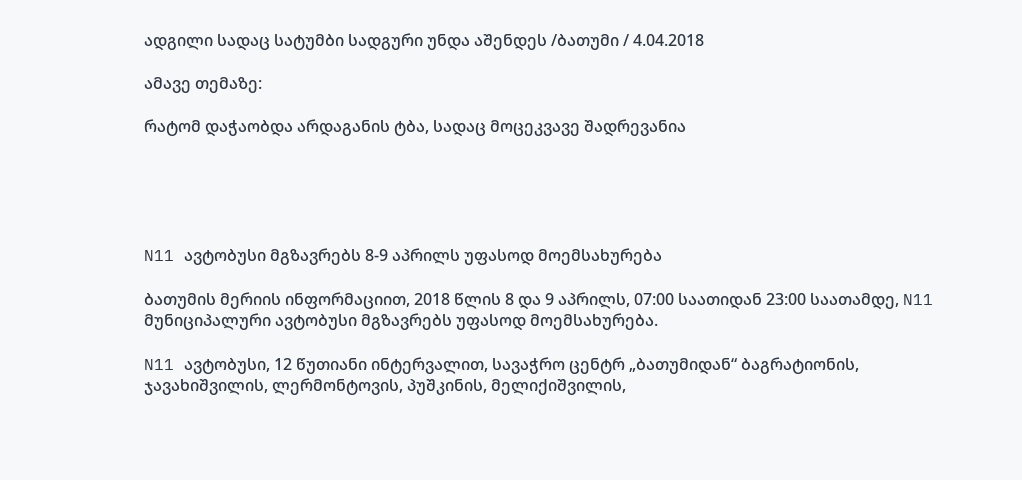ადგილი სადაც სატუმბი სადგური უნდა აშენდეს /ბათუმი / 4.04.2018

ამავე თემაზე:

რატომ დაჭაობდა არდაგანის ტბა, სადაც მოცეკვავე შადრევანია





N11 ავტობუსი მგზავრებს 8-9 აპრილს უფასოდ მოემსახურება

ბათუმის მერიის ინფორმაციით, 2018 წლის 8 და 9 აპრილს, 07:00 საათიდან 23:00 საათამდე, N11 მუნიციპალური ავტობუსი მგზავრებს უფასოდ მოემსახურება.

N11 ავტობუსი, 12 წუთიანი ინტერვალით, სავაჭრო ცენტრ „ბათუმიდან“ ბაგრატიონის, ჯავახიშვილის, ლერმონტოვის, პუშკინის, მელიქიშვილის,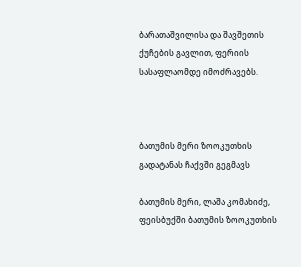ბარათაშვილისა და შავშეთის ქუჩების გავლით, ფერიის სასაფლაომდე იმოძრავებს.



ბათუმის მერი ზოოკუთხის გადატანას ჩაქვში გეგმავს

ბათუმის მერი, ლაშა კომახიძე, ფეისბუქში ბათუმის ზოოკუთხის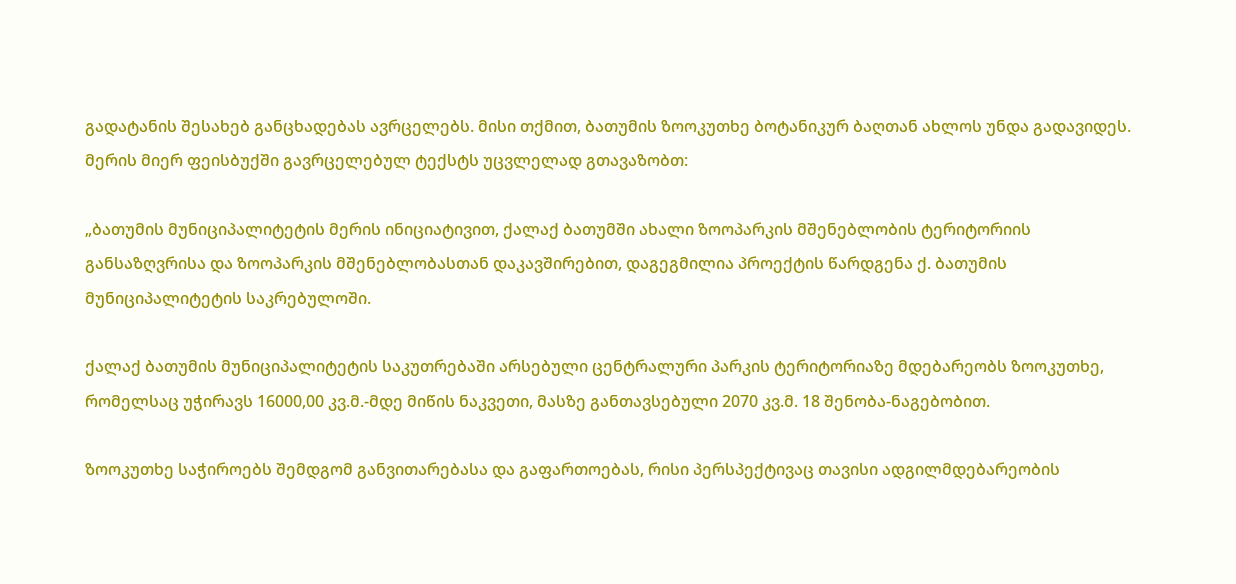გადატანის შესახებ განცხადებას ავრცელებს. მისი თქმით, ბათუმის ზოოკუთხე ბოტანიკურ ბაღთან ახლოს უნდა გადავიდეს. მერის მიერ ფეისბუქში გავრცელებულ ტექსტს უცვლელად გთავაზობთ:

„ბათუმის მუნიციპალიტეტის მერის ინიციატივით, ქალაქ ბათუმში ახალი ზოოპარკის მშენებლობის ტერიტორიის განსაზღვრისა და ზოოპარკის მშენებლობასთან დაკავშირებით, დაგეგმილია პროექტის წარდგენა ქ. ბათუმის მუნიციპალიტეტის საკრებულოში.

ქალაქ ბათუმის მუნიციპალიტეტის საკუთრებაში არსებული ცენტრალური პარკის ტერიტორიაზე მდებარეობს ზოოკუთხე, რომელსაც უჭირავს 16000,00 კვ.მ.-მდე მიწის ნაკვეთი, მასზე განთავსებული 2070 კვ.მ. 18 შენობა-ნაგებობით.

ზოოკუთხე საჭიროებს შემდგომ განვითარებასა და გაფართოებას, რისი პერსპექტივაც თავისი ადგილმდებარეობის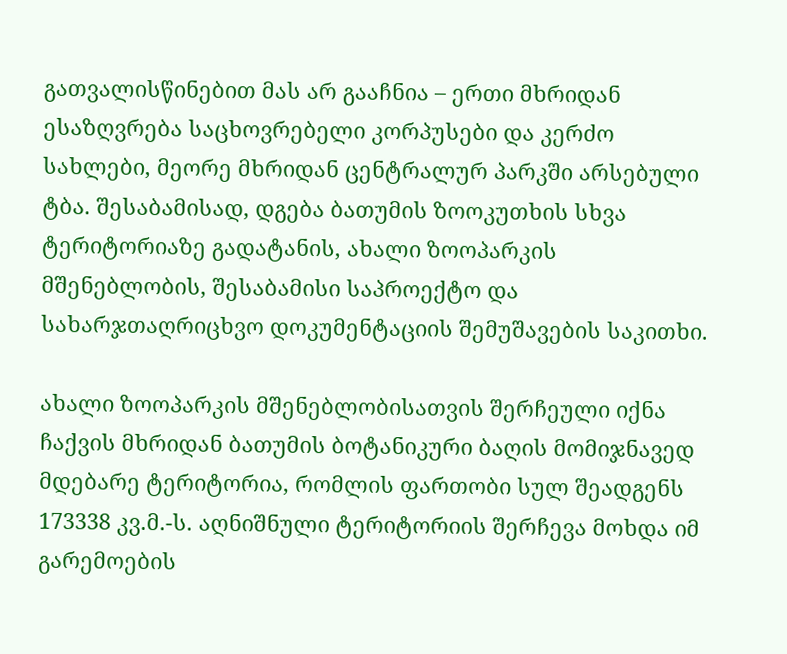გათვალისწინებით მას არ გააჩნია – ერთი მხრიდან ესაზღვრება საცხოვრებელი კორპუსები და კერძო სახლები, მეორე მხრიდან ცენტრალურ პარკში არსებული ტბა. შესაბამისად, დგება ბათუმის ზოოკუთხის სხვა ტერიტორიაზე გადატანის, ახალი ზოოპარკის მშენებლობის, შესაბამისი საპროექტო და სახარჯთაღრიცხვო დოკუმენტაციის შემუშავების საკითხი.

ახალი ზოოპარკის მშენებლობისათვის შერჩეული იქნა ჩაქვის მხრიდან ბათუმის ბოტანიკური ბაღის მომიჯნავედ მდებარე ტერიტორია, რომლის ფართობი სულ შეადგენს 173338 კვ.მ.-ს. აღნიშნული ტერიტორიის შერჩევა მოხდა იმ გარემოების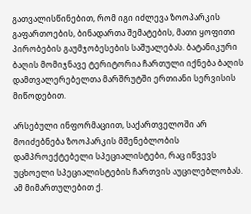გათვალისწინებით, რომ იგი იძლევა ზოოპარკის გაფართოების, ბინადართა შემატების, მათი ყოფითი პირობების გაუმჯობესების საშუალებას. ბატანიკური ბაღის მომიჯნავე ტერიტორია ჩართული იქნება ბაღის დამთვალერებელთა მარშრუტში ერთიანი სერვისის მიწოდებით.

არსებული ინფორმაციით, საქართველოში არ მოიძებნება ზოოპარკის მშენებლობის დამპროექტებელი სპეციალისტები, რაც იწვევს უცხოელი სპეციალისტების ჩართვის აუცილებლობას. ამ მიმართულებით ქ.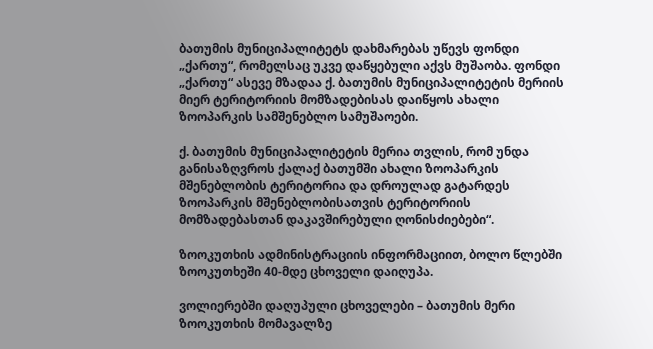ბათუმის მუნიციპალიტეტს დახმარებას უწევს ფონდი „ქართუ“, რომელსაც უკვე დაწყებული აქვს მუშაობა. ფონდი „ქართუ“ ასევე მზადაა ქ. ბათუმის მუნიციპალიტეტის მერიის მიერ ტერიტორიის მომზადებისას დაიწყოს ახალი ზოოპარკის სამშენებლო სამუშაოები.

ქ. ბათუმის მუნიციპალიტეტის მერია თვლის, რომ უნდა განისაზღვროს ქალაქ ბათუმში ახალი ზოოპარკის მშენებლობის ტერიტორია და დროულად გატარდეს ზოოპარკის მშენებლობისათვის ტერიტორიის მომზადებასთან დაკავშირებული ღონისძიებები“.

ზოოკუთხის ადმინისტრაციის ინფორმაციით, ბოლო წლებში ზოოკუთხეში 40-მდე ცხოველი დაიღუპა.

ვოლიერებში დაღუპული ცხოველები – ბათუმის მერი ზოოკუთხის მომავალზე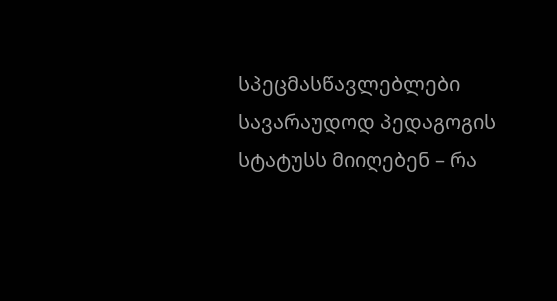სპეცმასწავლებლები სავარაუდოდ პედაგოგის სტატუსს მიიღებენ – რა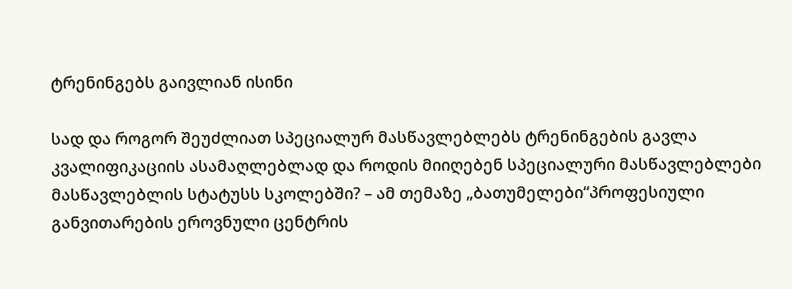ტრენინგებს გაივლიან ისინი

სად და როგორ შეუძლიათ სპეციალურ მასწავლებლებს ტრენინგების გავლა კვალიფიკაციის ასამაღლებლად და როდის მიიღებენ სპეციალური მასწავლებლები მასწავლებლის სტატუსს სკოლებში? – ამ თემაზე „ბათუმელები“პროფესიული განვითარების ეროვნული ცენტრის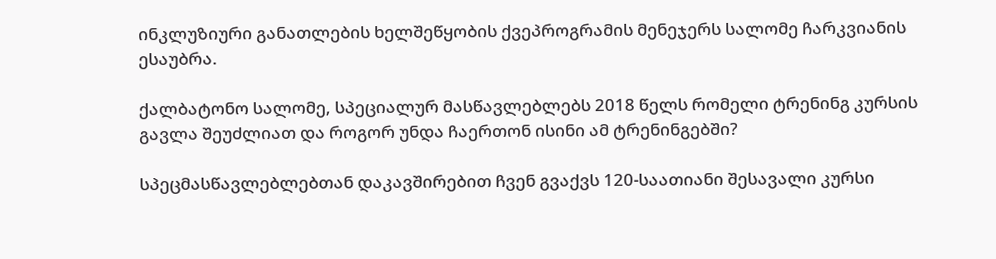ინკლუზიური განათლების ხელშეწყობის ქვეპროგრამის მენეჯერს სალომე ჩარკვიანის ესაუბრა.

ქალბატონო სალომე, სპეციალურ მასწავლებლებს 2018 წელს რომელი ტრენინგ კურსის გავლა შეუძლიათ და როგორ უნდა ჩაერთონ ისინი ამ ტრენინგებში?

სპეცმასწავლებლებთან დაკავშირებით ჩვენ გვაქვს 120-საათიანი შესავალი კურსი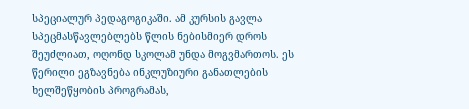სპეციალურ პედაგოგიკაში. ამ კურსის გავლა სპეცმასწავლებლებს წლის ნებისმიერ დროს შეუძლიათ, ოღონდ სკოლამ უნდა მოგვმართოს. ეს წერილი ეგზავნება ინკლუზიური განათლების ხელშეწყობის პროგრამას,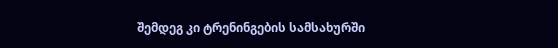შემდეგ კი ტრენინგების სამსახურში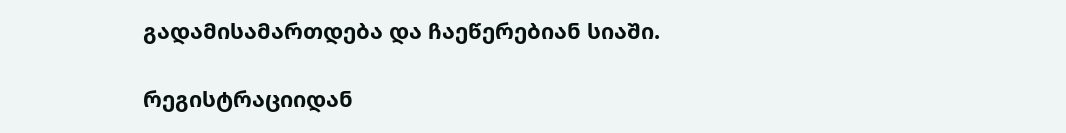გადამისამართდება და ჩაეწერებიან სიაში.

რეგისტრაციიდან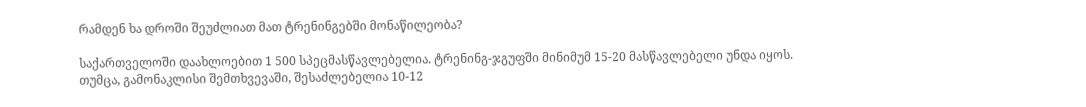რამდენ ხა დროში შეუძლიათ მათ ტრენინგებში მონაწილეობა?

საქართველოში დაახლოებით 1 500 სპეცმასწავლებელია. ტრენინგ-ჯგუფში მინიმუმ 15-20 მასწავლებელი უნდა იყოს. თუმცა, გამონაკლისი შემთხვევაში, შესაძლებელია 10-12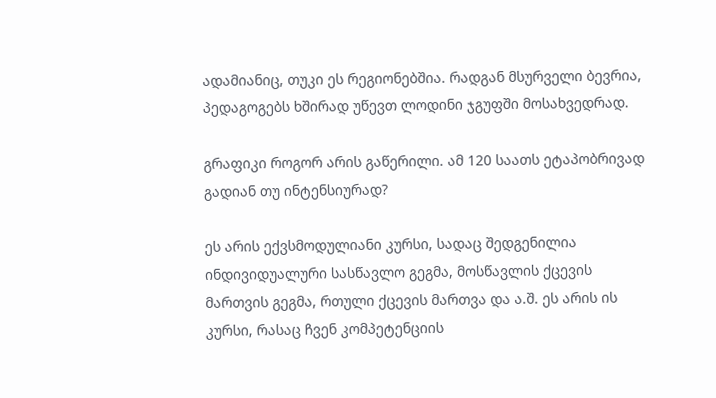ადამიანიც, თუკი ეს რეგიონებშია. რადგან მსურველი ბევრია, პედაგოგებს ხშირად უწევთ ლოდინი ჯგუფში მოსახვედრად.

გრაფიკი როგორ არის გაწერილი. ამ 120 საათს ეტაპობრივად გადიან თუ ინტენსიურად?

ეს არის ექვსმოდულიანი კურსი, სადაც შედგენილია ინდივიდუალური სასწავლო გეგმა, მოსწავლის ქცევის მართვის გეგმა, რთული ქცევის მართვა და ა.შ. ეს არის ის კურსი, რასაც ჩვენ კომპეტენციის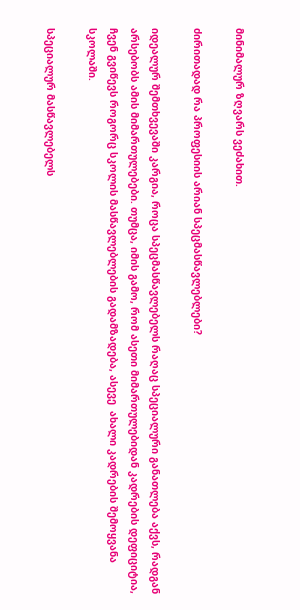მინიმალურ ზღვარს ვეძახით.

ძირითადად რა პროფესიის არიან სპეცმასწავლებლები?

იდეალურ შემთხვევაში კარგია, როცა სპეცმასწავლებელს რაღაც სპეციალური განათლება აქვს, რადგან  არსებობს ამის მიმართულებები. თუმცა, იმის გამო, რომ ასეთი მიმართულებიდან კადრების დეფიციტია, ჩვენ გვიწევს როგორც სკოლის მასწავლებლების გადამზადება, ასევე  ახალი კადრების შემოყვანა სკოლაში.

სპეციალურ მასწავლებელს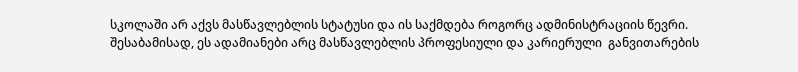სკოლაში არ აქვს მასწავლებლის სტატუსი და ის საქმდება როგორც ადმინისტრაციის წევრი. შესაბამისად, ეს ადამიანები არც მასწავლებლის პროფესიული და კარიერული  განვითარების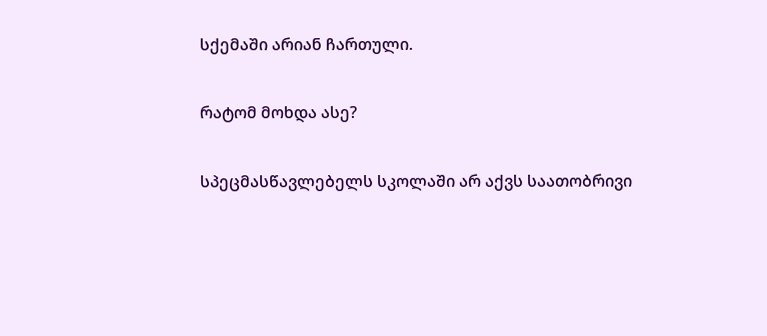სქემაში არიან ჩართული.

რატომ მოხდა ასე?

სპეცმასწავლებელს სკოლაში არ აქვს საათობრივი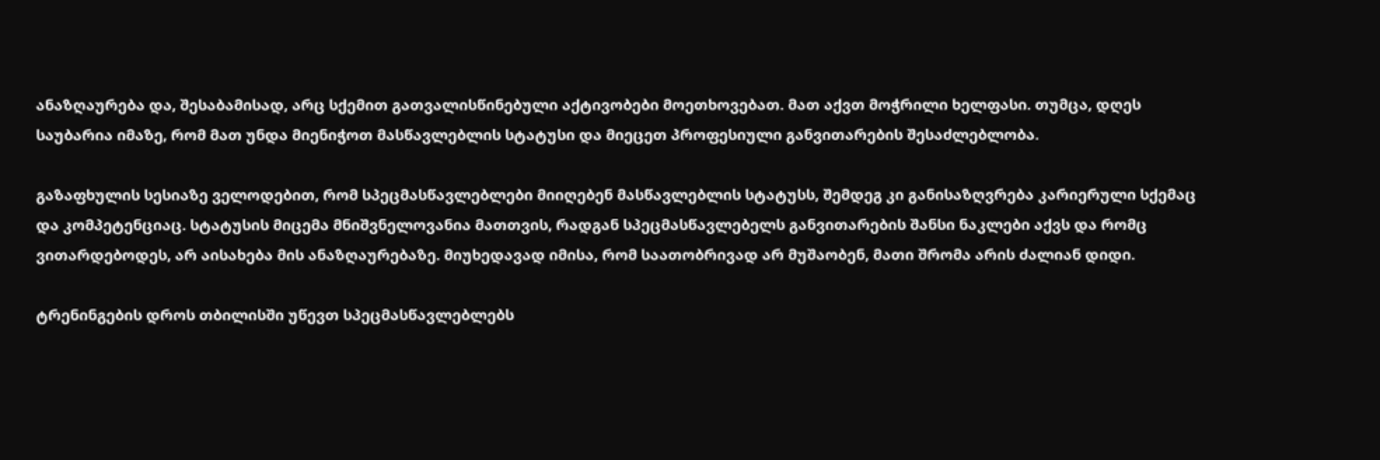ანაზღაურება და, შესაბამისად, არც სქემით გათვალისწინებული აქტივობები მოეთხოვებათ. მათ აქვთ მოჭრილი ხელფასი. თუმცა, დღეს საუბარია იმაზე, რომ მათ უნდა მიენიჭოთ მასწავლებლის სტატუსი და მიეცეთ პროფესიული განვითარების შესაძლებლობა.

გაზაფხულის სესიაზე ველოდებით, რომ სპეცმასწავლებლები მიიღებენ მასწავლებლის სტატუსს, შემდეგ კი განისაზღვრება კარიერული სქემაც და კომპეტენციაც. სტატუსის მიცემა მნიშვნელოვანია მათთვის, რადგან სპეცმასწავლებელს განვითარების შანსი ნაკლები აქვს და რომც ვითარდებოდეს, არ აისახება მის ანაზღაურებაზე. მიუხედავად იმისა, რომ საათობრივად არ მუშაობენ, მათი შრომა არის ძალიან დიდი.

ტრენინგების დროს თბილისში უწევთ სპეცმასწავლებლებს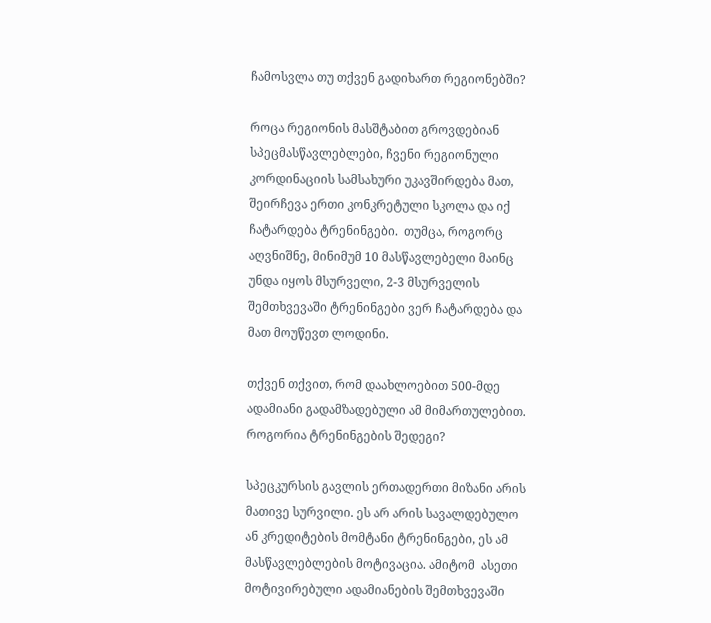ჩამოსვლა თუ თქვენ გადიხართ რეგიონებში?

როცა რეგიონის მასშტაბით გროვდებიან სპეცმასწავლებლები, ჩვენი რეგიონული კორდინაციის სამსახური უკავშირდება მათ, შეირჩევა ერთი კონკრეტული სკოლა და იქ ჩატარდება ტრენინგები.  თუმცა, როგორც აღვნიშნე, მინიმუმ 10 მასწავლებელი მაინც უნდა იყოს მსურველი, 2-3 მსურველის შემთხვევაში ტრენინგები ვერ ჩატარდება და მათ მოუწევთ ლოდინი.

თქვენ თქვით, რომ დაახლოებით 500-მდე ადამიანი გადამზადებული ამ მიმართულებით. როგორია ტრენინგების შედეგი?

სპეცკურსის გავლის ერთადერთი მიზანი არის მათივე სურვილი. ეს არ არის სავალდებულო ან კრედიტების მომტანი ტრენინგები, ეს ამ მასწავლებლების მოტივაცია. ამიტომ  ასეთი მოტივირებული ადამიანების შემთხვევაში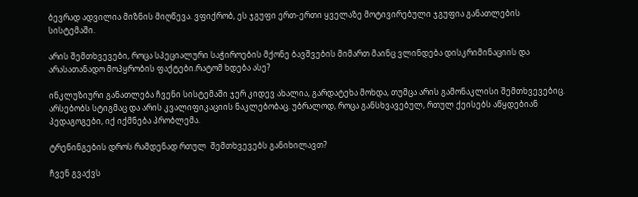ბევრად ადვილია მიზნის მიღწევა. ვფიქრობ, ეს ჯგუფი ერთ-ერთი ყველაზე მოტივირებული ჯგუფია განათლების სისტემაში.

არის შემთხვევები, როცა სპეციალური საჭიროების მქონე ბავშვების მიმართ მაინც ვლინდება დისკრიმინაციის და არასათანადო მოპყრობის ფაქტები.რატომ ხდება ასე?

ინკლუზიური განათლება ჩვენი სისტემაში ჯერ კიდევ ახალია, გარდატეხა მოხდა, თუმცა არის გამონაკლისი შემთხვევებიც. არსებობს სტიგმაც და არის კვალიფიკაციის ნაკლებობაც. უბრალოდ, როცა განსხვავებულ, რთულ ქეისებს აწყდებიან პედაგოგები, იქ იქმნება პრობლემა.

ტრენინგების დროს რამდენად რთულ  შემთხვევებს განიხილავთ?

ჩვენ გვაქვს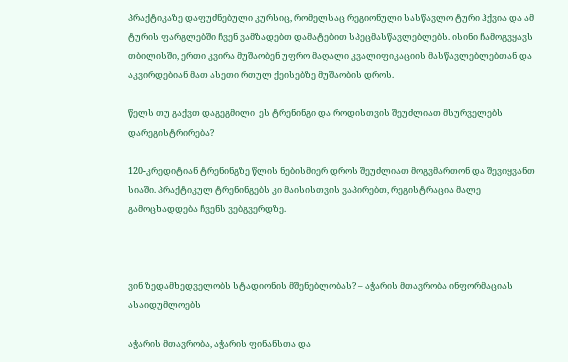პრაქტიკაზე დაფუძნებული კურსიც, რომელსაც რეგიონული სასწავლო ტური ჰქვია და ამ ტურის ფარგლებში ჩვენ ვამზადებთ დამატებით სპეცმასწავლებლებს. ისინი ჩამოგვყავს თბილისში, ერთი კვირა მუშაობენ უფრო მაღალი კვალიფიკაციის მასწავლებლებთან და აკვირდებიან მათ ასეთი რთულ ქეისებზე მუშაობის დროს.

წელს თუ გაქვთ დაგეგმილი  ეს ტრენინგი და როდისთვის შეუძლიათ მსურველებს დარეგისტრირება?

120-კრედიტიან ტრენინგზე წლის ნებისმიერ დროს შეუძლიათ მოგვმართონ და შევიყვანთ სიაში. პრაქტიკულ ტრენინგებს კი მაისისთვის ვაპირებთ, რეგისტრაცია მალე გამოცხადდება ჩვენს ვებგვერდზე.



ვინ ზედამხედველობს სტადიონის მშენებლობას? – აჭარის მთავრობა ინფორმაციას ასაიდუმლოებს

აჭარის მთავრობა, აჭარის ფინანსთა და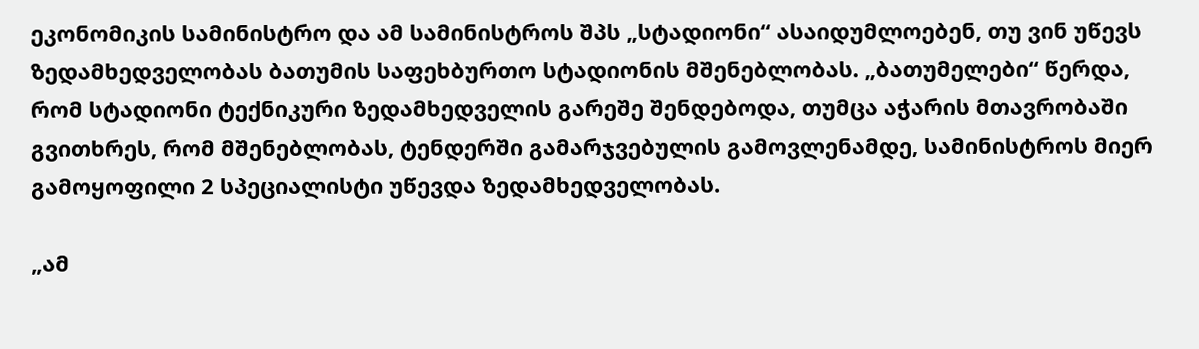ეკონომიკის სამინისტრო და ამ სამინისტროს შპს „სტადიონი“ ასაიდუმლოებენ, თუ ვინ უწევს ზედამხედველობას ბათუმის საფეხბურთო სტადიონის მშენებლობას. „ბათუმელები“ წერდა, რომ სტადიონი ტექნიკური ზედამხედველის გარეშე შენდებოდა, თუმცა აჭარის მთავრობაში გვითხრეს, რომ მშენებლობას, ტენდერში გამარჯვებულის გამოვლენამდე, სამინისტროს მიერ გამოყოფილი 2 სპეციალისტი უწევდა ზედამხედველობას.

„ამ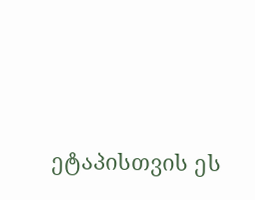ეტაპისთვის ეს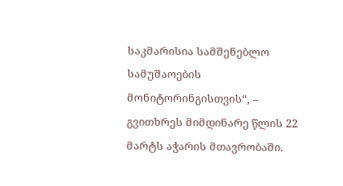საკმარისია სამშენებლო სამუშაოების მონიტორინგისთვის“, – გვითხრეს მიმდინარე წლის 22 მარტს აჭარის მთავრობაში.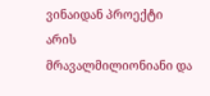ვინაიდან პროექტი არის მრავალმილიონიანი და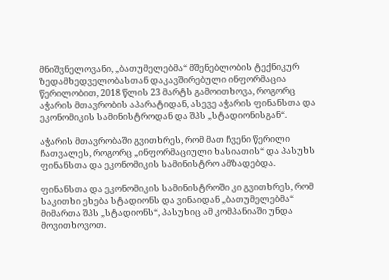მნიშვნელოვანი, „ბათუმელებმა“ მშენებლობის ტექნიკურ ზედამხედველობასთან დაკავშირებული ინფორმაცია წერილობით, 2018 წლის 23 მარტს გამოითხოვა, როგორც აჭარის მთავრობის აპარატიდან, ასევე აჭარის ფინანსთა და ეკონომიკის სამინისტროდან და შპს „სტადიონისგან“.

აჭარის მთავრობაში გვითხრეს, რომ მათ ჩვენი წერილი ჩათვალეს, როგორც „ინფორმაციული ხასიათის“ და პასუხს ფინანსთა და ეკონომიკის სამინისტრო ამზადებდა.

ფინანსთა და ეკონომიკის სამინისტროში კი გვითხრეს, რომ საკითხი ეხება სტადიონს და ვინაიდან „ბათუმელებმა“ მიმართა შპს „სტადიონს“, პასუხიც ამ კომპანიაში უნდა მოვითხოვოთ.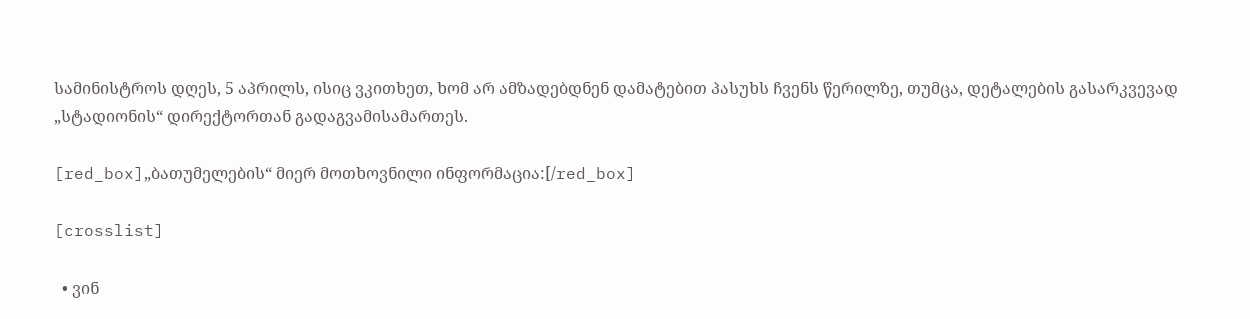სამინისტროს დღეს, 5 აპრილს, ისიც ვკითხეთ, ხომ არ ამზადებდნენ დამატებით პასუხს ჩვენს წერილზე, თუმცა, დეტალების გასარკვევად „სტადიონის“ დირექტორთან გადაგვამისამართეს.

[red_box]„ბათუმელების“ მიერ მოთხოვნილი ინფორმაცია:[/red_box]

[crosslist]

  • ვინ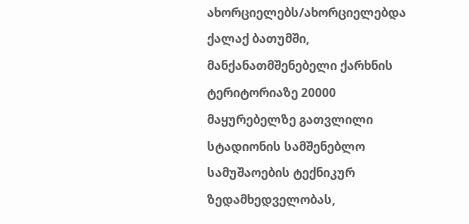ახორციელებს/ახორციელებდა ქალაქ ბათუმში, მანქანათმშენებელი ქარხნის ტერიტორიაზე 20000 მაყურებელზე გათვლილი სტადიონის სამშენებლო სამუშაოების ტექნიკურ ზედამხედველობას,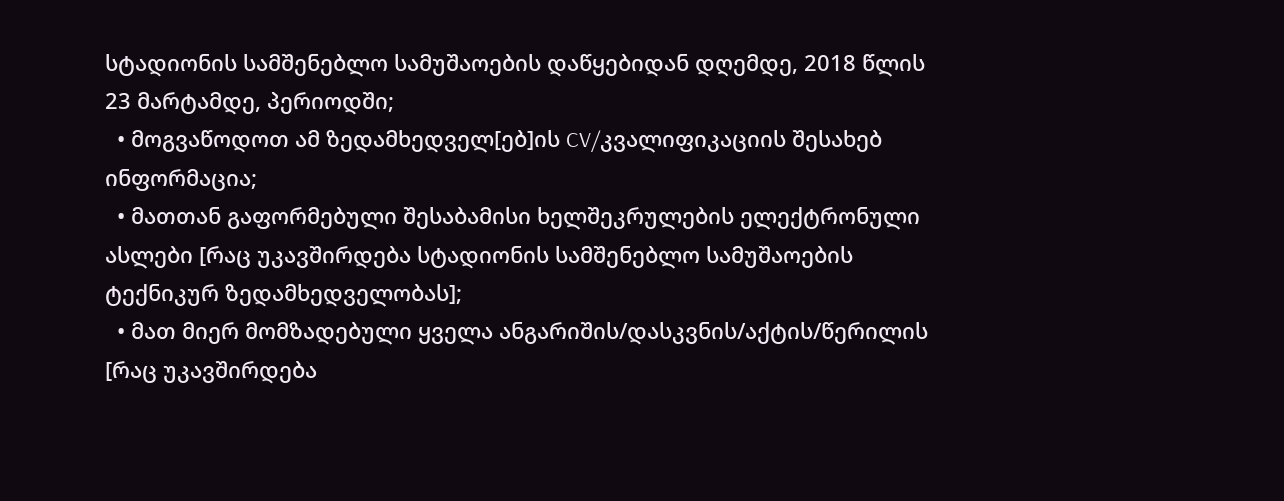სტადიონის სამშენებლო სამუშაოების დაწყებიდან დღემდე, 2018 წლის 23 მარტამდე, პერიოდში;
  • მოგვაწოდოთ ამ ზედამხედველ[ებ]ის CV/კვალიფიკაციის შესახებ ინფორმაცია;
  • მათთან გაფორმებული შესაბამისი ხელშეკრულების ელექტრონული ასლები [რაც უკავშირდება სტადიონის სამშენებლო სამუშაოების ტექნიკურ ზედამხედველობას];
  • მათ მიერ მომზადებული ყველა ანგარიშის/დასკვნის/აქტის/წერილის [რაც უკავშირდება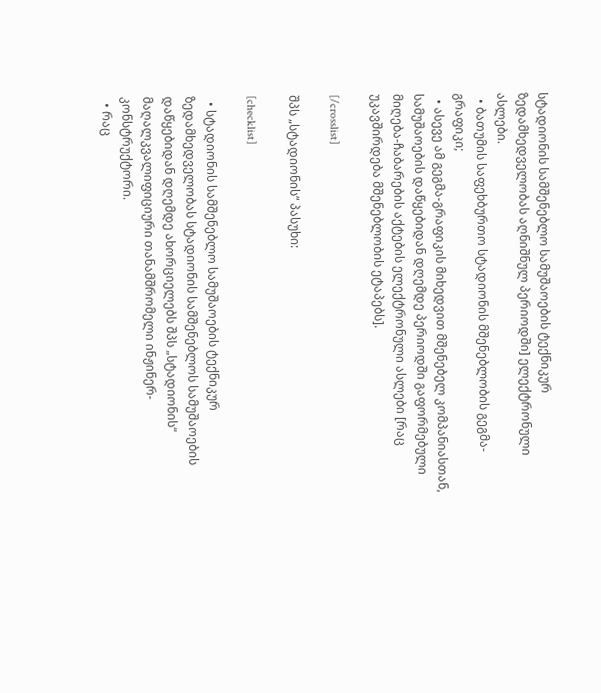სტადიონის სამშენებლო სამუშაოების ტექნიკურ ზედამხედველობას აღნიშნულ პერიოდში] ელექტრონული ასლები.
  • ბათუმის საფეხბურთო სტადიონის მშენებლობის გეგმა-გრაფიკი;
  • ასევე ამ გეგმა-გრაფიკის მიხედვით მშენებელ კომპანიასთან, სამუშაოების დაწყებიდან დღემდე პერიოდში გაფორმებული მიღება-ჩაბარების აქტების ელექტრონული ასლები [რაც უკავშირდება მშენებლობის ეტაპებს].

[/crosslist]

შპს „სტადიონის“ პასუხი:

[checklist]

  • სტადიონის სამშენებლო სამუშაოების ტექნიკურ ზედამხედველობას სტადიონის სამშენებლოს სამუშაოების დაწყებიდან დღემდე ახორციელებს შპს „სტადიონის“ მაღალკვალიფიციური თანამშრომელი ინჟინერ-კონსტრუქტორი.
  • რაც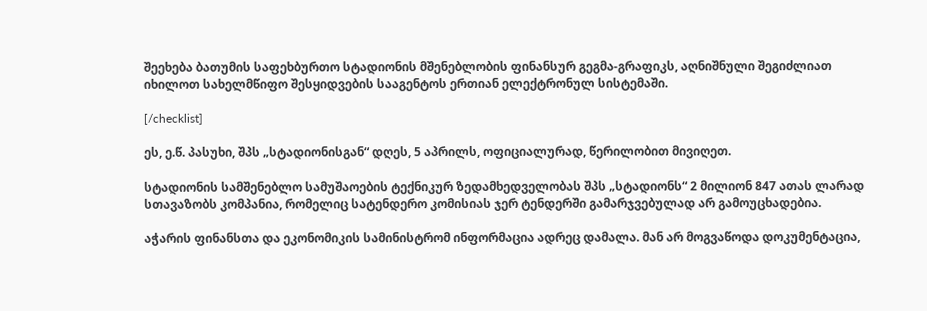შეეხება ბათუმის საფეხბურთო სტადიონის მშენებლობის ფინანსურ გეგმა-გრაფიკს, აღნიშნული შეგიძლიათ იხილოთ სახელმწიფო შესყიდვების სააგენტოს ერთიან ელექტრონულ სისტემაში.

[/checklist]

ეს, ე.წ. პასუხი, შპს „სტადიონისგან“ დღეს, 5 აპრილს, ოფიციალურად, წერილობით მივიღეთ.

სტადიონის სამშენებლო სამუშაოების ტექნიკურ ზედამხედველობას შპს „სტადიონს“ 2 მილიონ 847 ათას ლარად სთავაზობს კომპანია, რომელიც სატენდერო კომისიას ჯერ ტენდერში გამარჯვებულად არ გამოუცხადებია.

აჭარის ფინანსთა და ეკონომიკის სამინისტრომ ინფორმაცია ადრეც დამალა. მან არ მოგვაწოდა დოკუმენტაცია,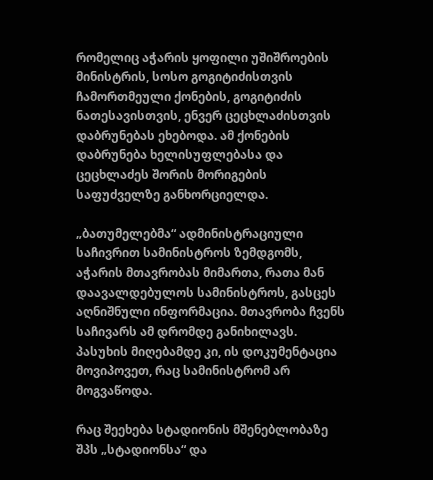რომელიც აჭარის ყოფილი უშიშროების მინისტრის, სოსო გოგიტიძისთვის ჩამორთმეული ქონების, გოგიტიძის ნათესავისთვის, ენვერ ცეცხლაძისთვის დაბრუნებას ეხებოდა. ამ ქონების დაბრუნება ხელისუფლებასა და ცეცხლაძეს შორის მორიგების საფუძველზე განხორციელდა.

„ბათუმელებმა“ ადმინისტრაციული საჩივრით სამინისტროს ზემდგომს, აჭარის მთავრობას მიმართა, რათა მან დაავალდებულოს სამინისტროს, გასცეს აღნიშნული ინფორმაცია. მთავრობა ჩვენს საჩივარს ამ დრომდე განიხილავს. პასუხის მიღებამდე კი, ის დოკუმენტაცია მოვიპოვეთ, რაც სამინისტრომ არ მოგვაწოდა.

რაც შეეხება სტადიონის მშენებლობაზე შპს „სტადიონსა“ და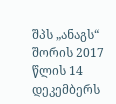შპს „ანაგს“ შორის 2017 წლის 14 დეკემბერს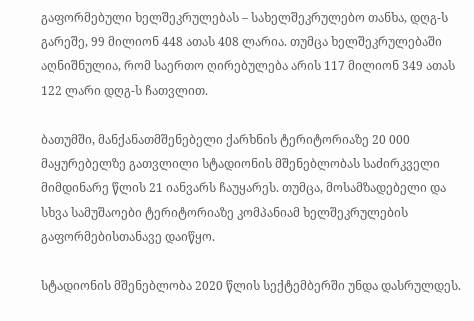გაფორმებული ხელშეკრულებას – სახელშეკრულებო თანხა, დღგ-ს გარეშე, 99 მილიონ 448 ათას 408 ლარია. თუმცა ხელშეკრულებაში აღნიშნულია, რომ საერთო ღირებულება არის 117 მილიონ 349 ათას 122 ლარი დღგ-ს ჩათვლით.

ბათუმში, მანქანათმშენებელი ქარხნის ტერიტორიაზე 20 000 მაყურებელზე გათვლილი სტადიონის მშენებლობას საძირკველი მიმდინარე წლის 21 იანვარს ჩაუყარეს. თუმცა, მოსამზადებელი და სხვა სამუშაოები ტერიტორიაზე კომპანიამ ხელშეკრულების გაფორმებისთანავე დაიწყო.

სტადიონის მშენებლობა 2020 წლის სექტემბერში უნდა დასრულდეს.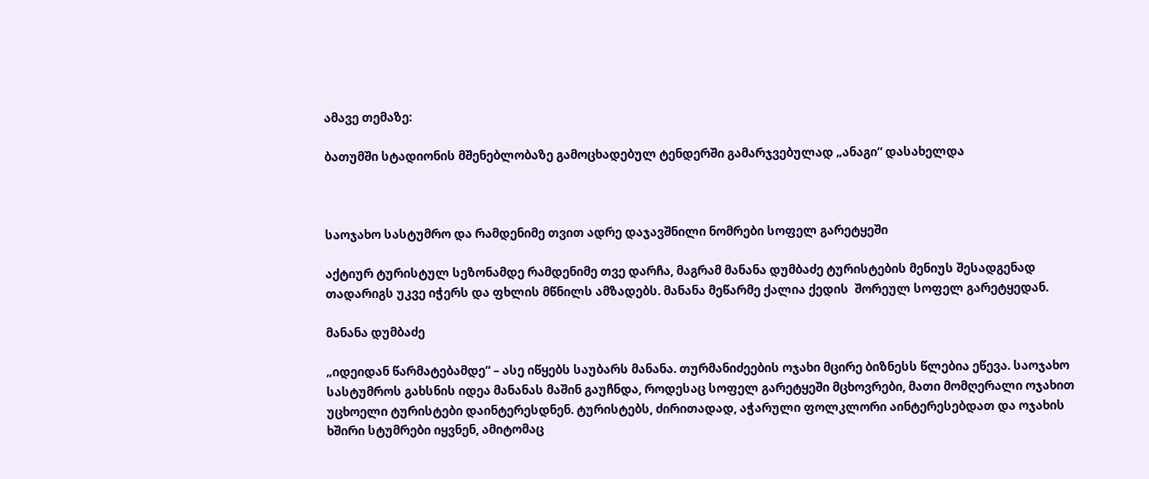ამავე თემაზე:

ბათუმში სტადიონის მშენებლობაზე გამოცხადებულ ტენდერში გამარჯვებულად „ანაგი“ დასახელდა



საოჯახო სასტუმრო და რამდენიმე თვით ადრე დაჯავშნილი ნომრები სოფელ გარეტყეში

აქტიურ ტურისტულ სეზონამდე რამდენიმე თვე დარჩა, მაგრამ მანანა დუმბაძე ტურისტების მენიუს შესადგენად თადარიგს უკვე იჭერს და ფხლის მწნილს ამზადებს. მანანა მეწარმე ქალია ქედის  შორეულ სოფელ გარეტყედან.

მანანა დუმბაძე

„იდეიდან წარმატებამდე“ – ასე იწყებს საუბარს მანანა. თურმანიძეების ოჯახი მცირე ბიზნესს წლებია ეწევა. საოჯახო სასტუმროს გახსნის იდეა მანანას მაშინ გაუჩნდა, როდესაც სოფელ გარეტყეში მცხოვრები, მათი მომღერალი ოჯახით უცხოელი ტურისტები დაინტერესდნენ. ტურისტებს, ძირითადად, აჭარული ფოლკლორი აინტერესებდათ და ოჯახის ხშირი სტუმრები იყვნენ, ამიტომაც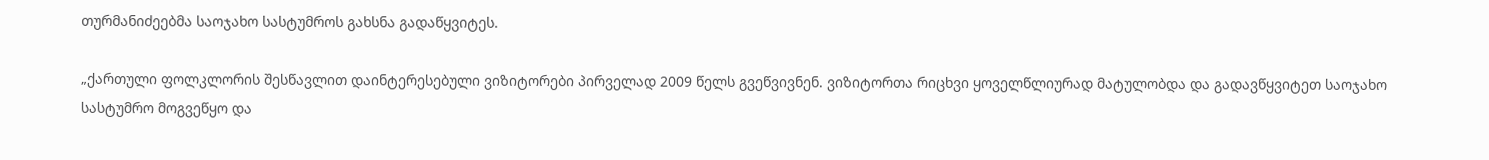თურმანიძეებმა საოჯახო სასტუმროს გახსნა გადაწყვიტეს.

„ქართული ფოლკლორის შესწავლით დაინტერესებული ვიზიტორები პირველად 2009 წელს გვეწვივნენ. ვიზიტორთა რიცხვი ყოველწლიურად მატულობდა და გადავწყვიტეთ საოჯახო სასტუმრო მოგვეწყო და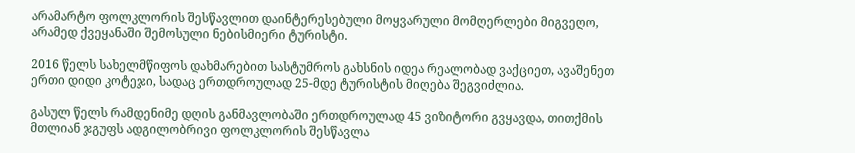არამარტო ფოლკლორის შესწავლით დაინტერესებული მოყვარული მომღერლები მიგვეღო, არამედ ქვეყანაში შემოსული ნებისმიერი ტურისტი.

2016 წელს სახელმწიფოს დახმარებით სასტუმროს გახსნის იდეა რეალობად ვაქციეთ, ავაშენეთ ერთი დიდი კოტეჯი, სადაც ერთდროულად 25-მდე ტურისტის მიღება შეგვიძლია.

გასულ წელს რამდენიმე დღის განმავლობაში ერთდროულად 45 ვიზიტორი გვყავდა, თითქმის მთლიან ჯგუფს ადგილობრივი ფოლკლორის შესწავლა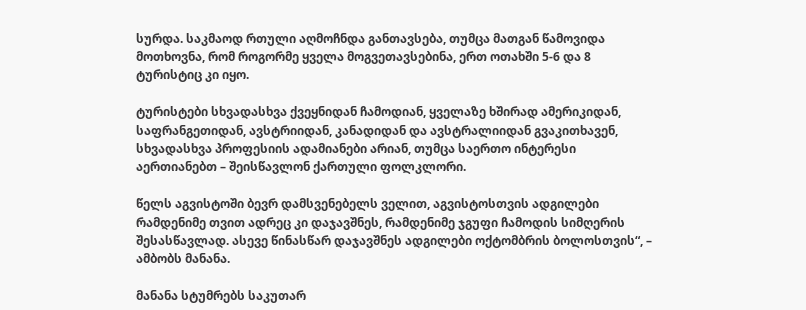სურდა. საკმაოდ რთული აღმოჩნდა განთავსება, თუმცა მათგან წამოვიდა მოთხოვნა, რომ როგორმე ყველა მოგვეთავსებინა, ერთ ოთახში 5-6 და 8 ტურისტიც კი იყო.

ტურისტები სხვადასხვა ქვეყნიდან ჩამოდიან, ყველაზე ხშირად ამერიკიდან, საფრანგეთიდან, ავსტრიიდან, კანადიდან და ავსტრალიიდან გვაკითხავენ, სხვადასხვა პროფესიის ადამიანები არიან, თუმცა საერთო ინტერესი აერთიანებთ – შეისწავლონ ქართული ფოლკლორი.

წელს აგვისტოში ბევრ დამსვენებელს ველით, აგვისტოსთვის ადგილები რამდენიმე თვით ადრეც კი დაჯავშნეს, რამდენიმე ჯგუფი ჩამოდის სიმღერის შესასწავლად. ასევე წინასწარ დაჯავშნეს ადგილები ოქტომბრის ბოლოსთვის“, – ამბობს მანანა.

მანანა სტუმრებს საკუთარ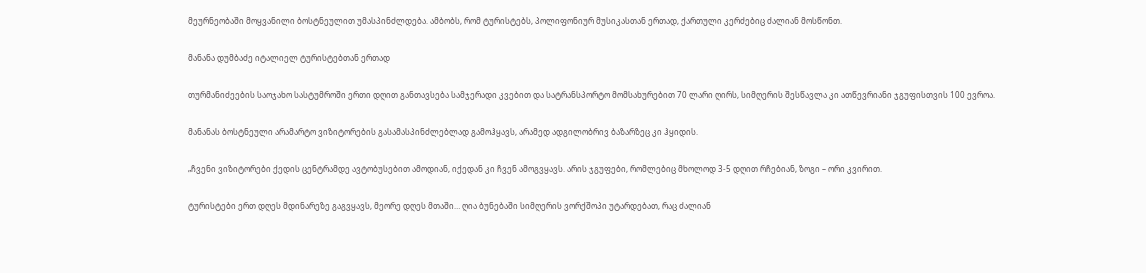მეურნეობაში მოყვანილი ბოსტნეულით უმასპინძლდება. ამბობს, რომ ტურისტებს, პოლიფონიურ მუსიკასთან ერთად, ქართული კერძებიც ძალიან მოსწონთ.

მანანა დუმბაძე იტალიელ ტურისტებთან ერთად

თურმანიძეების საოჯახო სასტუმროში ერთი დღით განთავსება სამჯერადი კვებით და სატრანსპორტო მომსახურებით 70 ლარი ღირს, სიმღერის შესწავლა კი ათწევრიანი ჯგუფისთვის 100 ევროა.

მანანას ბოსტნეული არამარტო ვიზიტორების გასამასპინძლებლად გამოჰყავს, არამედ ადგილობრივ ბაზარზეც კი ჰყიდის.

„ჩვენი ვიზიტორები ქედის ცენტრამდე ავტობუსებით ამოდიან, იქედან კი ჩვენ ამოგვყავს. არის ჯგუფები, რომლებიც მხოლოდ 3-5 დღით რჩებიან, ზოგი – ორი კვირით.

ტურისტები ერთ დღეს მდინარეზე გაგვყავს, მეორე დღეს მთაში… ღია ბუნებაში სიმღერის ვორქშოპი უტარდებათ, რაც ძალიან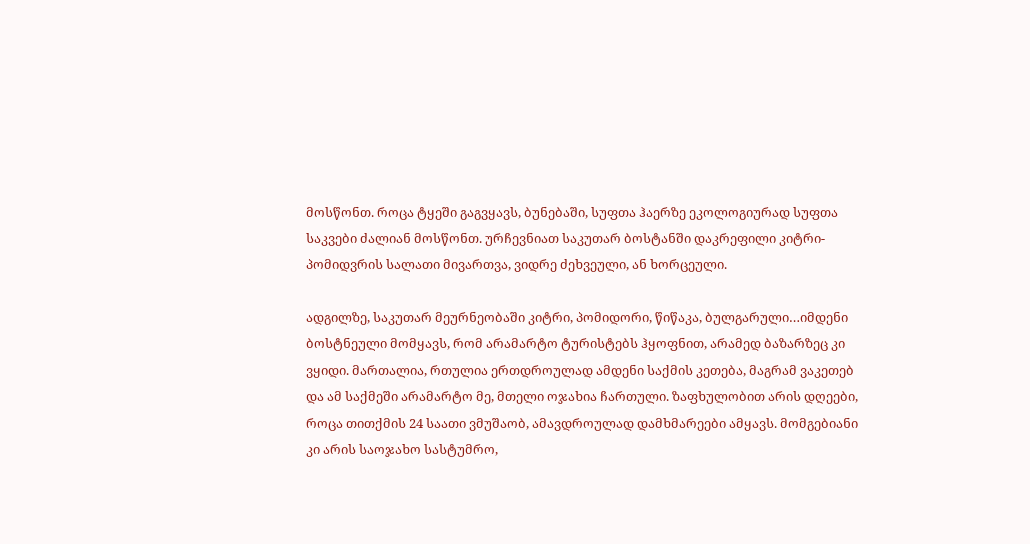მოსწონთ. როცა ტყეში გაგვყავს, ბუნებაში, სუფთა ჰაერზე ეკოლოგიურად სუფთა საკვები ძალიან მოსწონთ. ურჩევნიათ საკუთარ ბოსტანში დაკრეფილი კიტრი-პომიდვრის სალათი მივართვა, ვიდრე ძეხვეული, ან ხორცეული.

ადგილზე, საკუთარ მეურნეობაში კიტრი, პომიდორი, წიწაკა, ბულგარული…იმდენი ბოსტნეული მომყავს, რომ არამარტო ტურისტებს ჰყოფნით, არამედ ბაზარზეც კი ვყიდი. მართალია, რთულია ერთდროულად ამდენი საქმის კეთება, მაგრამ ვაკეთებ და ამ საქმეში არამარტო მე, მთელი ოჯახია ჩართული. ზაფხულობით არის დღეები, როცა თითქმის 24 საათი ვმუშაობ, ამავდროულად დამხმარეები ამყავს. მომგებიანი კი არის საოჯახო სასტუმრო,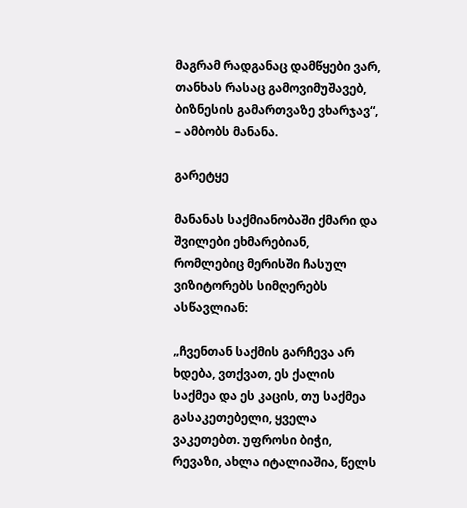მაგრამ რადგანაც დამწყები ვარ, თანხას რასაც გამოვიმუშავებ, ბიზნესის გამართვაზე ვხარჯავ“, – ამბობს მანანა.

გარეტყე

მანანას საქმიანობაში ქმარი და შვილები ეხმარებიან, რომლებიც მერისში ჩასულ ვიზიტორებს სიმღერებს ასწავლიან:

„ჩვენთან საქმის გარჩევა არ ხდება, ვთქვათ, ეს ქალის საქმეა და ეს კაცის, თუ საქმეა გასაკეთებელი, ყველა ვაკეთებთ. უფროსი ბიჭი, რევაზი, ახლა იტალიაშია, წელს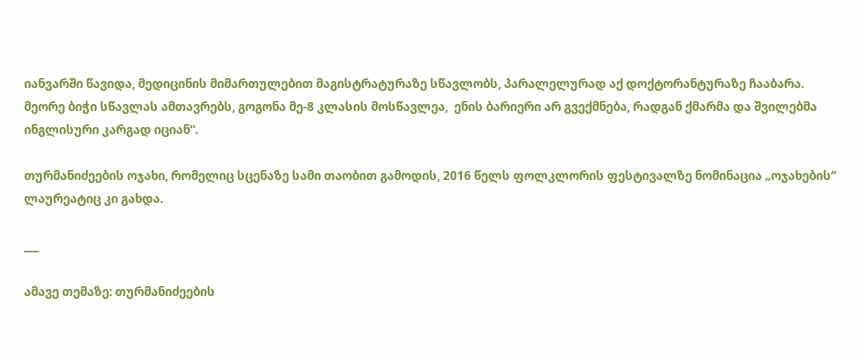იანვარში წავიდა, მედიცინის მიმართულებით მაგისტრატურაზე სწავლობს, პარალელურად აქ დოქტორანტურაზე ჩააბარა. მეორე ბიჭი სწავლას ამთავრებს, გოგონა მე-8 კლასის მოსწავლეა,  ენის ბარიერი არ გვექმნება, რადგან ქმარმა და შვილებმა ინგლისური კარგად იციან“.

თურმანიძეების ოჯახი, რომელიც სცენაზე სამი თაობით გამოდის, 2016 წელს ფოლკლორის ფესტივალზე ნომინაცია „ოჯახების“ ლაურეატიც კი გახდა.

___

ამავე თემაზე: თურმანიძეების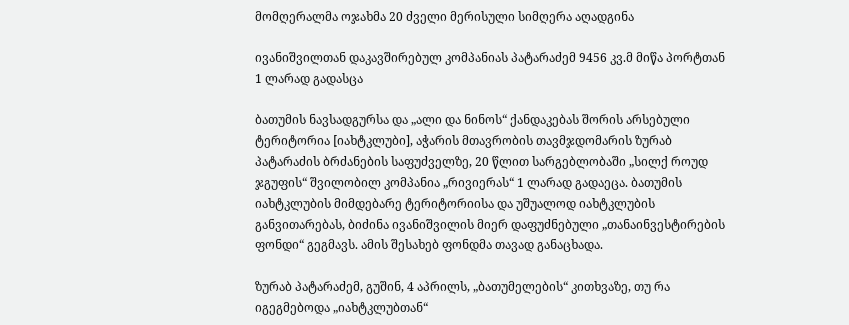მომღერალმა ოჯახმა 20 ძველი მერისული სიმღერა აღადგინა

ივანიშვილთან დაკავშირებულ კომპანიას პატარაძემ 9456 კვ.მ მიწა პორტთან 1 ლარად გადასცა

ბათუმის ნავსადგურსა და „ალი და ნინოს“ ქანდაკებას შორის არსებული ტერიტორია [იახტკლუბი], აჭარის მთავრობის თავმჯდომარის ზურაბ პატარაძის ბრძანების საფუძველზე, 20 წლით სარგებლობაში „სილქ როუდ ჯგუფის“ შვილობილ კომპანია „რივიერას“ 1 ლარად გადაეცა. ბათუმის იახტკლუბის მიმდებარე ტერიტორიისა და უშუალოდ იახტკლუბის განვითარებას, ბიძინა ივანიშვილის მიერ დაფუძნებული „თანაინვესტირების ფონდი“ გეგმავს. ამის შესახებ ფონდმა თავად განაცხადა.

ზურაბ პატარაძემ, გუშინ, 4 აპრილს, „ბათუმელების“ კითხვაზე, თუ რა იგეგმებოდა „იახტკლუბთან“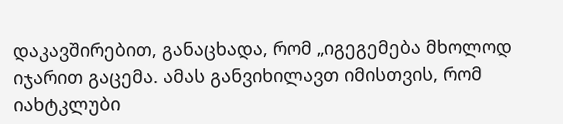დაკავშირებით, განაცხადა, რომ „იგეგემება მხოლოდ იჯარით გაცემა. ამას განვიხილავთ იმისთვის, რომ იახტკლუბი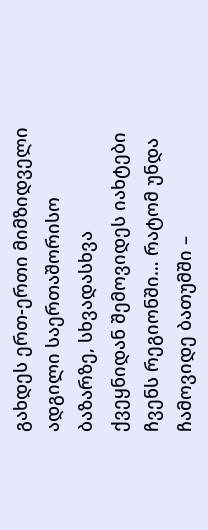გახდეს ერთ-ერთი მიმზიდველი ადგილი საერთაშორისო ბაზარზე, სხვადასხვა ქვეყნიდან შემოვიდეს იახტები ჩვენს რეგიონში… რატომ უნდა ჩამოვიდე ბათუმში –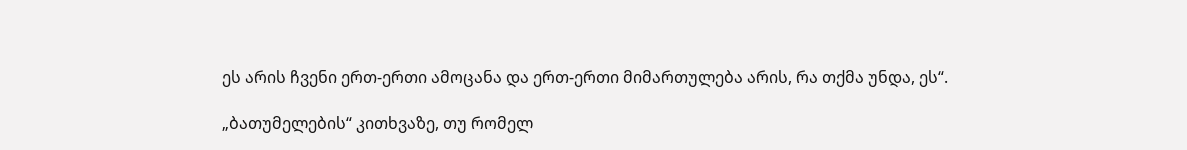ეს არის ჩვენი ერთ-ერთი ამოცანა და ერთ-ერთი მიმართულება არის, რა თქმა უნდა, ეს“.

„ბათუმელების“ კითხვაზე, თუ რომელ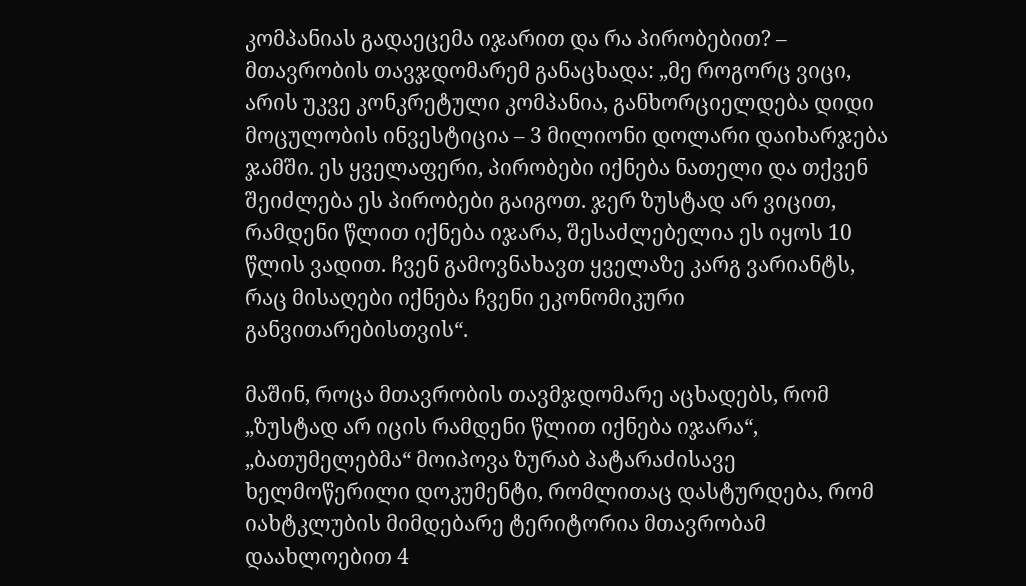კომპანიას გადაეცემა იჯარით და რა პირობებით? – მთავრობის თავჯდომარემ განაცხადა: „მე როგორც ვიცი, არის უკვე კონკრეტული კომპანია, განხორციელდება დიდი მოცულობის ინვესტიცია – 3 მილიონი დოლარი დაიხარჯება ჯამში. ეს ყველაფერი, პირობები იქნება ნათელი და თქვენ შეიძლება ეს პირობები გაიგოთ. ჯერ ზუსტად არ ვიცით, რამდენი წლით იქნება იჯარა, შესაძლებელია ეს იყოს 10 წლის ვადით. ჩვენ გამოვნახავთ ყველაზე კარგ ვარიანტს, რაც მისაღები იქნება ჩვენი ეკონომიკური განვითარებისთვის“.

მაშინ, როცა მთავრობის თავმჯდომარე აცხადებს, რომ „ზუსტად არ იცის რამდენი წლით იქნება იჯარა“, „ბათუმელებმა“ მოიპოვა ზურაბ პატარაძისავე ხელმოწერილი დოკუმენტი, რომლითაც დასტურდება, რომ იახტკლუბის მიმდებარე ტერიტორია მთავრობამ დაახლოებით 4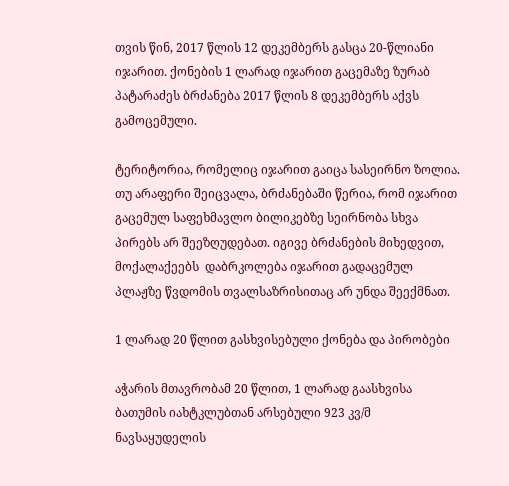თვის წინ, 2017 წლის 12 დეკემბერს გასცა 20-წლიანი იჯარით. ქონების 1 ლარად იჯარით გაცემაზე ზურაბ პატარაძეს ბრძანება 2017 წლის 8 დეკემბერს აქვს გამოცემული.

ტერიტორია, რომელიც იჯარით გაიცა სასეირნო ზოლია. თუ არაფერი შეიცვალა, ბრძანებაში წერია, რომ იჯარით გაცემულ საფეხმავლო ბილიკებზე სეირნობა სხვა პირებს არ შეეზღუდებათ. იგივე ბრძანების მიხედვით, მოქალაქეებს  დაბრკოლება იჯარით გადაცემულ პლაჟზე წვდომის თვალსაზრისითაც არ უნდა შეექმნათ.

1 ლარად 20 წლით გასხვისებული ქონება და პირობები

აჭარის მთავრობამ 20 წლით, 1 ლარად გაასხვისა ბათუმის იახტკლუბთან არსებული 923 კვ/მ ნავსაყუდელის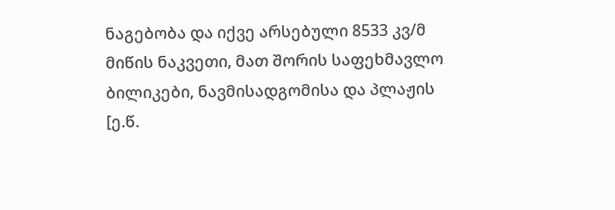ნაგებობა და იქვე არსებული 8533 კვ/მ მიწის ნაკვეთი, მათ შორის საფეხმავლო ბილიკები, ნავმისადგომისა და პლაჟის [ე.წ.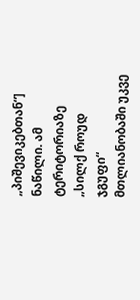„პიშევიკებთან“] ნაწილი. ამ ტერიტორიაზე „სილქ როუდ ჯგუფი“ მთლიანობაში უკვე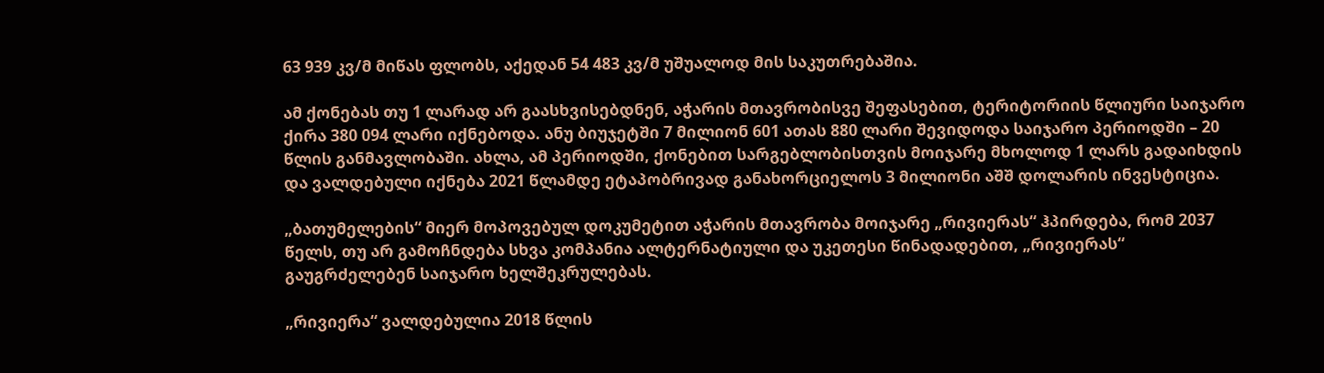63 939 კვ/მ მიწას ფლობს, აქედან 54 483 კვ/მ უშუალოდ მის საკუთრებაშია.

ამ ქონებას თუ 1 ლარად არ გაასხვისებდნენ, აჭარის მთავრობისვე შეფასებით, ტერიტორიის წლიური საიჯარო ქირა 380 094 ლარი იქნებოდა. ანუ ბიუჯეტში 7 მილიონ 601 ათას 880 ლარი შევიდოდა საიჯარო პერიოდში – 20 წლის განმავლობაში. ახლა, ამ პერიოდში, ქონებით სარგებლობისთვის მოიჯარე მხოლოდ 1 ლარს გადაიხდის და ვალდებული იქნება 2021 წლამდე ეტაპობრივად განახორციელოს 3 მილიონი აშშ დოლარის ინვესტიცია.

„ბათუმელების“ მიერ მოპოვებულ დოკუმეტით აჭარის მთავრობა მოიჯარე „რივიერას“ ჰპირდება, რომ 2037 წელს, თუ არ გამოჩნდება სხვა კომპანია ალტერნატიული და უკეთესი წინადადებით, „რივიერას“ გაუგრძელებენ საიჯარო ხელშეკრულებას.

„რივიერა“ ვალდებულია 2018 წლის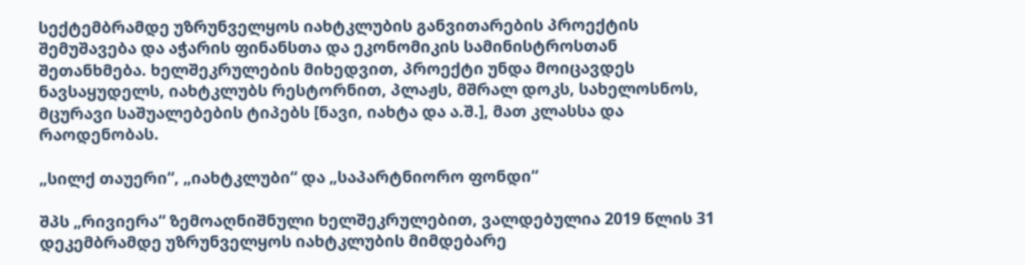სექტემბრამდე უზრუნველყოს იახტკლუბის განვითარების პროექტის შემუშავება და აჭარის ფინანსთა და ეკონომიკის სამინისტროსთან შეთანხმება. ხელშეკრულების მიხედვით, პროექტი უნდა მოიცავდეს ნავსაყუდელს, იახტკლუბს რესტორნით, პლაჟს, მშრალ დოკს, სახელოსნოს, მცურავი საშუალებების ტიპებს [ნავი, იახტა და ა.შ.], მათ კლასსა და რაოდენობას.

„სილქ თაუერი“, „იახტკლუბი“ და „საპარტნიორო ფონდი“

შპს „რივიერა“ ზემოაღნიშნული ხელშეკრულებით, ვალდებულია 2019 წლის 31 დეკემბრამდე უზრუნველყოს იახტკლუბის მიმდებარე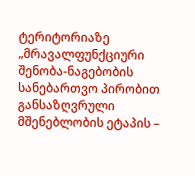ტერიტორიაზე „მრავალფუნქციური შენობა-ნაგებობის სანებართვო პირობით განსაზღვრული მშენებლობის ეტაპის –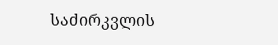საძირკვლის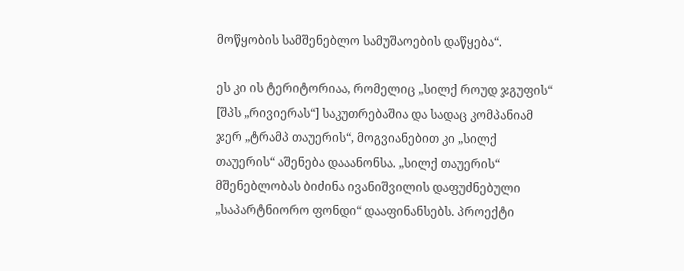მოწყობის სამშენებლო სამუშაოების დაწყება“.

ეს კი ის ტერიტორიაა, რომელიც „სილქ როუდ ჯგუფის“ [შპს „რივიერას“] საკუთრებაშია და სადაც კომპანიამ ჯერ „ტრამპ თაუერის“, მოგვიანებით კი „სილქ თაუერის“ აშენება დააანონსა. „სილქ თაუერის“ მშენებლობას ბიძინა ივანიშვილის დაფუძნებული „საპარტნიორო ფონდი“ დააფინანსებს. პროექტი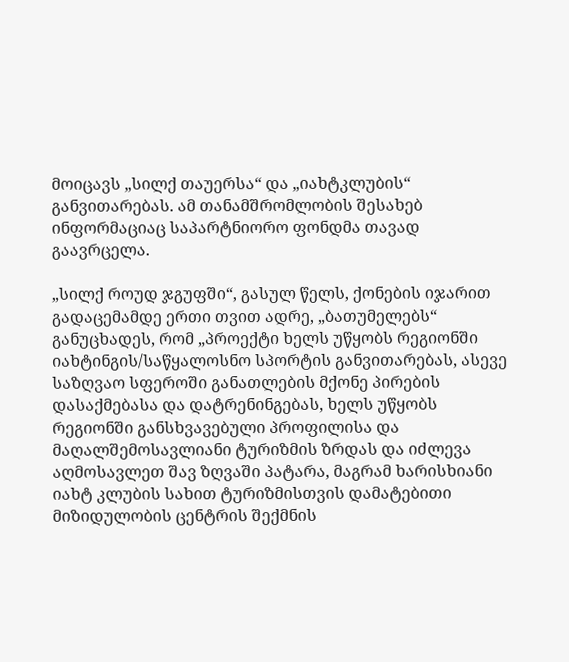მოიცავს „სილქ თაუერსა“ და „იახტკლუბის“ განვითარებას. ამ თანამშრომლობის შესახებ ინფორმაციაც საპარტნიორო ფონდმა თავად გაავრცელა.

„სილქ როუდ ჯგუფში“, გასულ წელს, ქონების იჯარით გადაცემამდე ერთი თვით ადრე, „ბათუმელებს“ განუცხადეს, რომ „პროექტი ხელს უწყობს რეგიონში იახტინგის/საწყალოსნო სპორტის განვითარებას, ასევე საზღვაო სფეროში განათლების მქონე პირების დასაქმებასა და დატრენინგებას, ხელს უწყობს რეგიონში განსხვავებული პროფილისა და მაღალშემოსავლიანი ტურიზმის ზრდას და იძლევა აღმოსავლეთ შავ ზღვაში პატარა, მაგრამ ხარისხიანი იახტ კლუბის სახით ტურიზმისთვის დამატებითი მიზიდულობის ცენტრის შექმნის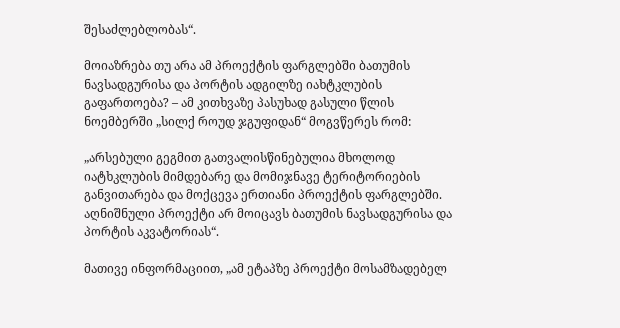შესაძლებლობას“.

მოიაზრება თუ არა ამ პროექტის ფარგლებში ბათუმის ნავსადგურისა და პორტის ადგილზე იახტკლუბის გაფართოება? – ამ კითხვაზე პასუხად გასული წლის ნოემბერში „სილქ როუდ ჯგუფიდან“ მოგვწერეს რომ:

„არსებული გეგმით გათვალისწინებულია მხოლოდ იატხკლუბის მიმდებარე და მომიჯნავე ტერიტორიების განვითარება და მოქცევა ერთიანი პროექტის ფარგლებში. აღნიშნული პროექტი არ მოიცავს ბათუმის ნავსადგურისა და პორტის აკვატორიას“.

მათივე ინფორმაციით, „ამ ეტაპზე პროექტი მოსამზადებელ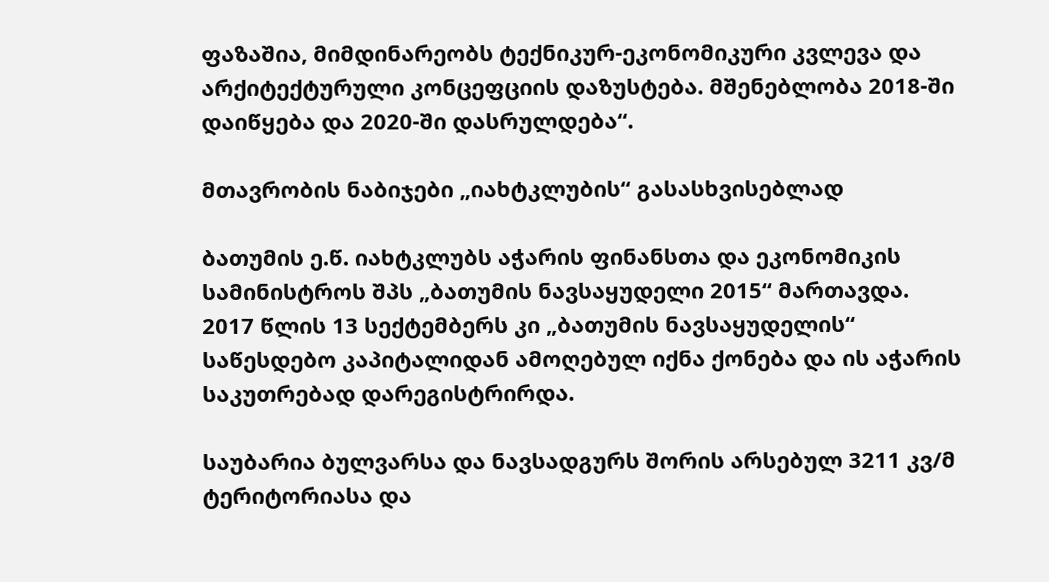ფაზაშია, მიმდინარეობს ტექნიკურ-ეკონომიკური კვლევა და არქიტექტურული კონცეფციის დაზუსტება. მშენებლობა 2018-ში დაიწყება და 2020-ში დასრულდება“.

მთავრობის ნაბიჯები „იახტკლუბის“ გასასხვისებლად

ბათუმის ე.წ. იახტკლუბს აჭარის ფინანსთა და ეკონომიკის სამინისტროს შპს „ბათუმის ნავსაყუდელი 2015“ მართავდა. 2017 წლის 13 სექტემბერს კი „ბათუმის ნავსაყუდელის“ საწესდებო კაპიტალიდან ამოღებულ იქნა ქონება და ის აჭარის საკუთრებად დარეგისტრირდა.

საუბარია ბულვარსა და ნავსადგურს შორის არსებულ 3211 კვ/მ ტერიტორიასა და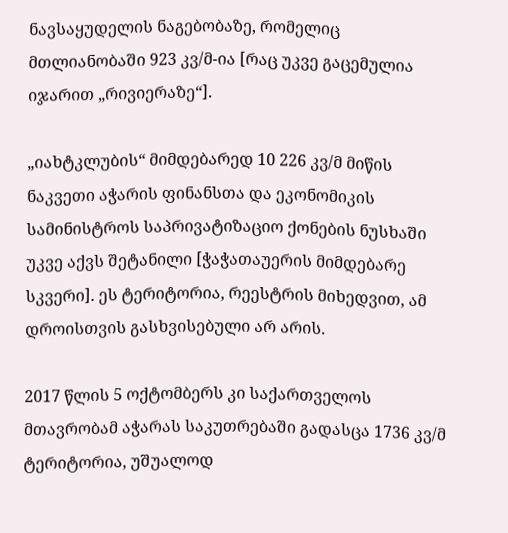ნავსაყუდელის ნაგებობაზე, რომელიც მთლიანობაში 923 კვ/მ-ია [რაც უკვე გაცემულია იჯარით „რივიერაზე“].

„იახტკლუბის“ მიმდებარედ 10 226 კვ/მ მიწის ნაკვეთი აჭარის ფინანსთა და ეკონომიკის სამინისტროს საპრივატიზაციო ქონების ნუსხაში უკვე აქვს შეტანილი [ჭაჭათაუერის მიმდებარე სკვერი]. ეს ტერიტორია, რეესტრის მიხედვით, ამ დროისთვის გასხვისებული არ არის.

2017 წლის 5 ოქტომბერს კი საქართველოს მთავრობამ აჭარას საკუთრებაში გადასცა 1736 კვ/მ ტერიტორია, უშუალოდ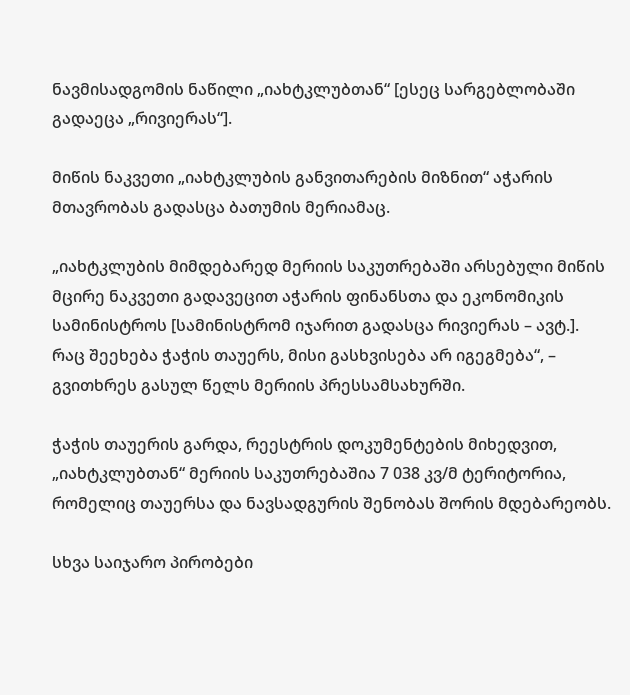ნავმისადგომის ნაწილი „იახტკლუბთან“ [ესეც სარგებლობაში გადაეცა „რივიერას“].

მიწის ნაკვეთი „იახტკლუბის განვითარების მიზნით“ აჭარის მთავრობას გადასცა ბათუმის მერიამაც.

„იახტკლუბის მიმდებარედ მერიის საკუთრებაში არსებული მიწის მცირე ნაკვეთი გადავეცით აჭარის ფინანსთა და ეკონომიკის სამინისტროს [სამინისტრომ იჯარით გადასცა რივიერას – ავტ.]. რაც შეეხება ჭაჭის თაუერს, მისი გასხვისება არ იგეგმება“, – გვითხრეს გასულ წელს მერიის პრესსამსახურში.

ჭაჭის თაუერის გარდა, რეესტრის დოკუმენტების მიხედვით, „იახტკლუბთან“ მერიის საკუთრებაშია 7 038 კვ/მ ტერიტორია, რომელიც თაუერსა და ნავსადგურის შენობას შორის მდებარეობს.

სხვა საიჯარო პირობები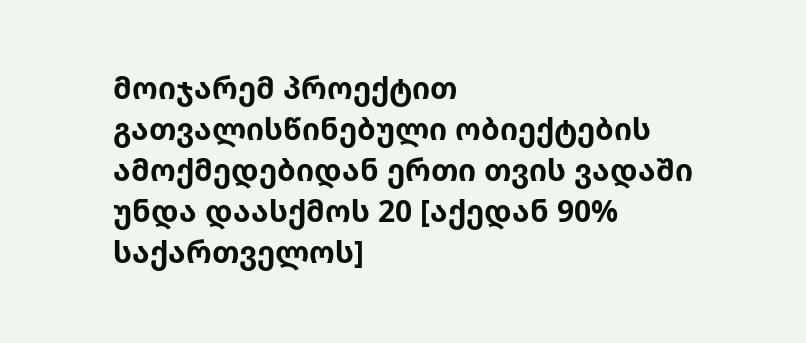მოიჯარემ პროექტით გათვალისწინებული ობიექტების ამოქმედებიდან ერთი თვის ვადაში უნდა დაასქმოს 20 [აქედან 90% საქართველოს]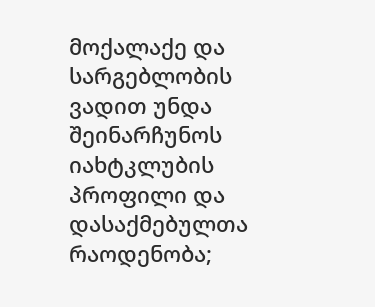მოქალაქე და სარგებლობის ვადით უნდა შეინარჩუნოს იახტკლუბის პროფილი და დასაქმებულთა რაოდენობა;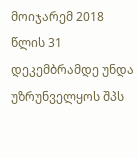მოიჯარემ 2018 წლის 31 დეკემბრამდე უნდა უზრუნველყოს შპს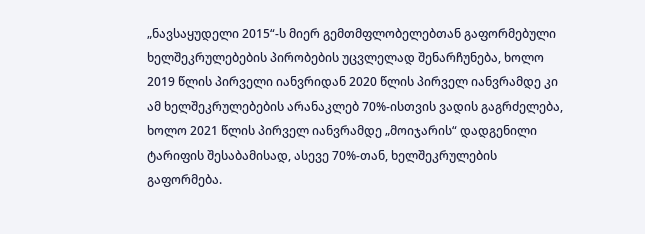„ნავსაყუდელი 2015“-ს მიერ გემთმფლობელებთან გაფორმებული ხელშეკრულებების პირობების უცვლელად შენარჩუნება, ხოლო 2019 წლის პირველი იანვრიდან 2020 წლის პირველ იანვრამდე კი ამ ხელშეკრულებების არანაკლებ 70%-ისთვის ვადის გაგრძელება, ხოლო 2021 წლის პირველ იანვრამდე „მოიჯარის“ დადგენილი ტარიფის შესაბამისად, ასევე 70%-თან, ხელშეკრულების გაფორმება.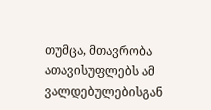თუმცა, მთავრობა ათავისუფლებს ამ ვალდებულებისგან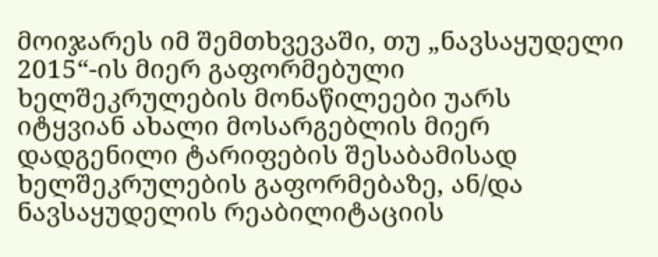მოიჯარეს იმ შემთხვევაში, თუ „ნავსაყუდელი 2015“-ის მიერ გაფორმებული ხელშეკრულების მონაწილეები უარს იტყვიან ახალი მოსარგებლის მიერ დადგენილი ტარიფების შესაბამისად ხელშეკრულების გაფორმებაზე, ან/და ნავსაყუდელის რეაბილიტაციის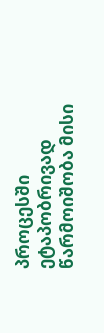პროცესში ეტაპობრივად წარმოიშობა მისი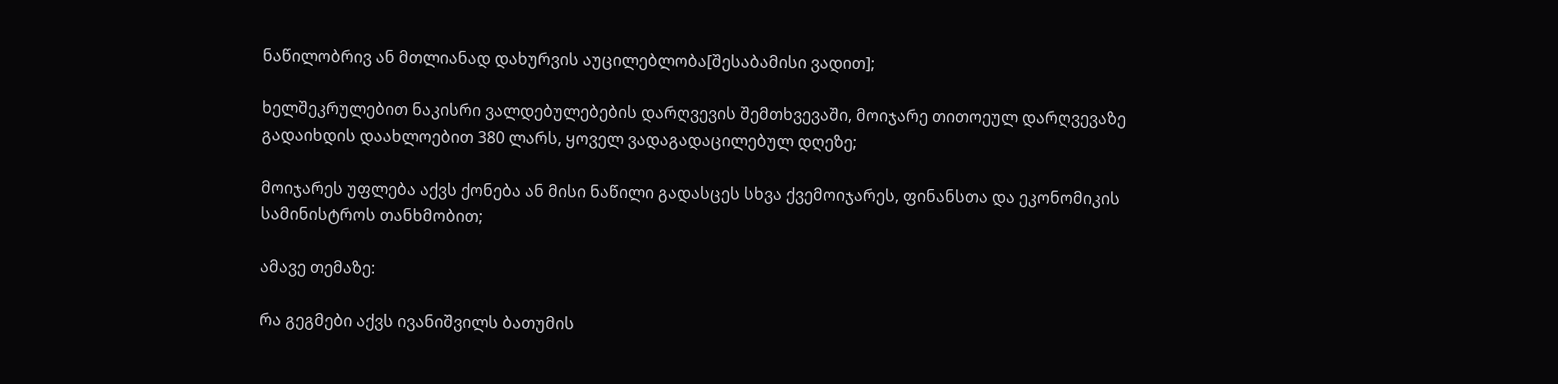ნაწილობრივ ან მთლიანად დახურვის აუცილებლობა[შესაბამისი ვადით];

ხელშეკრულებით ნაკისრი ვალდებულებების დარღვევის შემთხვევაში, მოიჯარე თითოეულ დარღვევაზე გადაიხდის დაახლოებით 380 ლარს, ყოველ ვადაგადაცილებულ დღეზე;

მოიჯარეს უფლება აქვს ქონება ან მისი ნაწილი გადასცეს სხვა ქვემოიჯარეს, ფინანსთა და ეკონომიკის სამინისტროს თანხმობით;

ამავე თემაზე:

რა გეგმები აქვს ივანიშვილს ბათუმის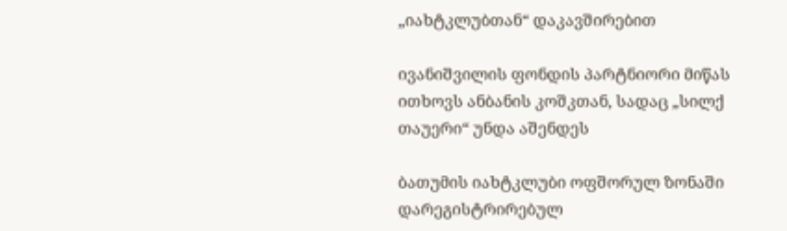„იახტკლუბთან“ დაკავშირებით

ივანიშვილის ფონდის პარტნიორი მიწას ითხოვს ანბანის კოშკთან, სადაც „სილქ თაუერი“ უნდა აშენდეს

ბათუმის იახტკლუბი ოფშორულ ზონაში დარეგისტრირებულ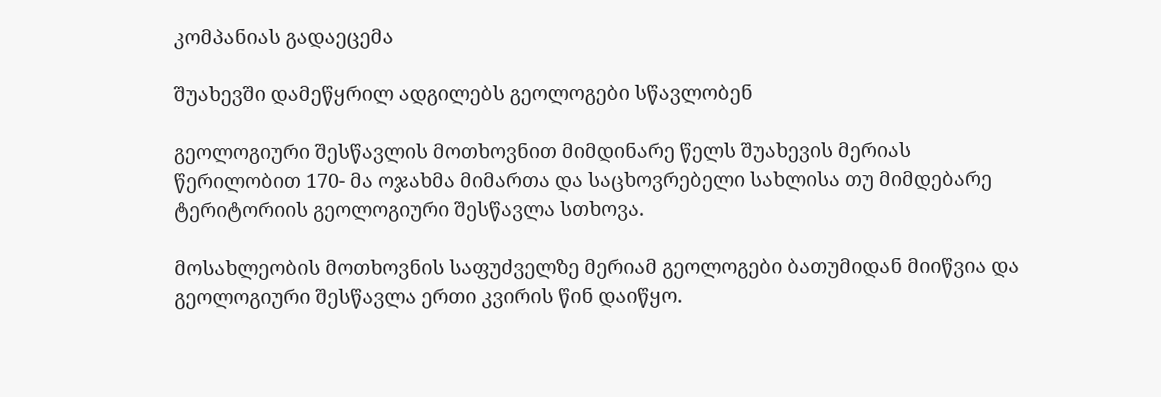კომპანიას გადაეცემა

შუახევში დამეწყრილ ადგილებს გეოლოგები სწავლობენ

გეოლოგიური შესწავლის მოთხოვნით მიმდინარე წელს შუახევის მერიას წერილობით 170- მა ოჯახმა მიმართა და საცხოვრებელი სახლისა თუ მიმდებარე ტერიტორიის გეოლოგიური შესწავლა სთხოვა.

მოსახლეობის მოთხოვნის საფუძველზე მერიამ გეოლოგები ბათუმიდან მიიწვია და გეოლოგიური შესწავლა ერთი კვირის წინ დაიწყო.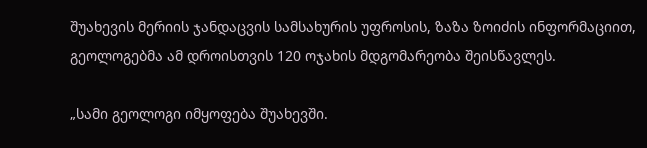შუახევის მერიის ჯანდაცვის სამსახურის უფროსის, ზაზა ზოიძის ინფორმაციით, გეოლოგებმა ამ დროისთვის 120 ოჯახის მდგომარეობა შეისწავლეს.

„სამი გეოლოგი იმყოფება შუახევში.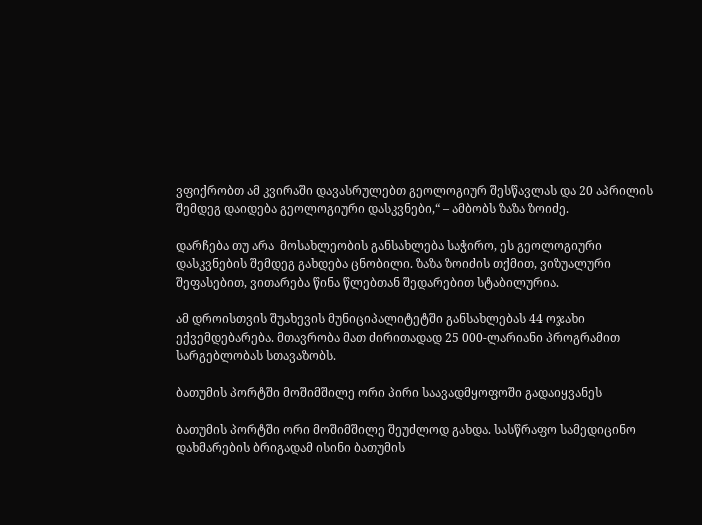ვფიქრობთ ამ კვირაში დავასრულებთ გეოლოგიურ შესწავლას და 20 აპრილის შემდეგ დაიდება გეოლოგიური დასკვნები,“ – ამბობს ზაზა ზოიძე.

დარჩება თუ არა  მოსახლეობის განსახლება საჭირო, ეს გეოლოგიური დასკვნების შემდეგ გახდება ცნობილი. ზაზა ზოიძის თქმით, ვიზუალური შეფასებით, ვითარება წინა წლებთან შედარებით სტაბილურია.

ამ დროისთვის შუახევის მუნიციპალიტეტში განსახლებას 44 ოჯახი ექვემდებარება. მთავრობა მათ ძირითადად 25 000-ლარიანი პროგრამით სარგებლობას სთავაზობს.

ბათუმის პორტში მოშიმშილე ორი პირი საავადმყოფოში გადაიყვანეს

ბათუმის პორტში ორი მოშიმშილე შეუძლოდ გახდა. სასწრაფო სამედიცინო დახმარების ბრიგადამ ისინი ბათუმის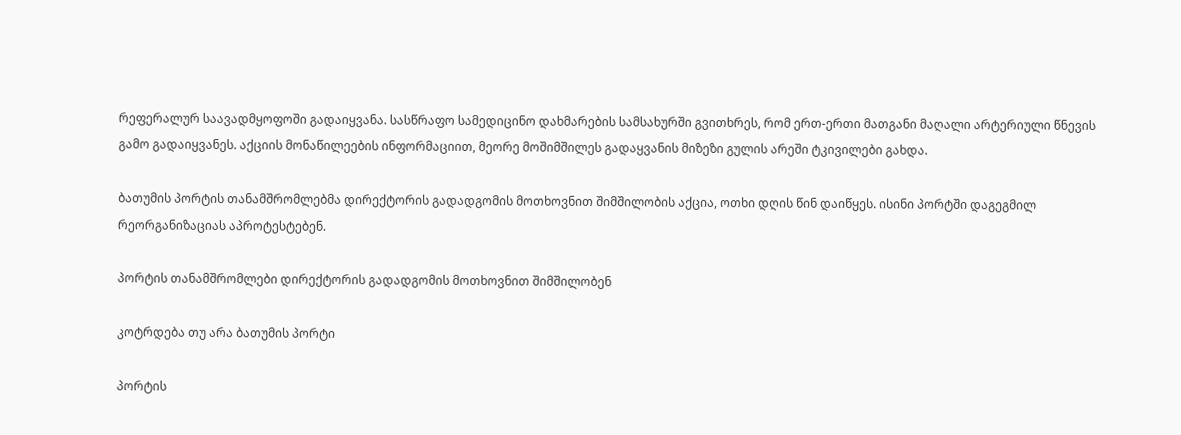რეფერალურ საავადმყოფოში გადაიყვანა. სასწრაფო სამედიცინო დახმარების სამსახურში გვითხრეს, რომ ერთ-ერთი მათგანი მაღალი არტერიული წნევის გამო გადაიყვანეს. აქციის მონაწილეების ინფორმაციით, მეორე მოშიმშილეს გადაყვანის მიზეზი გულის არეში ტკივილები გახდა.

ბათუმის პორტის თანამშრომლებმა დირექტორის გადადგომის მოთხოვნით შიმშილობის აქცია, ოთხი დღის წინ დაიწყეს. ისინი პორტში დაგეგმილ რეორგანიზაციას აპროტესტებენ.

პორტის თანამშრომლები დირექტორის გადადგომის მოთხოვნით შიმშილობენ

კოტრდება თუ არა ბათუმის პორტი

პორტის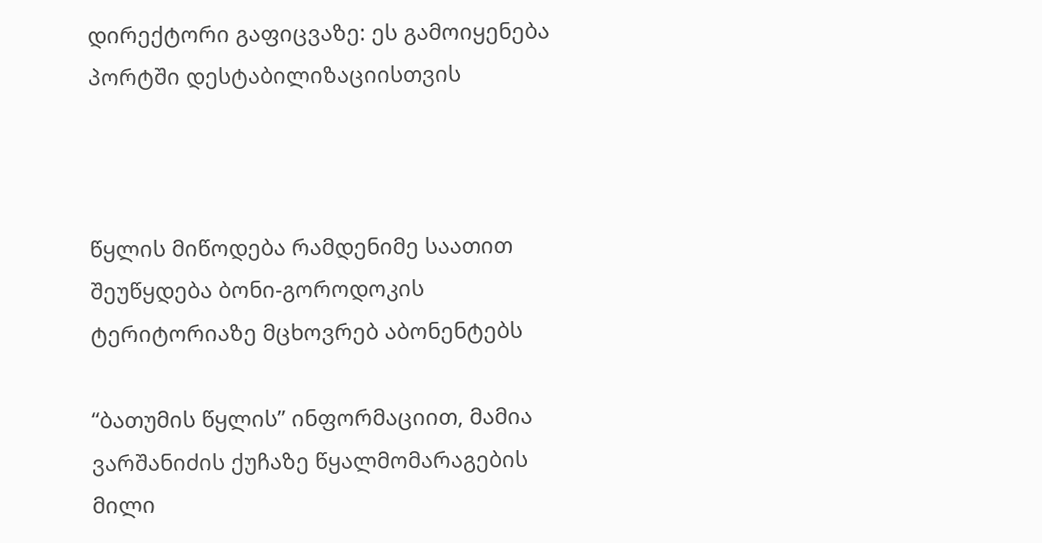დირექტორი გაფიცვაზე: ეს გამოიყენება პორტში დესტაბილიზაციისთვის



წყლის მიწოდება რამდენიმე საათით შეუწყდება ბონი-გოროდოკის ტერიტორიაზე მცხოვრებ აბონენტებს

“ბათუმის წყლის” ინფორმაციით, მამია ვარშანიძის ქუჩაზე წყალმომარაგების მილი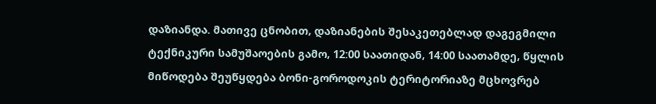დაზიანდა. მათივე ცნობით, დაზიანების შესაკეთებლად დაგეგმილი ტექნიკური სამუშაოების გამო, 12:00 საათიდან, 14:00 საათამდე, წყლის მიწოდება შეუწყდება ბონი-გოროდოკის ტერიტორიაზე მცხოვრებ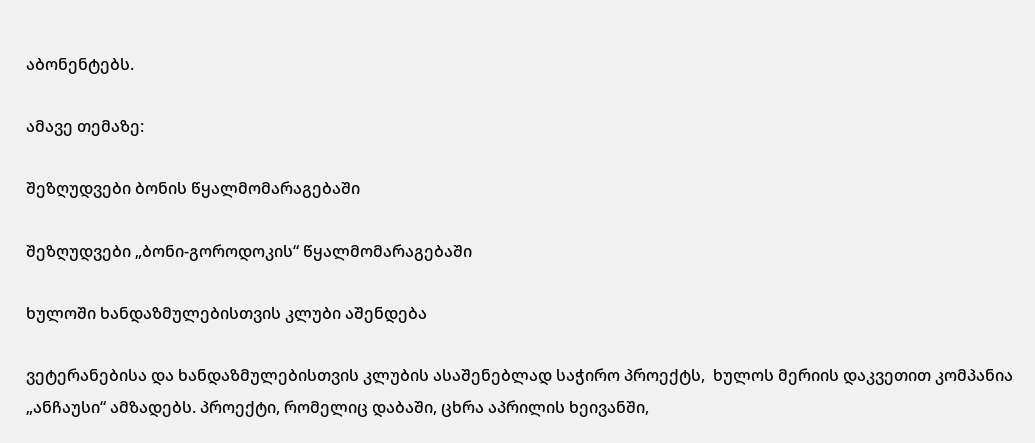აბონენტებს.

ამავე თემაზე:

შეზღუდვები ბონის წყალმომარაგებაში

შეზღუდვები „ბონი-გოროდოკის“ წყალმომარაგებაში

ხულოში ხანდაზმულებისთვის კლუბი აშენდება

ვეტერანებისა და ხანდაზმულებისთვის კლუბის ასაშენებლად საჭირო პროექტს,  ხულოს მერიის დაკვეთით კომპანია „ანჩაუსი“ ამზადებს. პროექტი, რომელიც დაბაში, ცხრა აპრილის ხეივანში,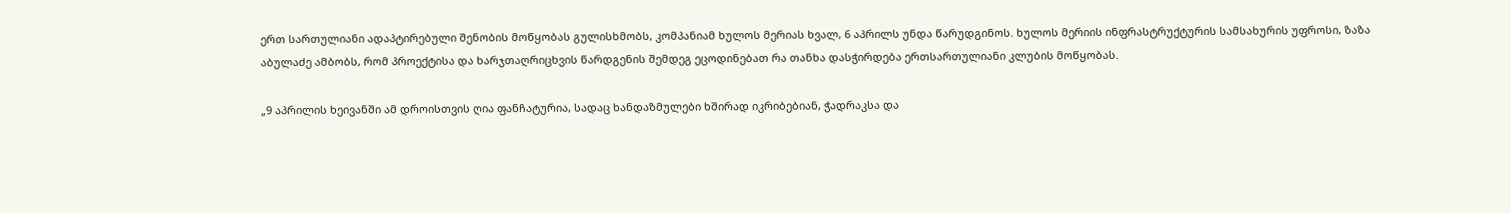ერთ სართულიანი ადაპტირებული შენობის მოწყობას გულისხმობს, კომპანიამ ხულოს მერიას ხვალ, 6 აპრილს უნდა წარუდგინოს. ხულოს მერიის ინფრასტრუქტურის სამსახურის უფროსი, ზაზა აბულაძე ამბობს, რომ პროექტისა და ხარჯთაღრიცხვის წარდგენის შემდეგ ეცოდინებათ რა თანხა დასჭირდება ერთსართულიანი კლუბის მოწყობას.

„9 აპრილის ხეივანში ამ დროისთვის ღია ფანჩატურია, სადაც ხანდაზმულები ხშირად იკრიბებიან, ჭადრაკსა და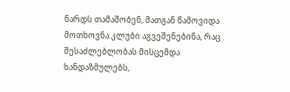ნარდს თამაშობენ, მათგან წამოვიდა მოთხოვნა კლუბი აგვეშენებინა, რაც შესაძლებლობას მისცემდა ხანდაზმულებს,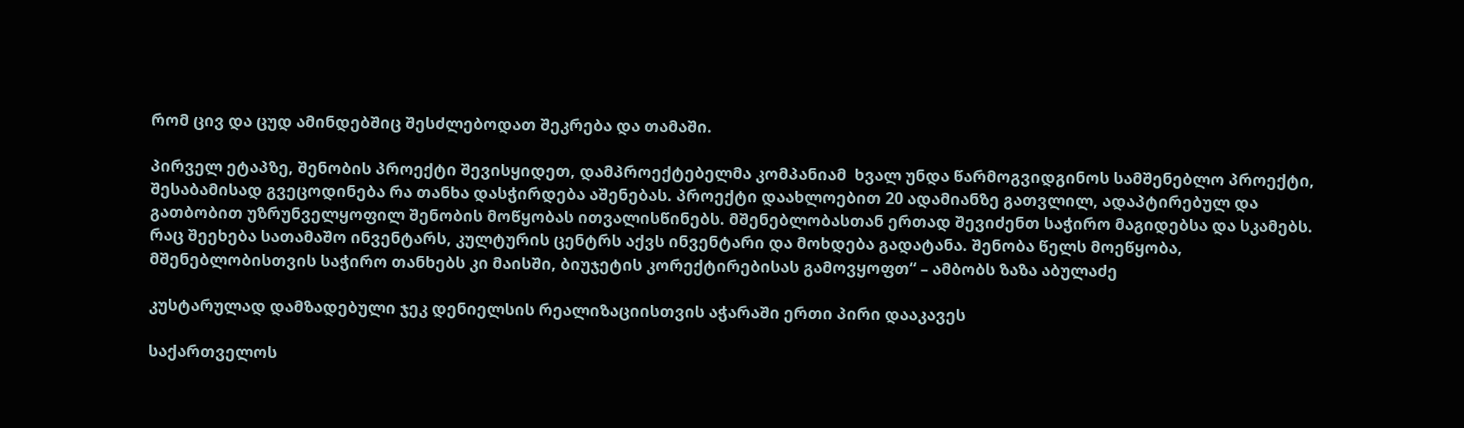რომ ცივ და ცუდ ამინდებშიც შესძლებოდათ შეკრება და თამაში.

პირველ ეტაპზე, შენობის პროექტი შევისყიდეთ, დამპროექტებელმა კომპანიამ  ხვალ უნდა წარმოგვიდგინოს სამშენებლო პროექტი, შესაბამისად გვეცოდინება რა თანხა დასჭირდება აშენებას. პროექტი დაახლოებით 20 ადამიანზე გათვლილ, ადაპტირებულ და გათბობით უზრუნველყოფილ შენობის მოწყობას ითვალისწინებს. მშენებლობასთან ერთად შევიძენთ საჭირო მაგიდებსა და სკამებს. რაც შეეხება სათამაშო ინვენტარს, კულტურის ცენტრს აქვს ინვენტარი და მოხდება გადატანა. შენობა წელს მოეწყობა, მშენებლობისთვის საჭირო თანხებს კი მაისში, ბიუჯეტის კორექტირებისას გამოვყოფთ“ – ამბობს ზაზა აბულაძე

კუსტარულად დამზადებული ჯეკ დენიელსის რეალიზაციისთვის აჭარაში ერთი პირი დააკავეს

საქართველოს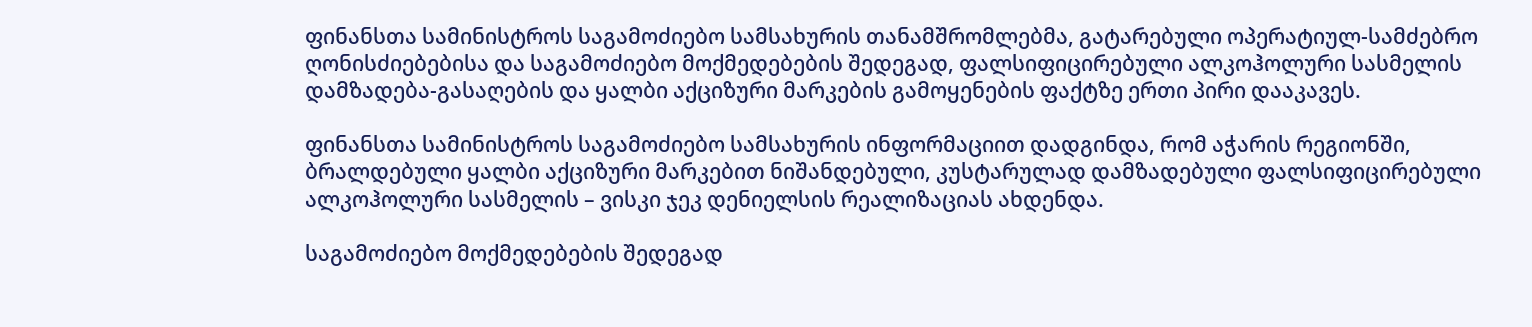ფინანსთა სამინისტროს საგამოძიებო სამსახურის თანამშრომლებმა, გატარებული ოპერატიულ-სამძებრო ღონისძიებებისა და საგამოძიებო მოქმედებების შედეგად, ფალსიფიცირებული ალკოჰოლური სასმელის დამზადება-გასაღების და ყალბი აქციზური მარკების გამოყენების ფაქტზე ერთი პირი დააკავეს.

ფინანსთა სამინისტროს საგამოძიებო სამსახურის ინფორმაციით დადგინდა, რომ აჭარის რეგიონში, ბრალდებული ყალბი აქციზური მარკებით ნიშანდებული, კუსტარულად დამზადებული ფალსიფიცირებული ალკოჰოლური სასმელის – ვისკი ჯეკ დენიელსის რეალიზაციას ახდენდა.

საგამოძიებო მოქმედებების შედეგად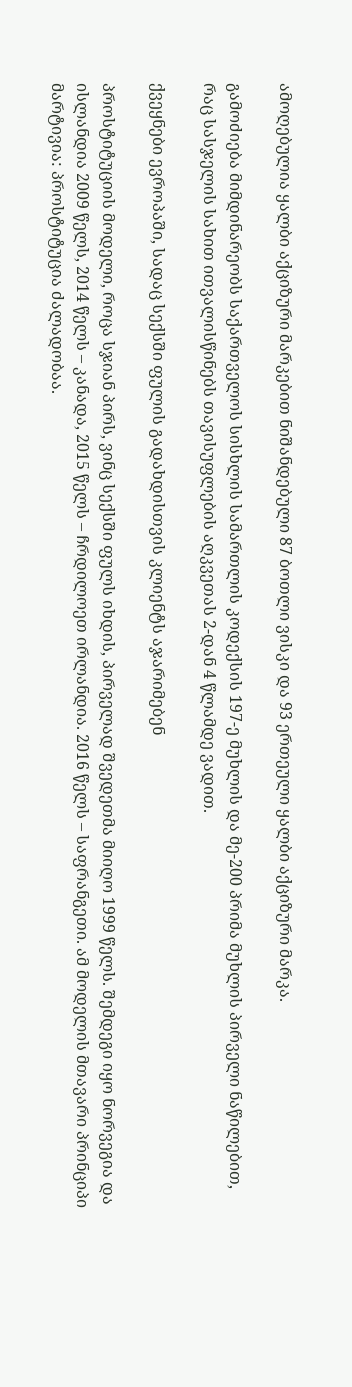ამოღებულია ყალბი აქციზური მარკებით ნიშანდებული 87 ბოთლი ვისკი და 93 ერთეული ყალბი აქციზური მარკა.

გამოძიება მიმდინარეობს საქართველოს სისხლის სამართლის კოდექსის 197-ე მუხლის და მე-200 პრიმა მუხლის პირველი ნაწილებით, რაც სასჯელის სახით ითვალისწინებს თავისუფლების აღკვეთას 2-დან 4 წლამდე ვადით.

ქვეყნები ევროპაში, სადაც სექსში ფულის გადახდისთვის კლიენტს აჯარიმებენ

პროსტიტუციის მოდელი, როცა სჯიან პირს, ვინც სექსში ფულს იხდის, პირველად შვედეთმა მიიღო 1999 წელს. შემდეგი იყო ნორვეგია და ისლანდია 2009 წელს, 2014 წელს – კანადა, 2015 წელს – ჩრდილოეთ ირლანდია. 2016 წელს – საფრანგეთი. ამ მოდელის მთავარი პრინციპი მარტივია: პროსტიტუცია ძალადობაა.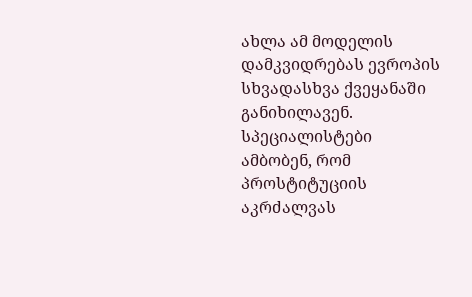ახლა ამ მოდელის დამკვიდრებას ევროპის სხვადასხვა ქვეყანაში განიხილავენ. სპეციალისტები ამბობენ, რომ პროსტიტუციის აკრძალვას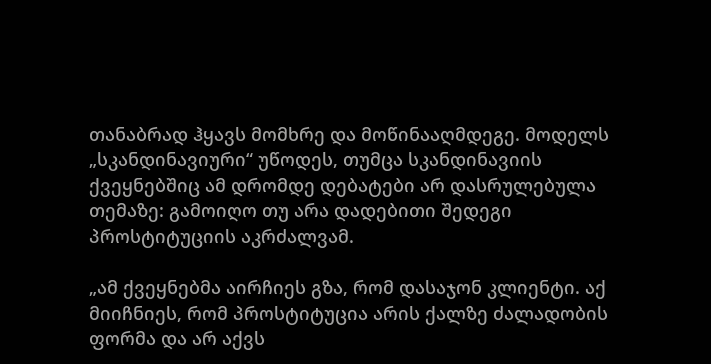თანაბრად ჰყავს მომხრე და მოწინააღმდეგე. მოდელს „სკანდინავიური“ უწოდეს, თუმცა სკანდინავიის ქვეყნებშიც ამ დრომდე დებატები არ დასრულებულა თემაზე: გამოიღო თუ არა დადებითი შედეგი პროსტიტუციის აკრძალვამ.

„ამ ქვეყნებმა აირჩიეს გზა, რომ დასაჯონ კლიენტი. აქ მიიჩნიეს, რომ პროსტიტუცია არის ქალზე ძალადობის ფორმა და არ აქვს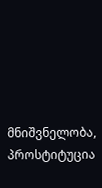მნიშვნელობა, პროსტიტუცია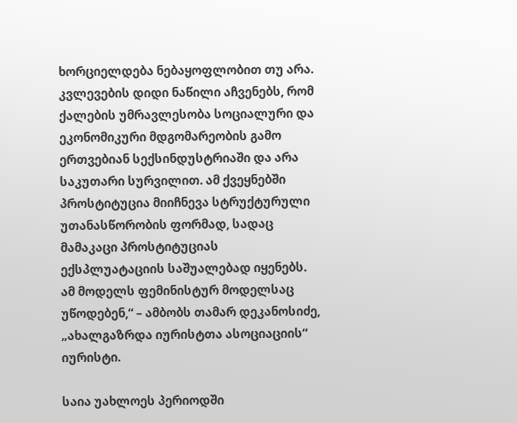ხორციელდება ნებაყოფლობით თუ არა. კვლევების დიდი ნაწილი აჩვენებს, რომ ქალების უმრავლესობა სოციალური და ეკონომიკური მდგომარეობის გამო ერთვებიან სექსინდუსტრიაში და არა საკუთარი სურვილით. ამ ქვეყნებში პროსტიტუცია მიიჩნევა სტრუქტურული უთანასწორობის ფორმად, სადაც მამაკაცი პროსტიტუციას ექსპლუატაციის საშუალებად იყენებს. ამ მოდელს ფემინისტურ მოდელსაც უწოდებენ,“ – ამბობს თამარ დეკანოსიძე, „ახალგაზრდა იურისტთა ასოციაციის“ იურისტი.

საია უახლოეს პერიოდში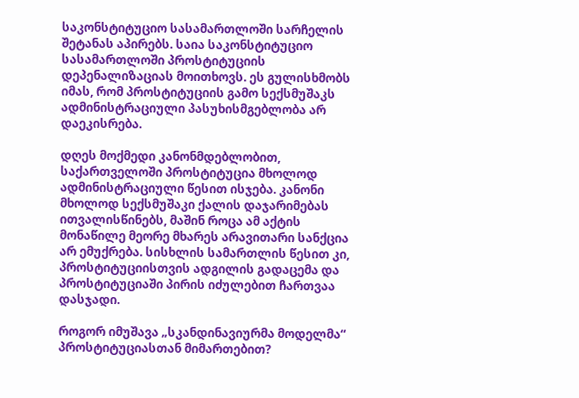საკონსტიტუციო სასამართლოში სარჩელის შეტანას აპირებს. საია საკონსტიტუციო სასამართლოში პროსტიტუციის დეპენალიზაციას მოითხოვს. ეს გულისხმობს იმას, რომ პროსტიტუციის გამო სექსმუშაკს ადმინისტრაციული პასუხისმგებლობა არ დაეკისრება.

დღეს მოქმედი კანონმდებლობით, საქართველოში პროსტიტუცია მხოლოდ ადმინისტრაციული წესით ისჯება. კანონი მხოლოდ სექსმუშაკი ქალის დაჯარიმებას ითვალისწინებს, მაშინ როცა ამ აქტის მონაწილე მეორე მხარეს არავითარი სანქცია არ ემუქრება. სისხლის სამართლის წესით კი, პროსტიტუციისთვის ადგილის გადაცემა და პროსტიტუციაში პირის იძულებით ჩართვაა დასჯადი.

როგორ იმუშავა „სკანდინავიურმა მოდელმა“ პროსტიტუციასთან მიმართებით?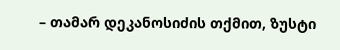– თამარ დეკანოსიძის თქმით, ზუსტი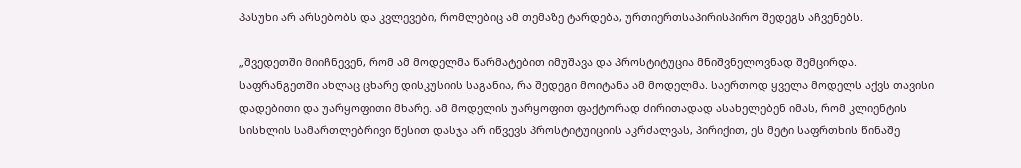პასუხი არ არსებობს და კვლევები, რომლებიც ამ თემაზე ტარდება, ურთიერთსაპირისპირო შედეგს აჩვენებს.

„შვედეთში მიიჩნევენ, რომ ამ მოდელმა წარმატებით იმუშავა და პროსტიტუცია მნიშვნელოვნად შემცირდა. საფრანგეთში ახლაც ცხარე დისკუსიის საგანია, რა შედეგი მოიტანა ამ მოდელმა. საერთოდ ყველა მოდელს აქვს თავისი დადებითი და უარყოფითი მხარე. ამ მოდელის უარყოფით ფაქტორად ძირითადად ასახელებენ იმას, რომ კლიენტის სისხლის სამართლებრივი წესით დასჯა არ იწვევს პროსტიტუიციის აკრძალვას, პირიქით, ეს მეტი საფრთხის წინაშე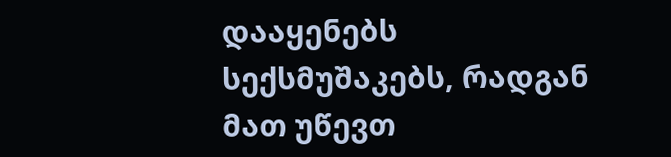დააყენებს სექსმუშაკებს, რადგან მათ უწევთ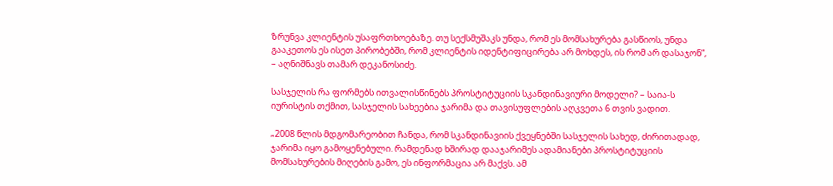ზრუნვა კლიენტის უსაფრთხოებაზე. თუ სექსმუშაკს უნდა, რომ ეს მომსახურება გასწიოს, უნდა გააკეთოს ეს ისეთ პირობებში, რომ კლიენტის იდენტიფიცირება არ მოხდეს, ის რომ არ დასაჯონ“, – აღნიშნავს თამარ დეკანოსიძე.

სასჯელის რა ფორმებს ითვალისწინებს პროსტიტუციის სკანდინავიური მოდელი? – საია-ს იურისტის თქმით, სასჯელის სახეებია ჯარიმა და თავისუფლების აღკვეთა 6 თვის ვადით.

„2008 წლის მდგომარეობით ჩანდა, რომ სკანდინავიის ქვეყნებში სასჯელის სახედ, ძირითადად, ჯარიმა იყო გამოყენებული. რამდენად ხშირად დააჯარიმეს ადამიანები პროსტიტუციის მომსახურების მიღების გამო, ეს ინფორმაცია არ მაქვს. ამ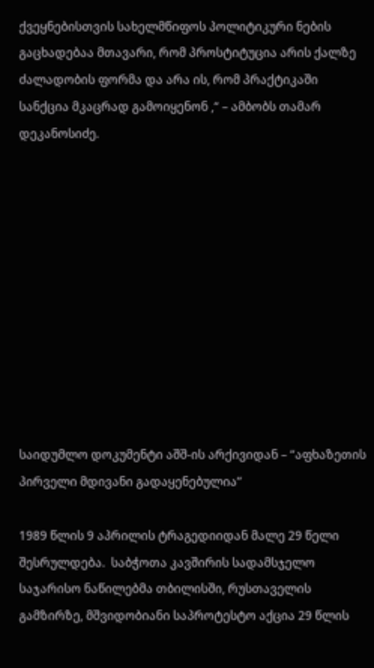ქვეყნებისთვის სახელმწიფოს პოლიტიკური ნების გაცხადებაა მთავარი, რომ პროსტიტუცია არის ქალზე ძალადობის ფორმა და არა ის, რომ პრაქტიკაში სანქცია მკაცრად გამოიყენონ ,“ – ამბობს თამარ დეკანოსიძე.











საიდუმლო დოკუმენტი აშშ-ის არქივიდან – “აფხაზეთის პირველი მდივანი გადაყენებულია”

1989 წლის 9 აპრილის ტრაგედიიდან მალე 29 წელი შესრულდება.  საბჭოთა კავშირის სადამსჯელო საჯარისო ნაწილებმა თბილისში, რუსთაველის გამზირზე, მშვიდობიანი საპროტესტო აქცია 29 წლის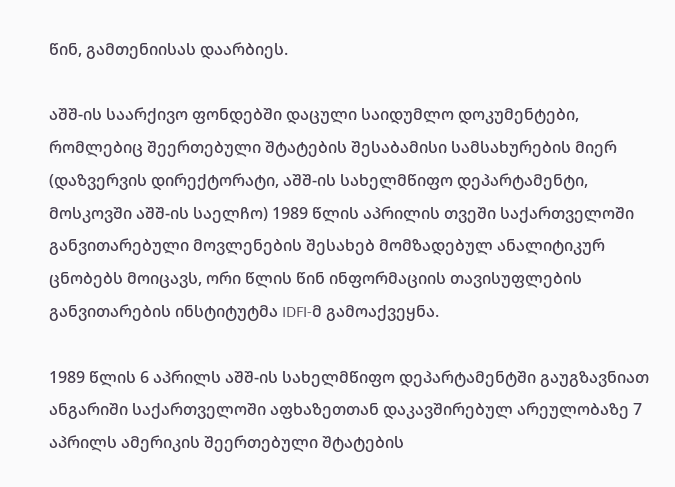წინ, გამთენიისას დაარბიეს.

აშშ-ის საარქივო ფონდებში დაცული საიდუმლო დოკუმენტები, რომლებიც შეერთებული შტატების შესაბამისი სამსახურების მიერ (დაზვერვის დირექტორატი, აშშ-ის სახელმწიფო დეპარტამენტი, მოსკოვში აშშ-ის საელჩო) 1989 წლის აპრილის თვეში საქართველოში განვითარებული მოვლენების შესახებ მომზადებულ ანალიტიკურ ცნობებს მოიცავს, ორი წლის წინ ინფორმაციის თავისუფლების განვითარების ინსტიტუტმა IDFI-მ გამოაქვეყნა.

1989 წლის 6 აპრილს აშშ-ის სახელმწიფო დეპარტამენტში გაუგზავნიათ ანგარიში საქართველოში აფხაზეთთან დაკავშირებულ არეულობაზე 7 აპრილს ამერიკის შეერთებული შტატების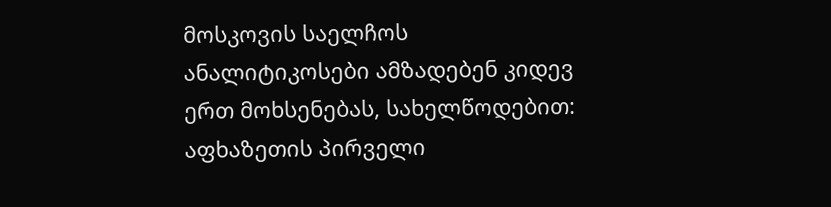მოსკოვის საელჩოს ანალიტიკოსები ამზადებენ კიდევ ერთ მოხსენებას, სახელწოდებით: აფხაზეთის პირველი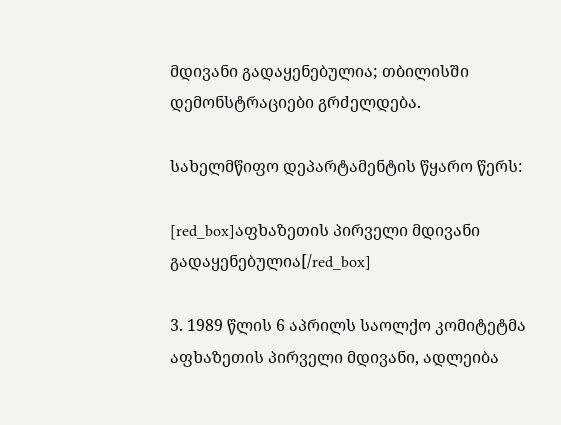მდივანი გადაყენებულია; თბილისში დემონსტრაციები გრძელდება.

სახელმწიფო დეპარტამენტის წყარო წერს:

[red_box]აფხაზეთის პირველი მდივანი გადაყენებულია[/red_box]

3. 1989 წლის 6 აპრილს საოლქო კომიტეტმა აფხაზეთის პირველი მდივანი, ადლეიბა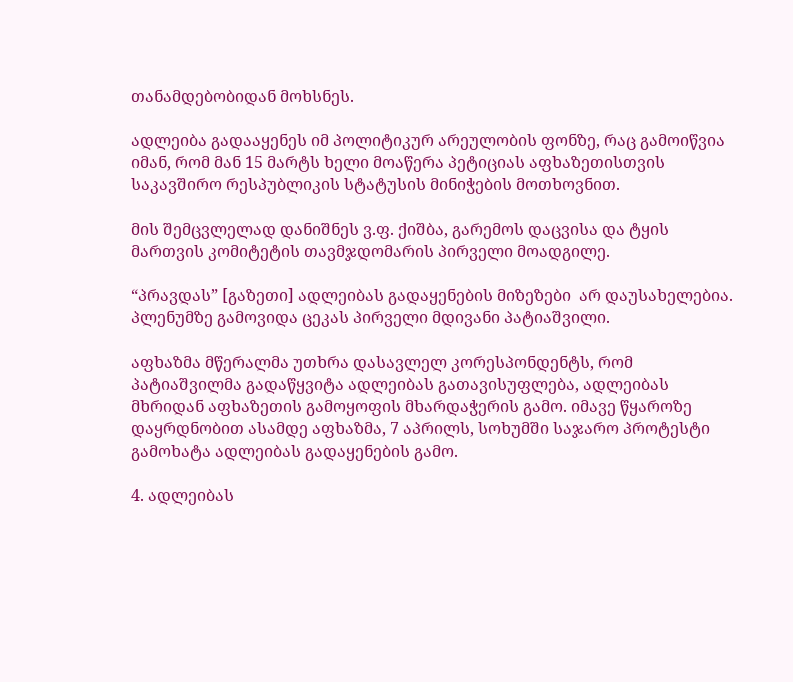თანამდებობიდან მოხსნეს.

ადლეიბა გადააყენეს იმ პოლიტიკურ არეულობის ფონზე, რაც გამოიწვია იმან, რომ მან 15 მარტს ხელი მოაწერა პეტიციას აფხაზეთისთვის საკავშირო რესპუბლიკის სტატუსის მინიჭების მოთხოვნით.

მის შემცვლელად დანიშნეს ვ.ფ. ქიშბა, გარემოს დაცვისა და ტყის მართვის კომიტეტის თავმჯდომარის პირველი მოადგილე.

“პრავდას” [გაზეთი] ადლეიბას გადაყენების მიზეზები  არ დაუსახელებია. პლენუმზე გამოვიდა ცეკას პირველი მდივანი პატიაშვილი.

აფხაზმა მწერალმა უთხრა დასავლელ კორესპონდენტს, რომ პატიაშვილმა გადაწყვიტა ადლეიბას გათავისუფლება, ადლეიბას მხრიდან აფხაზეთის გამოყოფის მხარდაჭერის გამო. იმავე წყაროზე დაყრდნობით ასამდე აფხაზმა, 7 აპრილს, სოხუმში საჯარო პროტესტი გამოხატა ადლეიბას გადაყენების გამო.

4. ადლეიბას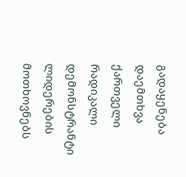გადაყენება დაემთხვა ქართველი რადიკალი დემონსტრანტი ლიდერების მოთხოვნებს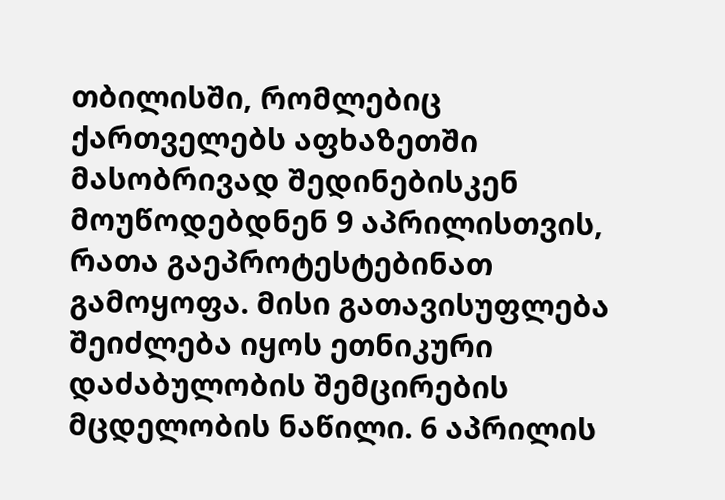თბილისში, რომლებიც ქართველებს აფხაზეთში მასობრივად შედინებისკენ მოუწოდებდნენ 9 აპრილისთვის, რათა გაეპროტესტებინათ გამოყოფა. მისი გათავისუფლება შეიძლება იყოს ეთნიკური დაძაბულობის შემცირების მცდელობის ნაწილი. 6 აპრილის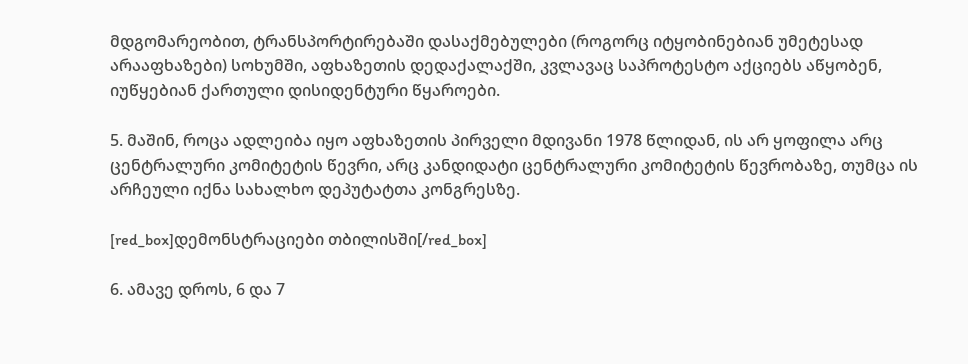მდგომარეობით, ტრანსპორტირებაში დასაქმებულები (როგორც იტყობინებიან უმეტესად არააფხაზები) სოხუმში, აფხაზეთის დედაქალაქში, კვლავაც საპროტესტო აქციებს აწყობენ, იუწყებიან ქართული დისიდენტური წყაროები.

5. მაშინ, როცა ადლეიბა იყო აფხაზეთის პირველი მდივანი 1978 წლიდან, ის არ ყოფილა არც ცენტრალური კომიტეტის წევრი, არც კანდიდატი ცენტრალური კომიტეტის წევრობაზე, თუმცა ის არჩეული იქნა სახალხო დეპუტატთა კონგრესზე.

[red_box]დემონსტრაციები თბილისში[/red_box]

6. ამავე დროს, 6 და 7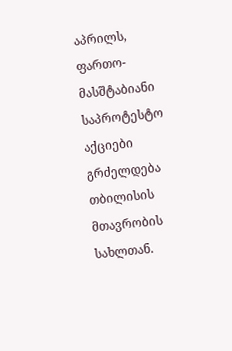აპრილს, ფართო-მასშტაბიანი საპროტესტო აქციები გრძელდება თბილისის მთავრობის სახლთან.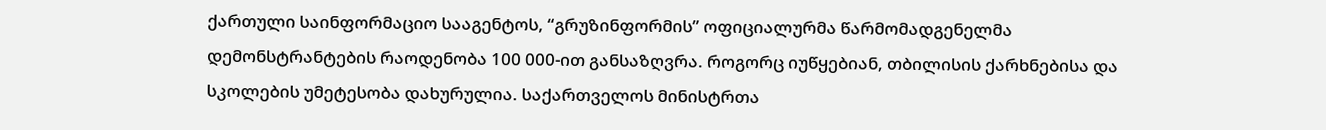ქართული საინფორმაციო სააგენტოს, “გრუზინფორმის” ოფიციალურმა წარმომადგენელმა დემონსტრანტების რაოდენობა 100 000-ით განსაზღვრა. როგორც იუწყებიან, თბილისის ქარხნებისა და სკოლების უმეტესობა დახურულია. საქართველოს მინისტრთა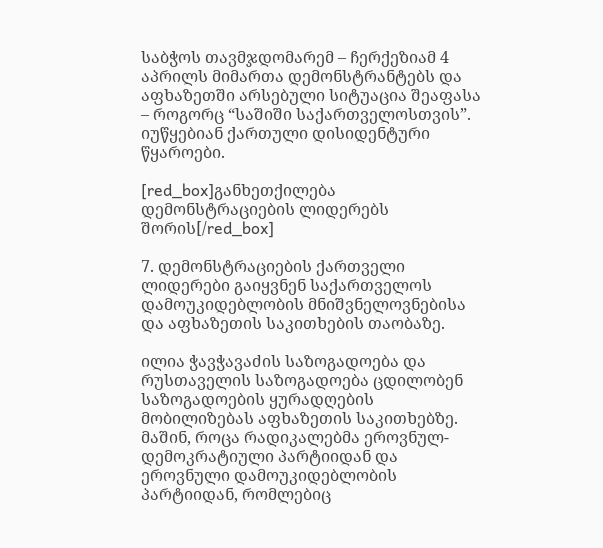საბჭოს თავმჯდომარემ – ჩერქეზიამ 4 აპრილს მიმართა დემონსტრანტებს და აფხაზეთში არსებული სიტუაცია შეაფასა – როგორც “საშიში საქართველოსთვის”. იუწყებიან ქართული დისიდენტური წყაროები.

[red_box]განხეთქილება დემონსტრაციების ლიდერებს შორის[/red_box]

7. დემონსტრაციების ქართველი ლიდერები გაიყვნენ საქართველოს დამოუკიდებლობის მნიშვნელოვნებისა და აფხაზეთის საკითხების თაობაზე.

ილია ჭავჭავაძის საზოგადოება და რუსთაველის საზოგადოება ცდილობენ საზოგადოების ყურადღების მობილიზებას აფხაზეთის საკითხებზე. მაშინ, როცა რადიკალებმა ეროვნულ-დემოკრატიული პარტიიდან და ეროვნული დამოუკიდებლობის პარტიიდან, რომლებიც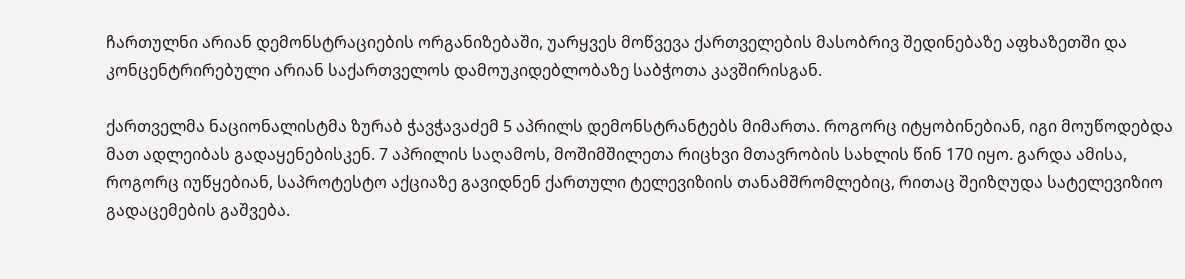ჩართულნი არიან დემონსტრაციების ორგანიზებაში, უარყვეს მოწვევა ქართველების მასობრივ შედინებაზე აფხაზეთში და კონცენტრირებული არიან საქართველოს დამოუკიდებლობაზე საბჭოთა კავშირისგან.

ქართველმა ნაციონალისტმა ზურაბ ჭავჭავაძემ 5 აპრილს დემონსტრანტებს მიმართა. როგორც იტყობინებიან, იგი მოუწოდებდა მათ ადლეიბას გადაყენებისკენ. 7 აპრილის საღამოს, მოშიმშილეთა რიცხვი მთავრობის სახლის წინ 170 იყო. გარდა ამისა, როგორც იუწყებიან, საპროტესტო აქციაზე გავიდნენ ქართული ტელევიზიის თანამშრომლებიც, რითაც შეიზღუდა სატელევიზიო გადაცემების გაშვება.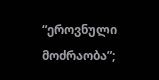“ეროვნული მოძრაობა”;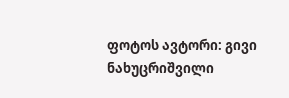ფოტოს ავტორი: გივი ნახუცრიშვილი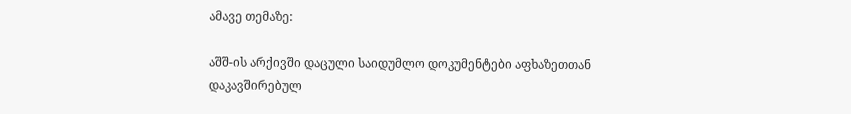ამავე თემაზე:

აშშ-ის არქივში დაცული საიდუმლო დოკუმენტები აფხაზეთთან დაკავშირებულ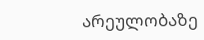არეულობაზე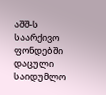აშშ-ს საარქივო ფონდებში დაცული საიდუმლო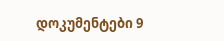დოკუმენტები 9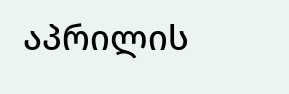აპრილის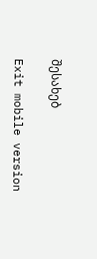შესახებ

Exit mobile version